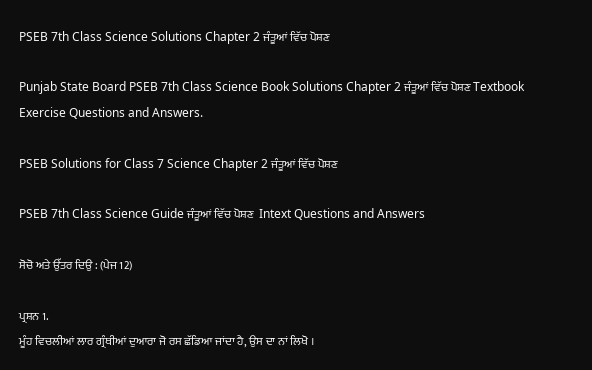PSEB 7th Class Science Solutions Chapter 2 ਜੰਤੂਆਂ ਵਿੱਚ ਪੋਸ਼ਣ

Punjab State Board PSEB 7th Class Science Book Solutions Chapter 2 ਜੰਤੂਆਂ ਵਿੱਚ ਪੋਸ਼ਣ Textbook Exercise Questions and Answers.

PSEB Solutions for Class 7 Science Chapter 2 ਜੰਤੂਆਂ ਵਿੱਚ ਪੋਸ਼ਣ

PSEB 7th Class Science Guide ਜੰਤੂਆਂ ਵਿੱਚ ਪੋਸ਼ਣ  Intext Questions and Answers

ਸੋਚੋ ਅਤੇ ਉੱਤਰ ਦਿਉ : (ਪੇਜ 12)

ਪ੍ਰਸ਼ਨ 1.
ਮੂੰਹ ਵਿਚਲੀਆਂ ਲਾਰ ਗ੍ਰੰਥੀਆਂ ਦੁਆਰਾ ਜੋ ਰਸ ਛੱਡਿਆ ਜਾਂਦਾ ਹੈ, ਉਸ ਦਾ ਨਾਂ ਲਿਖੋ ।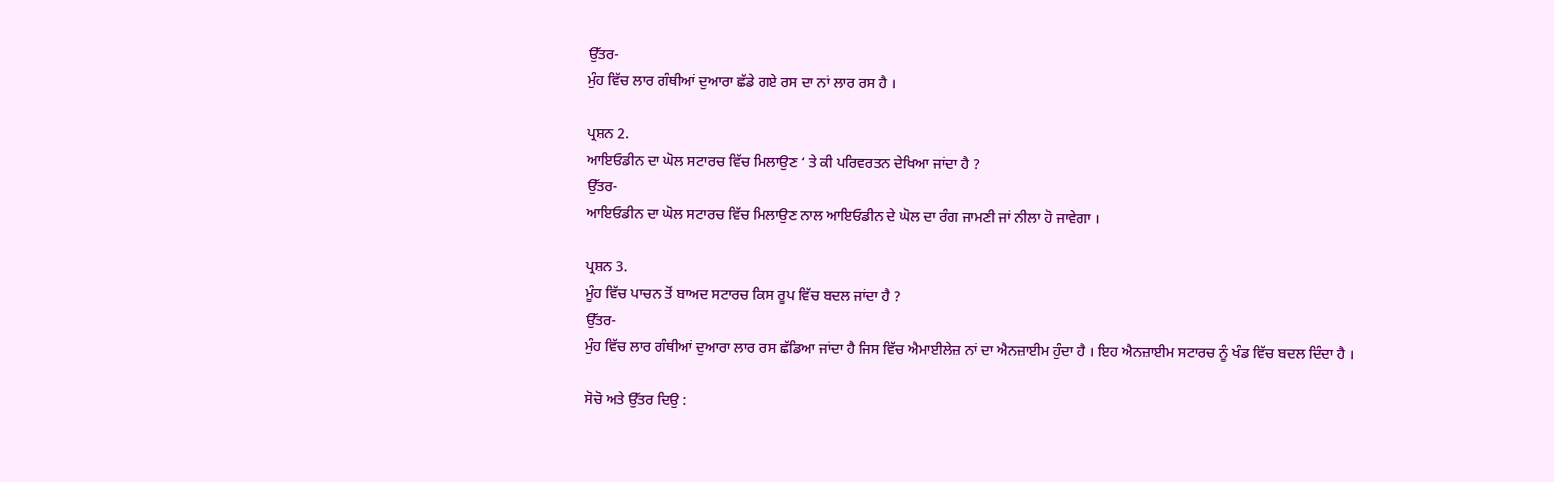ਉੱਤਰ-
ਮੁੰਹ ਵਿੱਚ ਲਾਰ ਗੰਥੀਆਂ ਦੁਆਰਾ ਛੱਡੇ ਗਏ ਰਸ ਦਾ ਨਾਂ ਲਾਰ ਰਸ ਹੈ ।

ਪ੍ਰਸ਼ਨ 2.
ਆਇਓਡੀਨ ਦਾ ਘੋਲ ਸਟਾਰਚ ਵਿੱਚ ਮਿਲਾਉਣ ‘ ਤੇ ਕੀ ਪਰਿਵਰਤਨ ਦੇਖਿਆ ਜਾਂਦਾ ਹੈ ?
ਉੱਤਰ-
ਆਇਓਡੀਨ ਦਾ ਘੋਲ ਸਟਾਰਚ ਵਿੱਚ ਮਿਲਾਉਣ ਨਾਲ ਆਇਓਡੀਨ ਦੇ ਘੋਲ ਦਾ ਰੰਗ ਜਾਮਣੀ ਜਾਂ ਨੀਲਾ ਹੋ ਜਾਵੇਗਾ ।

ਪ੍ਰਸ਼ਨ 3.
ਮੂੰਹ ਵਿੱਚ ਪਾਚਨ ਤੋਂ ਬਾਅਦ ਸਟਾਰਚ ਕਿਸ ਰੂਪ ਵਿੱਚ ਬਦਲ ਜਾਂਦਾ ਹੈ ?
ਉੱਤਰ-
ਮੁੰਹ ਵਿੱਚ ਲਾਰ ਗੰਥੀਆਂ ਦੁਆਰਾ ਲਾਰ ਰਸ ਛੱਡਿਆ ਜਾਂਦਾ ਹੈ ਜਿਸ ਵਿੱਚ ਐਮਾਈਲੇਜ਼ ਨਾਂ ਦਾ ਐਨਜ਼ਾਈਮ ਹੁੰਦਾ ਹੈ । ਇਹ ਐਨਜ਼ਾਈਮ ਸਟਾਰਚ ਨੂੰ ਖੰਡ ਵਿੱਚ ਬਦਲ ਦਿੰਦਾ ਹੈ ।

ਸੋਚੋ ਅਤੇ ਉੱਤਰ ਦਿਉ :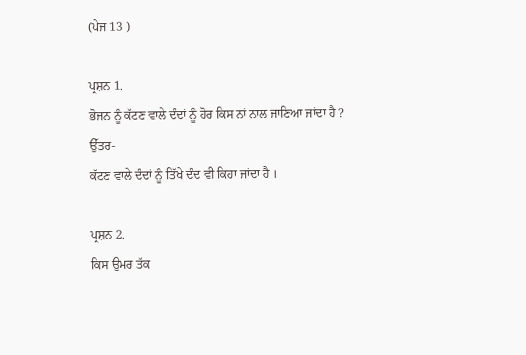(ਪੇਜ 13 )

ਪ੍ਰਸ਼ਨ 1.
ਭੋਜਨ ਨੂੰ ਕੱਟਣ ਵਾਲੇ ਦੰਦਾਂ ਨੂੰ ਹੋਰ ਕਿਸ ਨਾਂ ਨਾਲ ਜਾਣਿਆ ਜਾਂਦਾ ਹੈ ?
ਉੱਤਰ-
ਕੱਟਣ ਵਾਲੇ ਦੰਦਾਂ ਨੂੰ ਤਿੱਖੇ ਦੰਦ ਵੀ ਕਿਹਾ ਜਾਂਦਾ ਹੈ ।

ਪ੍ਰਸ਼ਨ 2.
ਕਿਸ ਉਮਰ ਤੱਕ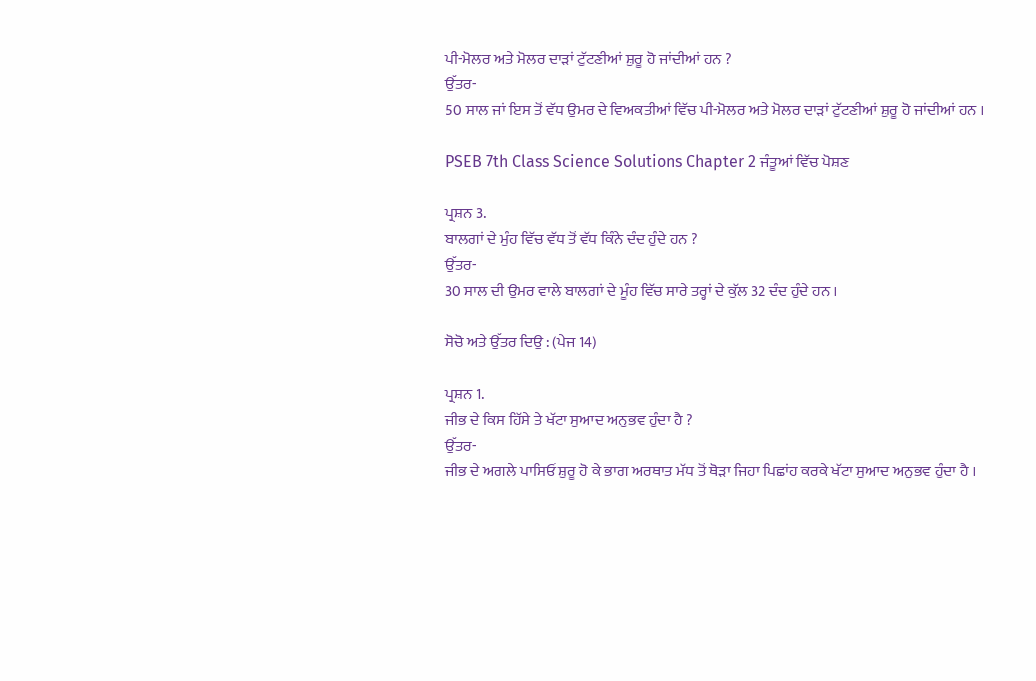ਪੀ-ਮੋਲਰ ਅਤੇ ਮੋਲਰ ਦਾੜਾਂ ਟੁੱਟਣੀਆਂ ਸ਼ੁਰੂ ਹੋ ਜਾਂਦੀਆਂ ਹਨ ?
ਉੱਤਰ-
50 ਸਾਲ ਜਾਂ ਇਸ ਤੋਂ ਵੱਧ ਉਮਰ ਦੇ ਵਿਅਕਤੀਆਂ ਵਿੱਚ ਪੀ-ਮੋਲਰ ਅਤੇ ਮੋਲਰ ਦਾੜਾਂ ਟੁੱਟਣੀਆਂ ਸ਼ੁਰੂ ਹੋ ਜਾਂਦੀਆਂ ਹਨ ।

PSEB 7th Class Science Solutions Chapter 2 ਜੰਤੂਆਂ ਵਿੱਚ ਪੋਸ਼ਣ

ਪ੍ਰਸ਼ਨ 3.
ਬਾਲਗਾਂ ਦੇ ਮੁੰਹ ਵਿੱਚ ਵੱਧ ਤੋਂ ਵੱਧ ਕਿੰਨੇ ਦੰਦ ਹੁੰਦੇ ਹਨ ?
ਉੱਤਰ-
30 ਸਾਲ ਦੀ ਉਮਰ ਵਾਲੇ ਬਾਲਗਾਂ ਦੇ ਮੂੰਹ ਵਿੱਚ ਸਾਰੇ ਤਰ੍ਹਾਂ ਦੇ ਕੁੱਲ 32 ਦੰਦ ਹੁੰਦੇ ਹਨ ।

ਸੋਚੋ ਅਤੇ ਉੱਤਰ ਦਿਉ : (ਪੇਜ 14)

ਪ੍ਰਸ਼ਨ 1.
ਜੀਭ ਦੇ ਕਿਸ ਹਿੱਸੇ ਤੇ ਖੱਟਾ ਸੁਆਦ ਅਨੁਭਵ ਹੁੰਦਾ ਹੈ ?
ਉੱਤਰ-
ਜੀਭ ਦੇ ਅਗਲੇ ਪਾਸਿਓਂ ਸ਼ੁਰੂ ਹੋ ਕੇ ਭਾਗ ਅਰਥਾਤ ਮੱਧ ਤੋਂ ਥੋੜਾ ਜਿਹਾ ਪਿਛਾਂਹ ਕਰਕੇ ਖੱਟਾ ਸੁਆਦ ਅਨੁਭਵ ਹੁੰਦਾ ਹੈ ।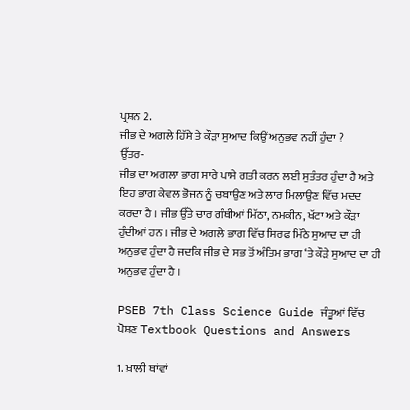ਪ੍ਰਸ਼ਨ 2.
ਜੀਭ ਦੇ ਅਗਲੇ ਹਿੱਸੇ ਤੇ ਕੌੜਾ ਸੁਆਦ ਕਿਉਂ ਅਨੁਭਵ ਨਹੀਂ ਹੁੰਦਾ ?
ਉੱਤਰ-
ਜੀਭ ਦਾ ਅਗਲਾ ਭਾਗ ਸਾਰੇ ਪਾਸੇ ਗਤੀ ਕਰਨ ਲਈ ਸੁਤੰਤਰ ਹੁੰਦਾ ਹੈ ਅਤੇ ਇਹ ਭਾਗ ਕੇਵਲ ਭੋਜਨ ਨੂੰ ਚਬਾਉਣ ਅਤੇ ਲਾਰ ਮਿਲਾਉਣ ਵਿੱਚ ਮਦਦ ਕਰਦਾ ਹੈ । ਜੀਭ ਉੱਤੇ ਚਾਰ ਗੰਥੀਆਂ ਮਿੱਠਾ, ਨਮਕੀਨ, ਖੱਟਾ ਅਤੇ ਕੌੜਾ ਹੁੰਦੀਆਂ ਹਨ । ਜੀਭ ਦੇ ਅਗਲੇ ਭਾਗ ਵਿੱਚ ਸਿਰਫ ਮਿੱਠੇ ਸੁਆਦ ਦਾ ਹੀ ਅਨੁਭਵ ਹੁੰਦਾ ਹੈ ਜਦਕਿ ਜੀਭ ਦੇ ਸਭ ਤੋਂ ਅੰਤਿਮ ਭਾਗ ‘ਤੇ ਕੌੜੇ ਸੁਆਦ ਦਾ ਹੀ ਅਨੁਭਵ ਹੁੰਦਾ ਹੈ ।

PSEB 7th Class Science Guide ਜੰਤੂਆਂ ਵਿੱਚ ਪੋਸ਼ਣ Textbook Questions and Answers

1. ਖ਼ਾਲੀ ਥਾਂਵਾਂ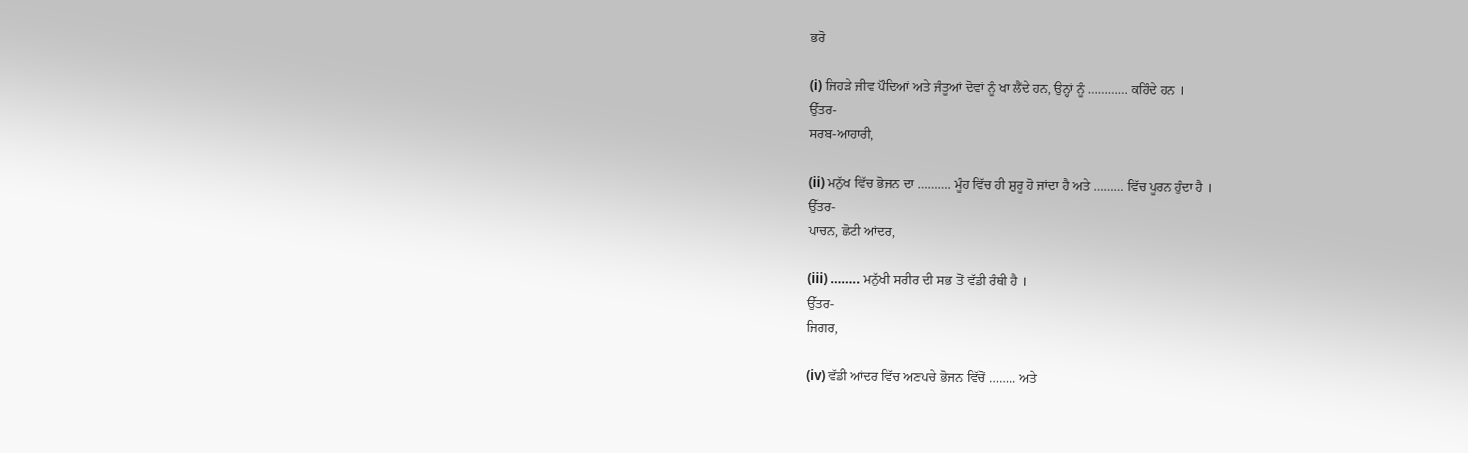ਭਰੋ

(i) ਜਿਹੜੇ ਜੀਵ ਪੌਦਿਆਂ ਅਤੇ ਜੰਤੂਆਂ ਦੋਵਾਂ ਨੂੰ ਖਾ ਲੈਂਦੇ ਹਨ, ਉਨ੍ਹਾਂ ਨੂੰ ………… ਕਹਿੰਦੇ ਹਨ ।
ਉੱਤਰ-
ਸਰਬ-ਆਹਾਰੀ,

(ii) ਮਨੁੱਖ ਵਿੱਚ ਭੋਜਨ ਦਾ ………. ਮੂੰਹ ਵਿੱਚ ਹੀ ਸ਼ੁਰੂ ਹੋ ਜਾਂਦਾ ਹੈ ਅਤੇ ……… ਵਿੱਚ ਪੂਰਨ ਹੁੰਦਾ ਹੈ ।
ਉੱਤਰ-
ਪਾਚਨ, ਛੋਟੀ ਆਂਦਰ,

(iii) …….. ਮਨੁੱਖੀ ਸਰੀਰ ਦੀ ਸਭ ਤੋਂ ਵੱਡੀ ਰੰਥੀ ਹੈ ।
ਉੱਤਰ-
ਜਿਗਰ,

(iv) ਵੱਡੀ ਆਂਦਰ ਵਿੱਚ ਅਣਪਚੇ ਭੋਜਨ ਵਿੱਚੋਂ …….. ਅਤੇ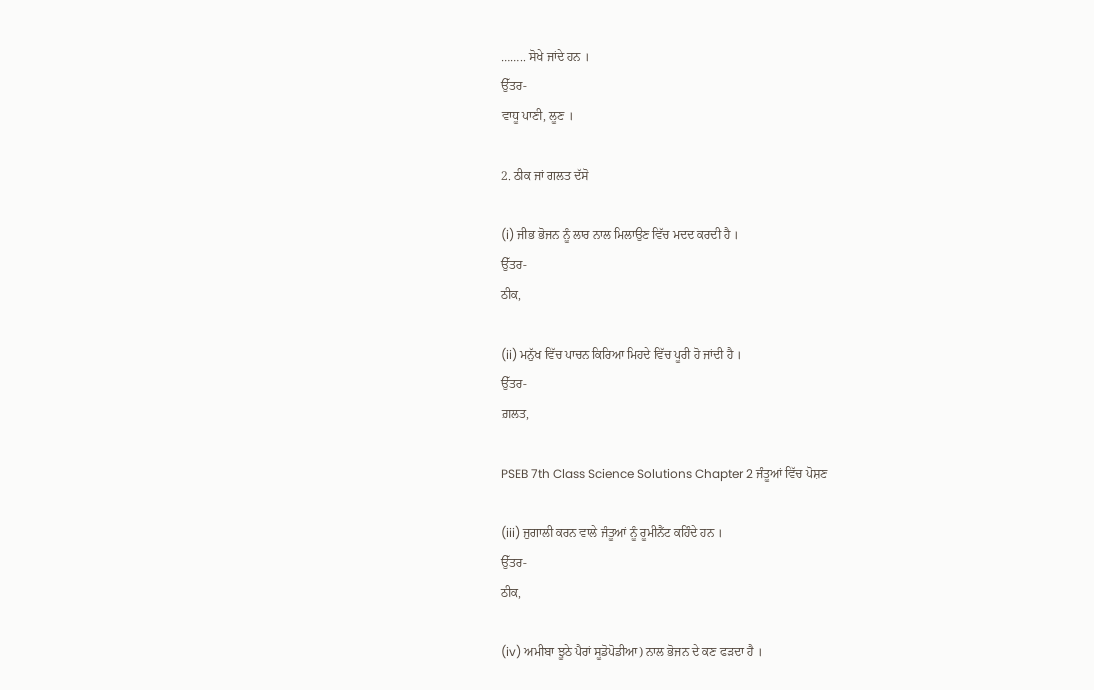…….. ਸੋਖੇ ਜਾਂਦੇ ਹਨ ।
ਉੱਤਰ-
ਵਾਧੂ ਪਾਣੀ, ਲੂਣ ।

2. ਠੀਕ ਜਾਂ ਗਲਤ ਦੱਸੋ

(i) ਜੀਭ ਭੋਜਨ ਨੂੰ ਲਾਰ ਨਾਲ ਮਿਲਾਉਣ ਵਿੱਚ ਮਦਦ ਕਰਦੀ ਹੈ ।
ਉੱਤਰ-
ਠੀਕ,

(ii) ਮਨੁੱਖ ਵਿੱਚ ਪਾਚਨ ਕਿਰਿਆ ਮਿਹਦੇ ਵਿੱਚ ਪੂਰੀ ਹੋ ਜਾਂਦੀ ਹੈ ।
ਉੱਤਰ-
ਗ਼ਲਤ,

PSEB 7th Class Science Solutions Chapter 2 ਜੰਤੂਆਂ ਵਿੱਚ ਪੋਸ਼ਣ

(iii) ਜੁਗਾਲੀ ਕਰਨ ਵਾਲੇ ਜੰਤੂਆਂ ਨੂੰ ਰੂਮੀਨੈਂਟ ਕਹਿੰਦੇ ਹਨ ।
ਉੱਤਰ-
ਠੀਕ,

(iv) ਅਮੀਬਾ ਝੂਠੇ ਪੈਰਾਂ ਸੂਡੋਪੋਡੀਆ) ਨਾਲ ਭੋਜਨ ਦੇ ਕਣ ਫੜਦਾ ਹੈ ।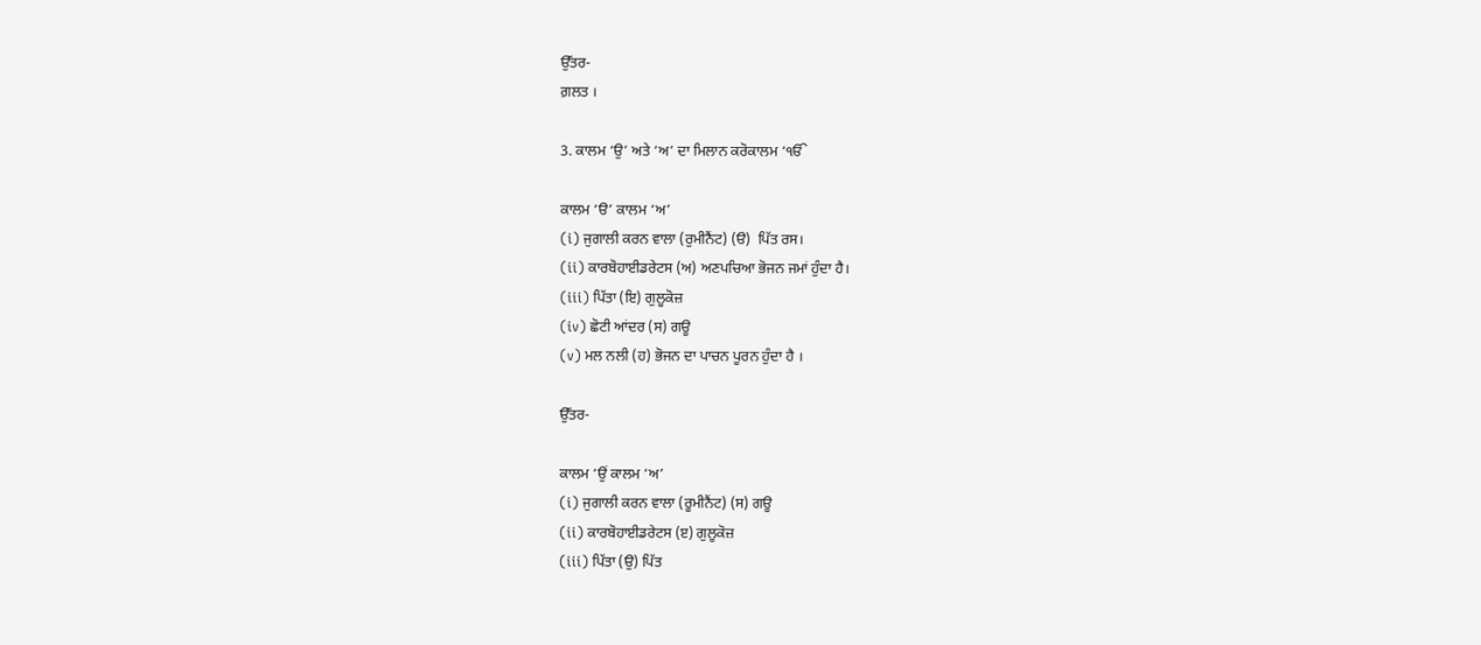ਉੱਤਰ-
ਗ਼ਲਤ ।

3. ਕਾਲਮ ‘ਉ’ ਅਤੇ ‘ਅ’ ਦਾ ਮਿਲਾਨ ਕਰੋਕਾਲਮ ‘ੴ

ਕਾਲਮ ‘ੳ’ ਕਾਲਮ ‘ਅ’
(i) ਜੁਗਾਲੀ ਕਰਨ ਵਾਲਾ (ਰੁਮੀਨੈਂਟ) (ੳ)  ਪਿੱਤ ਰਸ।
(ii) ਕਾਰਬੋਹਾਈਡਰੇਟਸ (ਅ) ਅਣਪਚਿਆ ਭੋਜਨ ਜਮਾਂ ਹੁੰਦਾ ਹੈ।
(iii) ਪਿੱਤਾ (ਇ) ਗੁਲੂਕੋਜ਼
(iv) ਛੋਟੀ ਆਂਦਰ (ਸ) ਗਊ
(v) ਮਲ ਨਲੀ (ਹ) ਭੋਜਨ ਦਾ ਪਾਚਨ ਪੂਰਨ ਹੁੰਦਾ ਹੈ ।

ਉੱਤਰ-

ਕਾਲਮ ‘ਉਂ ਕਾਲਮ ‘ਅ’
(i) ਜੁਗਾਲੀ ਕਰਨ ਵਾਲਾ (ਰੂਮੀਨੈਂਟ) (ਸ) ਗਊ
(ii) ਕਾਰਬੋਹਾਈਡਰੇਟਸ (ੲ) ਗੁਲੂਕੋਜ਼
(iii) ਪਿੱਤਾ (ਉ) ਪਿੱਤ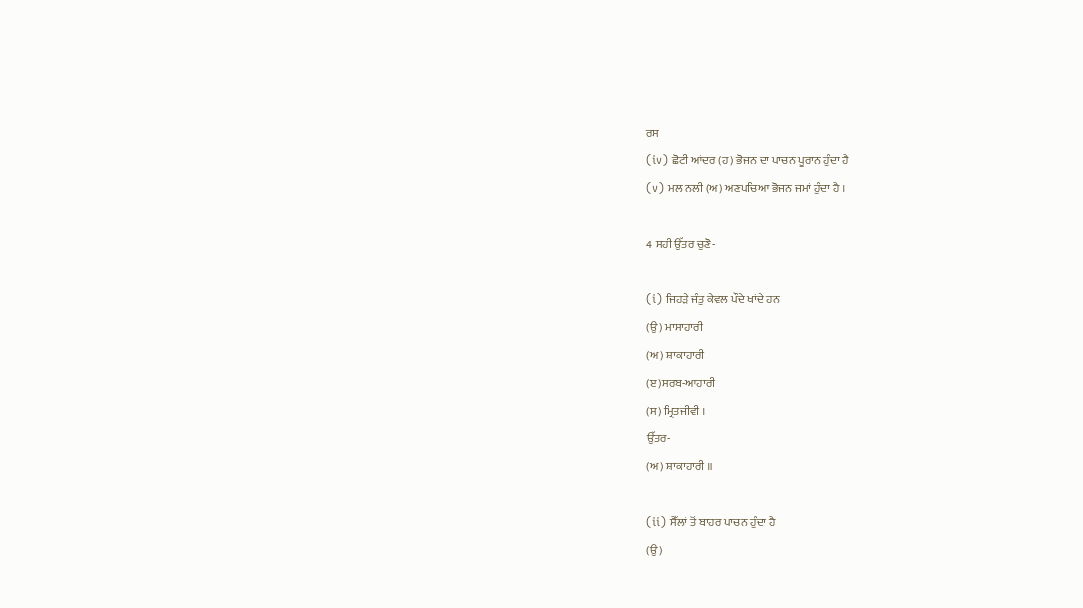ਰਸ
(iv) ਛੋਟੀ ਆਂਦਰ (ਹ) ਭੋਜਨ ਦਾ ਪਾਚਨ ਪੂਰਾਨ ਹੁੰਦਾ ਹੈ
(v) ਮਲ ਨਲੀ (ਅ) ਅਣਪਚਿਆ ਭੋਜਨ ਜਮਾਂ ਹੁੰਦਾ ਹੈ ।

4 ਸਹੀ ਉੱਤਰ ਚੁਣੋ-

(i) ਜਿਹੜੇ ਜੰਤੁ ਕੇਵਲ ਪੌਦੇ ਖਾਂਦੇ ਹਨ
(ਉ) ਮਾਸਾਹਾਰੀ
(ਅ) ਸ਼ਾਕਾਹਾਰੀ
(ੲ)ਸਰਬ-ਆਹਾਰੀ
(ਸ) ਮ੍ਰਿਤਜੀਵੀ ।
ਉੱਤਰ-
(ਅ) ਸ਼ਾਕਾਹਾਰੀ ॥

(ii) ਸੈੱਲਾਂ ਤੋਂ ਬਾਹਰ ਪਾਚਨ ਹੁੰਦਾ ਹੈ
(ਉ)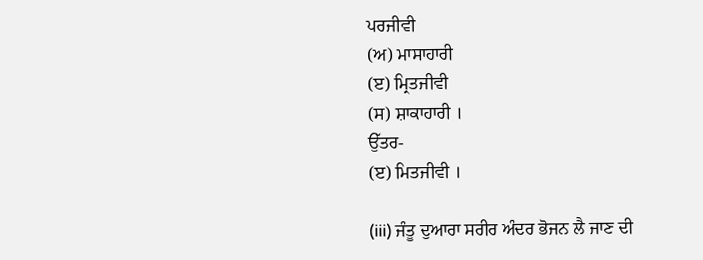ਪਰਜੀਵੀ
(ਅ) ਮਾਸਾਹਾਰੀ
(ੲ) ਮ੍ਰਿਤਜੀਵੀ
(ਸ) ਸ਼ਾਕਾਹਾਰੀ ।
ਉੱਤਰ-
(ੲ) ਮਿਤਜੀਵੀ ।

(iii) ਜੰਤੂ ਦੁਆਰਾ ਸਰੀਰ ਅੰਦਰ ਭੋਜਨ ਲੈ ਜਾਣ ਦੀ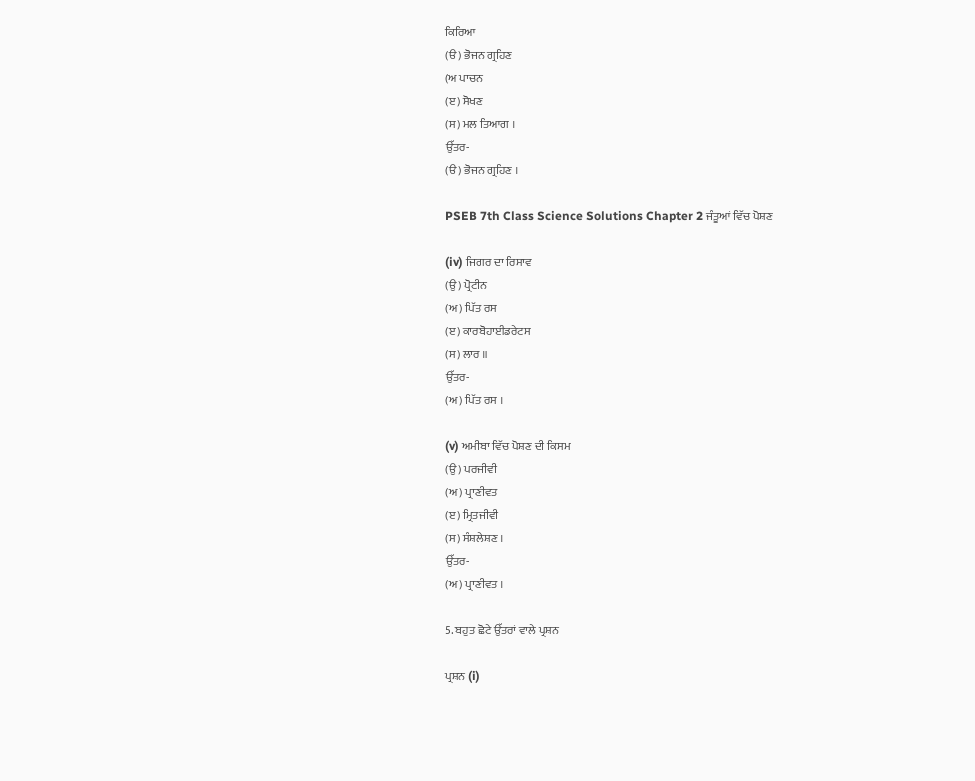ਕਿਰਿਆ
(ੳ) ਭੋਜਨ ਗ੍ਰਹਿਣ
(ਅ ਪਾਚਨ
(ੲ) ਸੋਖਣ
(ਸ) ਮਲ ਤਿਆਗ ।
ਉੱਤਰ-
(ੳ) ਭੋਜਨ ਗ੍ਰਹਿਣ ।

PSEB 7th Class Science Solutions Chapter 2 ਜੰਤੂਆਂ ਵਿੱਚ ਪੋਸ਼ਣ

(iv) ਜਿਗਰ ਦਾ ਰਿਸਾਵ
(ਉ) ਪ੍ਰੋਟੀਨ
(ਅ) ਪਿੱਤ ਰਸ
(ੲ) ਕਾਰਬੋਹਾਈਡਰੇਟਸ
(ਸ) ਲਾਰ ॥
ਉੱਤਰ-
(ਅ) ਪਿੱਤ ਰਸ ।

(v) ਅਮੀਬਾ ਵਿੱਚ ਪੋਸ਼ਣ ਦੀ ਕਿਸਮ
(ਉ) ਪਰਜੀਵੀ
(ਅ) ਪ੍ਰਾਣੀਵਤ
(ੲ) ਮ੍ਰਿਤਜੀਵੀ
(ਸ) ਸੰਸ਼ਲੇਸ਼ਣ ।
ਉੱਤਰ-
(ਅ) ਪ੍ਰਾਣੀਵਤ ।

5. ਬਹੁਤ ਛੋਟੇ ਉੱਤਰਾਂ ਵਾਲੇ ਪ੍ਰਸ਼ਨ

ਪ੍ਰਸ਼ਨ (i)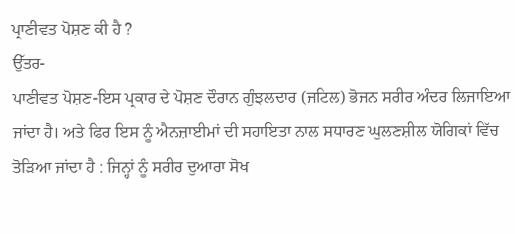ਪ੍ਰਾਣੀਵਤ ਪੋਸ਼ਣ ਕੀ ਹੈ ?
ਉੱਤਰ-
ਪਾਣੀਵਤ ਪੋਸ਼ਣ-ਇਸ ਪ੍ਰਕਾਰ ਦੇ ਪੋਸ਼ਣ ਦੌਰਾਨ ਗੁੰਝਲਦਾਰ (ਜਟਿਲ) ਭੋਜਨ ਸਰੀਰ ਅੰਦਰ ਲਿਜਾਇਆ ਜਾਂਦਾ ਹੈ। ਅਤੇ ਫਿਰ ਇਸ ਨੂੰ ਐਨਜ਼ਾਈਮਾਂ ਦੀ ਸਹਾਇਤਾ ਨਾਲ ਸਧਾਰਣ ਘੁਲਣਸ਼ੀਲ ਯੋਗਿਕਾਂ ਵਿੱਚ ਤੋੜਿਆ ਜਾਂਦਾ ਹੈ : ਜਿਨ੍ਹਾਂ ਨੂੰ ਸਰੀਰ ਦੁਆਰਾ ਸੋਖ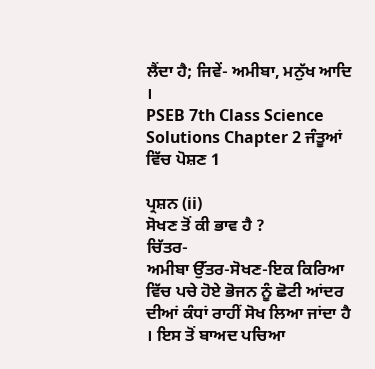ਲੈਂਦਾ ਹੈ; ਜਿਵੇਂ- ਅਮੀਬਾ, ਮਨੁੱਖ ਆਦਿ ।
PSEB 7th Class Science Solutions Chapter 2 ਜੰਤੂਆਂ ਵਿੱਚ ਪੋਸ਼ਣ 1

ਪ੍ਰਸ਼ਨ (ii)
ਸੋਖਣ ਤੋਂ ਕੀ ਭਾਵ ਹੈ ?
ਚਿੱਤਰ-
ਅਮੀਬਾ ਉੱਤਰ-ਸੋਖਣ-ਇਕ ਕਿਰਿਆ ਵਿੱਚ ਪਚੇ ਹੋਏ ਭੋਜਨ ਨੂੰ ਛੋਟੀ ਆਂਦਰ ਦੀਆਂ ਕੰਧਾਂ ਰਾਹੀਂ ਸੋਖ ਲਿਆ ਜਾਂਦਾ ਹੈ । ਇਸ ਤੋਂ ਬਾਅਦ ਪਚਿਆ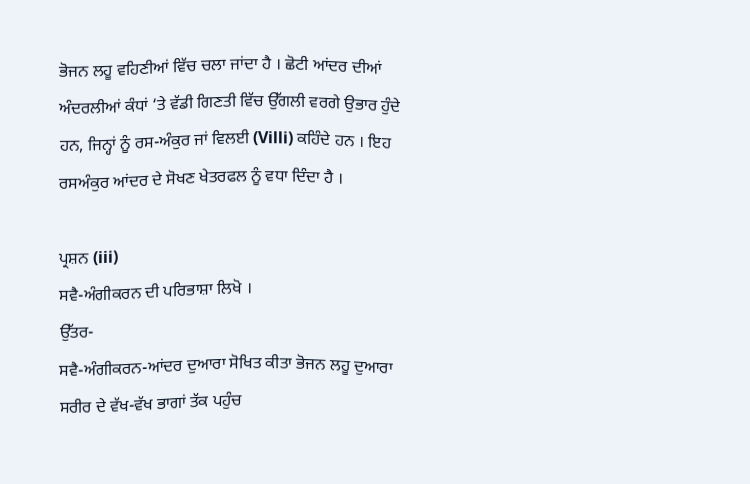ਭੋਜਨ ਲਹੂ ਵਹਿਣੀਆਂ ਵਿੱਚ ਚਲਾ ਜਾਂਦਾ ਹੈ । ਛੋਟੀ ਆਂਦਰ ਦੀਆਂ ਅੰਦਰਲੀਆਂ ਕੰਧਾਂ ‘ਤੇ ਵੱਡੀ ਗਿਣਤੀ ਵਿੱਚ ਉੱਗਲੀ ਵਰਗੇ ਉਭਾਰ ਹੁੰਦੇ ਹਨ, ਜਿਨ੍ਹਾਂ ਨੂੰ ਰਸ-ਅੰਕੁਰ ਜਾਂ ਵਿਲਈ (Villi) ਕਹਿੰਦੇ ਹਨ । ਇਹ ਰਸਅੰਕੁਰ ਆਂਦਰ ਦੇ ਸੋਖਣ ਖੇਤਰਫਲ ਨੂੰ ਵਧਾ ਦਿੰਦਾ ਹੈ ।

ਪ੍ਰਸ਼ਨ (iii)
ਸਵੈ-ਅੰਗੀਕਰਨ ਦੀ ਪਰਿਭਾਸ਼ਾ ਲਿਖੋ ।
ਉੱਤਰ-
ਸਵੈ-ਅੰਗੀਕਰਨ-ਆਂਦਰ ਦੁਆਰਾ ਸੋਖਿਤ ਕੀਤਾ ਭੋਜਨ ਲਹੂ ਦੁਆਰਾ ਸਰੀਰ ਦੇ ਵੱਖ-ਵੱਖ ਭਾਗਾਂ ਤੱਕ ਪਹੁੰਚ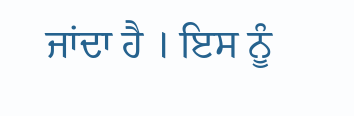ਜਾਂਦਾ ਹੈ । ਇਸ ਨੂੰ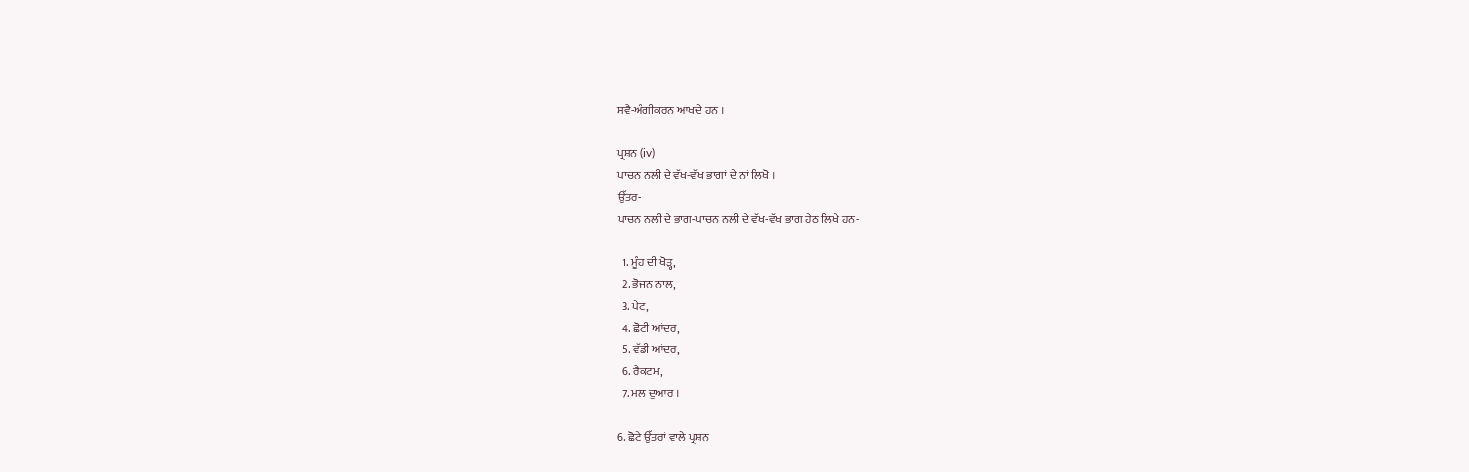ਸਵੈ-ਅੰਗੀਕਰਨ ਆਖਦੇ ਹਨ ।

ਪ੍ਰਸ਼ਨ (iv)
ਪਾਚਨ ਨਲੀ ਦੇ ਵੱਖ-ਵੱਖ ਭਾਗਾਂ ਦੇ ਨਾਂ ਲਿਖੋ ।
ਉੱਤਰ-
ਪਾਚਨ ਨਲੀ ਦੇ ਭਾਗ-ਪਾਚਨ ਨਲੀ ਦੇ ਵੱਖ-ਵੱਖ ਭਾਗ ਹੇਠ ਲਿਖੇ ਹਨ-

  1. ਮੂੰਹ ਦੀ ਖੋੜ੍ਹ,
  2. ਭੋਜਨ ਨਾਲ,
  3. ਪੇਟ,
  4. ਛੋਟੀ ਆਂਦਰ,
  5. ਵੱਡੀ ਆਂਦਰ,
  6. ਰੈਕਟਮ,
  7. ਮਲ ਦੁਆਰ ।

6. ਛੋਟੇ ਉੱਤਰਾਂ ਵਾਲੇ ਪ੍ਰਸ਼ਨ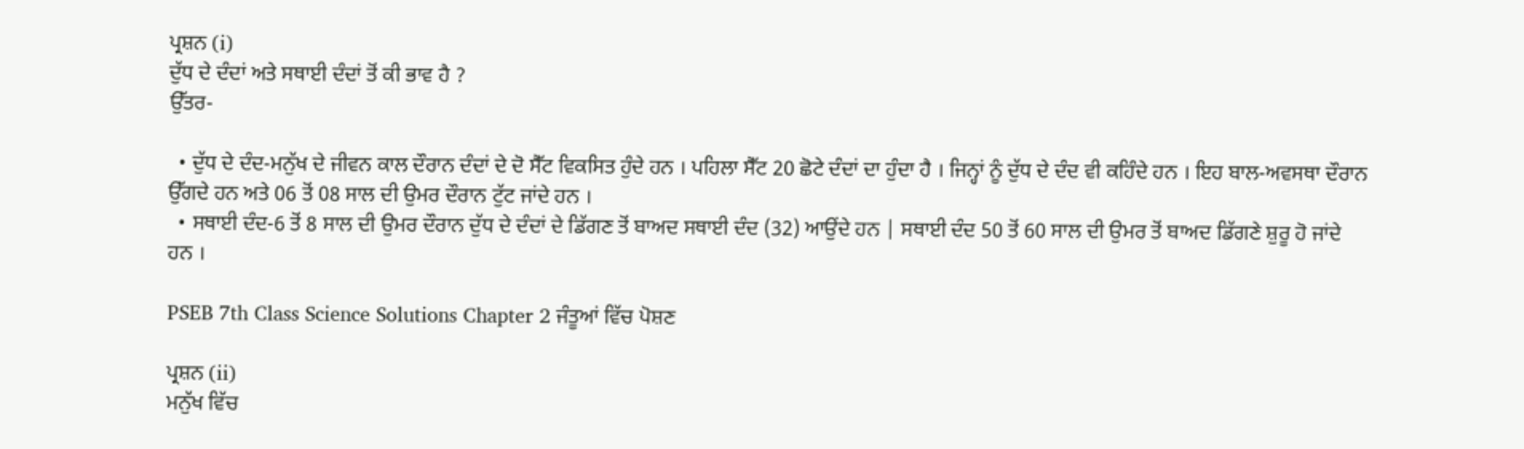ਪ੍ਰਸ਼ਨ (i)
ਦੁੱਧ ਦੇ ਦੰਦਾਂ ਅਤੇ ਸਥਾਈ ਦੰਦਾਂ ਤੋਂ ਕੀ ਭਾਵ ਹੈ ?
ਉੱਤਰ-

  • ਦੁੱਧ ਦੇ ਦੰਦ-ਮਨੁੱਖ ਦੇ ਜੀਵਨ ਕਾਲ ਦੌਰਾਨ ਦੰਦਾਂ ਦੇ ਦੋ ਸੈੱਟ ਵਿਕਸਿਤ ਹੁੰਦੇ ਹਨ । ਪਹਿਲਾ ਸੈੱਟ 20 ਛੋਟੇ ਦੰਦਾਂ ਦਾ ਹੁੰਦਾ ਹੈ । ਜਿਨ੍ਹਾਂ ਨੂੰ ਦੁੱਧ ਦੇ ਦੰਦ ਵੀ ਕਹਿੰਦੇ ਹਨ । ਇਹ ਬਾਲ-ਅਵਸਥਾ ਦੌਰਾਨ ਉੱਗਦੇ ਹਨ ਅਤੇ 06 ਤੋਂ 08 ਸਾਲ ਦੀ ਉਮਰ ਦੌਰਾਨ ਟੁੱਟ ਜਾਂਦੇ ਹਨ ।
  • ਸਥਾਈ ਦੰਦ-6 ਤੋਂ 8 ਸਾਲ ਦੀ ਉਮਰ ਦੌਰਾਨ ਦੁੱਧ ਦੇ ਦੰਦਾਂ ਦੇ ਡਿੱਗਣ ਤੋਂ ਬਾਅਦ ਸਥਾਈ ਦੰਦ (32) ਆਉਂਦੇ ਹਨ | ਸਥਾਈ ਦੰਦ 50 ਤੋਂ 60 ਸਾਲ ਦੀ ਉਮਰ ਤੋਂ ਬਾਅਦ ਡਿੱਗਣੇ ਸ਼ੁਰੂ ਹੋ ਜਾਂਦੇ ਹਨ ।

PSEB 7th Class Science Solutions Chapter 2 ਜੰਤੂਆਂ ਵਿੱਚ ਪੋਸ਼ਣ

ਪ੍ਰਸ਼ਨ (ii)
ਮਨੁੱਖ ਵਿੱਚ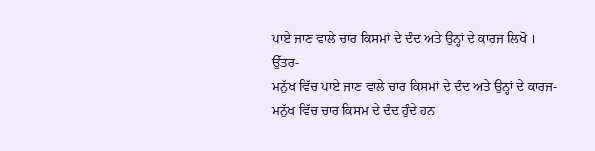ਪਾਏ ਜਾਣ ਵਾਲੇ ਚਾਰ ਕਿਸਮਾਂ ਦੇ ਦੰਦ ਅਤੇ ਉਨ੍ਹਾਂ ਦੇ ਕਾਰਜ ਲਿਖੋ ।
ਉੱਤਰ-
ਮਨੁੱਖ ਵਿੱਚ ਪਾਏ ਜਾਣ ਵਾਲੇ ਚਾਰ ਕਿਸਮਾਂ ਦੇ ਦੰਦ ਅਤੇ ਉਨ੍ਹਾਂ ਦੇ ਕਾਰਜ-ਮਨੁੱਖ ਵਿੱਚ ਚਾਰ ਕਿਸਮ ਦੇ ਦੰਦ ਹੁੰਦੇ ਹਨ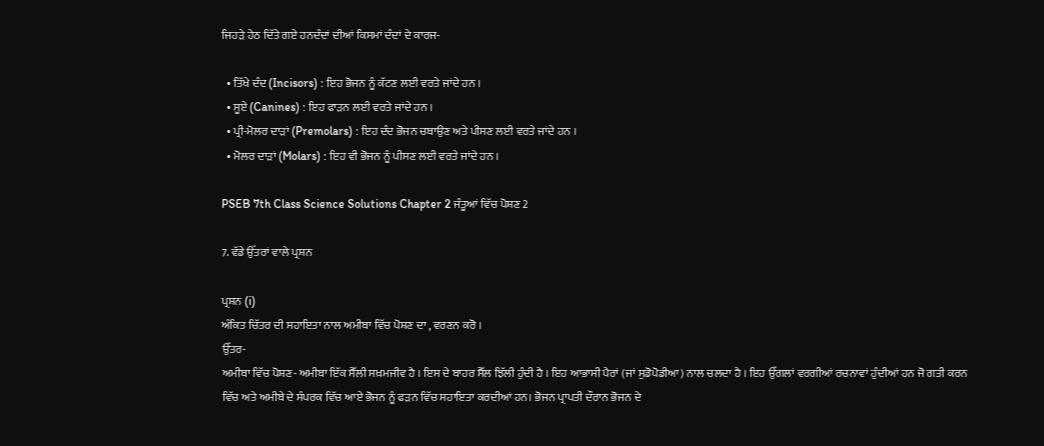ਜਿਹੜੇ ਹੇਠ ਦਿੱਤੇ ਗਏ ਹਨਦੰਦਾਂ ਦੀਆਂ ਕਿਸਮਾਂ ਦੰਦਾਂ ਦੇ ਕਾਰਜ-

  • ਤਿੱਖੇ ਦੰਦ (Incisors) : ਇਹ ਭੋਜਨ ਨੂੰ ਕੱਟਣ ਲਈ ਵਰਤੇ ਜਾਂਦੇ ਹਨ ।
  • ਸੂਏ (Canines) : ਇਹ ਫਾੜਨ ਲਈ ਵਰਤੇ ਜਾਂਦੇ ਹਨ ।
  • ਪ੍ਰੀ-ਮੋਲਰ ਦਾੜਾਂ (Premolars) : ਇਹ ਦੰਦ ਭੋਜਨ ਚਬਾਉਣ ਅਤੇ ਪੀਸਣ ਲਈ ਵਰਤੇ ਜਾਂਦੇ ਹਨ ।
  • ਮੋਲਰ ਦਾੜਾਂ (Molars) : ਇਹ ਵੀ ਭੋਜਨ ਨੂੰ ਪੀਸਣ ਲਈ ਵਰਤੇ ਜਾਂਦੇ ਹਨ ।

PSEB 7th Class Science Solutions Chapter 2 ਜੰਤੂਆਂ ਵਿੱਚ ਪੋਸ਼ਣ 2

7. ਵੱਡੇ ਉੱਤਰਾਂ ਵਾਲੇ ਪ੍ਰਸ਼ਨ

ਪ੍ਰਸ਼ਨ (i)
ਅੰਕਿਤ ਚਿੱਤਰ ਦੀ ਸਹਾਇਤਾ ਨਾਲ ਅਮੀਬਾ ਵਿੱਚ ਪੋਸ਼ਣ ਦਾ , ਵਰਣਨ ਕਰੋ ।
ਉੱਤਰ-
ਅਮੀਬਾ ਵਿੱਚ ਪੋਸ਼ਣ- ਅਮੀਬਾ ਇੱਕ ਸੈੱਲੀ ਸਖ਼ਮਜੀਵ ਹੈ । ਇਸ ਦੇ ਬਾਹਰ ਸੈੱਲ ਝਿੱਲੀ ਹੁੰਦੀ ਹੈ । ਇਹ ਆਭਾਸੀ ਪੈਰਾਂ (ਜਾਂ ਸੁਡੋਪੋਡੀਆ) ਨਾਲ ਚਲਦਾ ਹੈ । ਇਹ ਉੱਗਲਾਂ ਵਰਗੀਆਂ ਰਚਨਾਵਾਂ ਹੁੰਦੀਆਂ ਹਨ ਜੋ ਗਤੀ ਕਰਨ ਵਿੱਚ ਅਤੇ ਅਮੀਬੇ ਦੇ ਸੰਪਰਕ ਵਿੱਚ ਆਏ ਭੋਜਨ ਨੂੰ ਫੜਨ ਵਿੱਚ ਸਹਾਇਤਾ ਕਰਦੀਆਂ ਹਨ। ਭੋਜਨ ਪ੍ਰਾਪਤੀ ਦੌਰਾਨ ਭੋਜਨ ਦੇ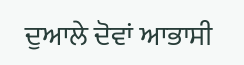ਦੁਆਲੇ ਦੋਵਾਂ ਆਭਾਸੀ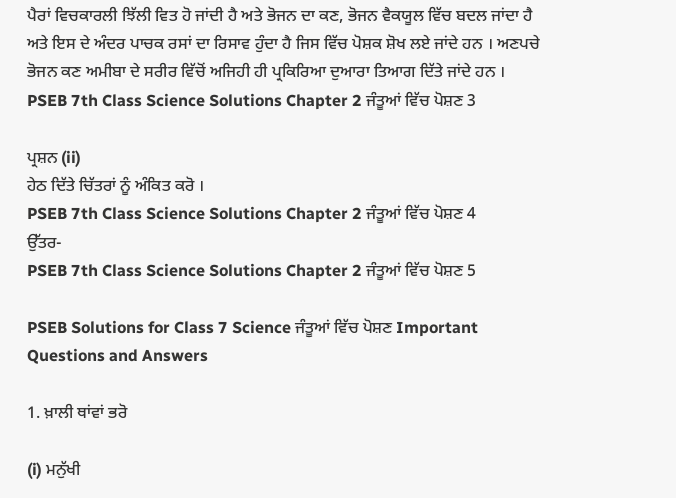ਪੈਰਾਂ ਵਿਚਕਾਰਲੀ ਝਿੱਲੀ ਵਿਤ ਹੋ ਜਾਂਦੀ ਹੈ ਅਤੇ ਭੋਜਨ ਦਾ ਕਣ, ਭੋਜਨ ਵੈਕਯੂਲ ਵਿੱਚ ਬਦਲ ਜਾਂਦਾ ਹੈ ਅਤੇ ਇਸ ਦੇ ਅੰਦਰ ਪਾਚਕ ਰਸਾਂ ਦਾ ਰਿਸਾਵ ਹੁੰਦਾ ਹੈ ਜਿਸ ਵਿੱਚ ਪੋਸ਼ਕ ਸ਼ੋਖ ਲਏ ਜਾਂਦੇ ਹਨ । ਅਣਪਚੇ ਭੋਜਨ ਕਣ ਅਮੀਬਾ ਦੇ ਸਰੀਰ ਵਿੱਚੋਂ ਅਜਿਹੀ ਹੀ ਪ੍ਰਕਿਰਿਆ ਦੁਆਰਾ ਤਿਆਗ ਦਿੱਤੇ ਜਾਂਦੇ ਹਨ ।
PSEB 7th Class Science Solutions Chapter 2 ਜੰਤੂਆਂ ਵਿੱਚ ਪੋਸ਼ਣ 3

ਪ੍ਰਸ਼ਨ (ii)
ਹੇਠ ਦਿੱਤੇ ਚਿੱਤਰਾਂ ਨੂੰ ਅੰਕਿਤ ਕਰੋ ।
PSEB 7th Class Science Solutions Chapter 2 ਜੰਤੂਆਂ ਵਿੱਚ ਪੋਸ਼ਣ 4
ਉੱਤਰ-
PSEB 7th Class Science Solutions Chapter 2 ਜੰਤੂਆਂ ਵਿੱਚ ਪੋਸ਼ਣ 5

PSEB Solutions for Class 7 Science ਜੰਤੂਆਂ ਵਿੱਚ ਪੋਸ਼ਣ Important Questions and Answers

1. ਖ਼ਾਲੀ ਥਾਂਵਾਂ ਭਰੋ

(i) ਮਨੁੱਖੀ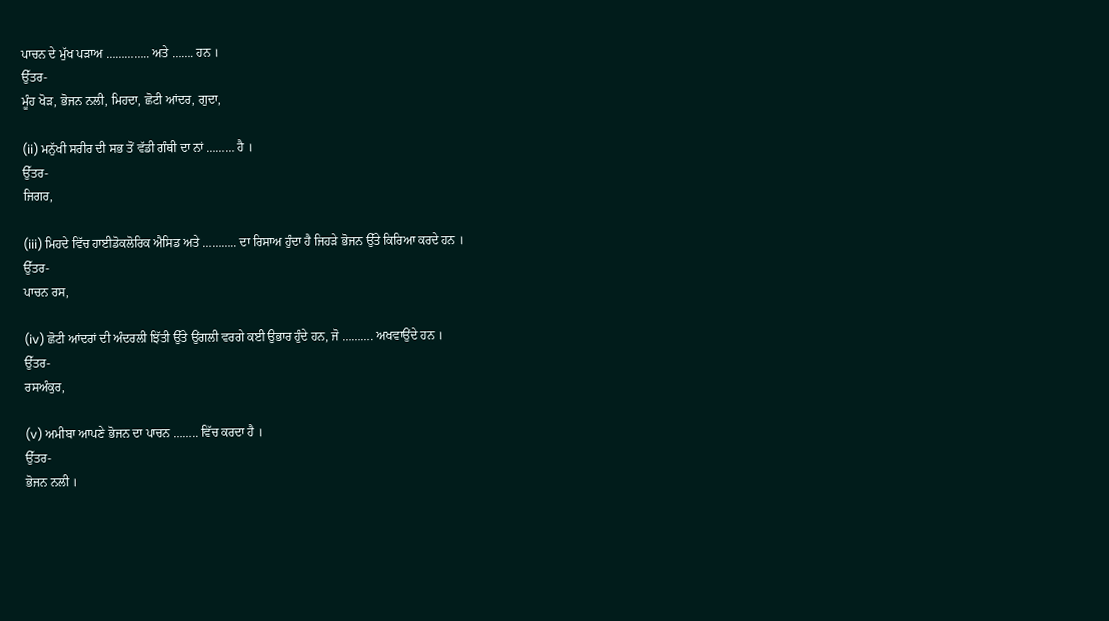ਪਾਚਨ ਦੇ ਮੁੱਖ ਪੜਾਅ ………….. ਅਤੇ ……. ਹਨ ।
ਉੱਤਰ-
ਮੂੰਹ ਖੋੜ, ਭੋਜਨ ਨਲੀ, ਮਿਹਦਾ, ਛੋਟੀ ਆਂਦਰ, ਗੁਦਾ,

(ii) ਮਨੁੱਖੀ ਸਰੀਰ ਦੀ ਸਭ ਤੋਂ ਵੱਡੀ ਗੰਥੀ ਦਾ ਨਾਂ ……… ਹੈ ।
ਉੱਤਰ-
ਜਿਗਰ,

(iii) ਮਿਹਦੇ ਵਿੱਚ ਹਾਈਡੋਕਲੋਰਿਕ ਐਸਿਡ ਅਤੇ ……….. ਦਾ ਰਿਸਾਅ ਹੁੰਦਾ ਹੈ ਜਿਹੜੇ ਭੋਜਨ ਉੱਤੇ ਕਿਰਿਆ ਕਰਦੇ ਹਨ ।
ਉੱਤਰ-
ਪਾਚਨ ਰਸ,

(iv) ਛੋਟੀ ਆਂਦਰਾਂ ਦੀ ਅੰਦਰਲੀ ਝਿੱਤੀ ਉੱਤੇ ਉਂਗਲੀ ਵਰਗੇ ਕਈ ਉਭਾਰ ਹੁੰਦੇ ਹਨ, ਜੋ ………. ਅਖਵਾਉਂਦੇ ਹਨ ।
ਉੱਤਰ-
ਰਸਅੰਕੁਰ,

(v) ਅਮੀਬਾ ਆਪਣੇ ਭੋਜਨ ਦਾ ਪਾਚਨ …….. ਵਿੱਚ ਕਰਦਾ ਹੈ ।
ਉੱਤਰ-
ਭੋਜਨ ਨਲੀ ।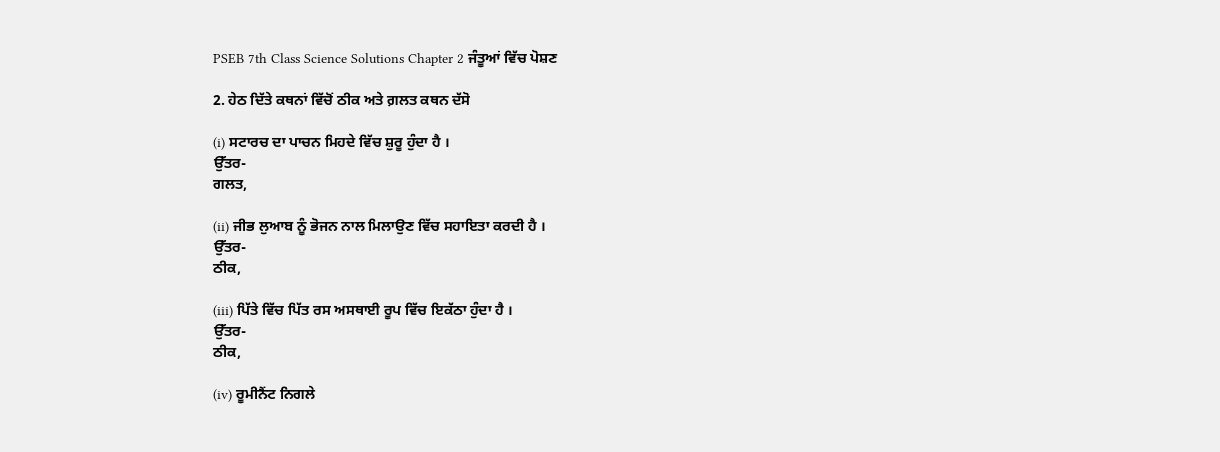PSEB 7th Class Science Solutions Chapter 2 ਜੰਤੂਆਂ ਵਿੱਚ ਪੋਸ਼ਣ

2. ਹੇਠ ਦਿੱਤੇ ਕਥਨਾਂ ਵਿੱਚੋਂ ਠੀਕ ਅਤੇ ਗ਼ਲਤ ਕਥਨ ਦੱਸੋ

(i) ਸਟਾਰਚ ਦਾ ਪਾਚਨ ਮਿਹਦੇ ਵਿੱਚ ਸ਼ੁਰੂ ਹੁੰਦਾ ਹੈ ।
ਉੱਤਰ-
ਗਲਤ,

(ii) ਜੀਭ ਲੁਆਬ ਨੂੰ ਭੋਜਨ ਨਾਲ ਮਿਲਾਉਣ ਵਿੱਚ ਸਹਾਇਤਾ ਕਰਦੀ ਹੈ ।
ਉੱਤਰ-
ਠੀਕ,

(iii) ਪਿੱਤੇ ਵਿੱਚ ਪਿੱਤ ਰਸ ਅਸਥਾਈ ਰੂਪ ਵਿੱਚ ਇਕੱਠਾ ਹੁੰਦਾ ਹੈ ।
ਉੱਤਰ-
ਠੀਕ,

(iv) ਰੂਮੀਨੈਂਟ ਨਿਗਲੇ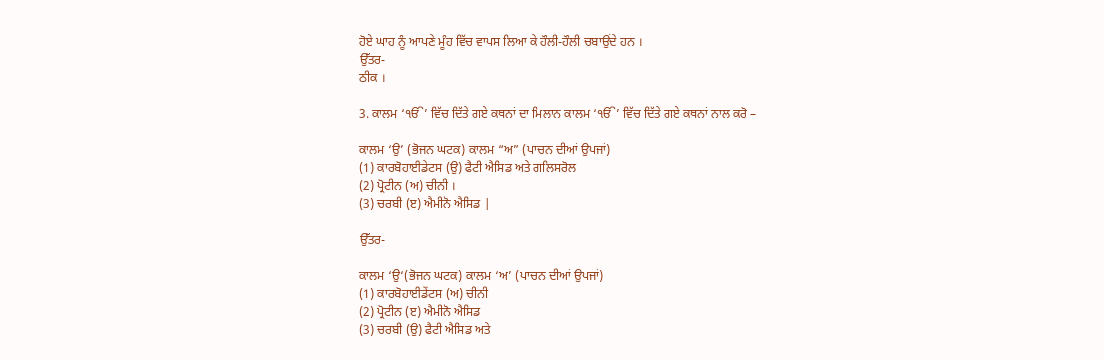ਹੋਏ ਘਾਹ ਨੂੰ ਆਪਣੇ ਮੂੰਹ ਵਿੱਚ ਵਾਪਸ ਲਿਆ ਕੇ ਹੌਲੀ-ਹੌਲੀ ਚਬਾਉਂਦੇ ਹਨ ।
ਉੱਤਰ-
ਠੀਕ ।

3. ਕਾਲਮ ‘ੴ’ ਵਿੱਚ ਦਿੱਤੇ ਗਏ ਕਥਨਾਂ ਦਾ ਮਿਲਾਨ ਕਾਲਮ ‘ੴ’ ਵਿੱਚ ਦਿੱਤੇ ਗਏ ਕਥਨਾਂ ਨਾਲ ਕਰੋ –

ਕਾਲਮ ‘ਉ’ (ਭੋਜਨ ਘਟਕ) ਕਾਲਮ “ਅ” (ਪਾਚਨ ਦੀਆਂ ਉਪਜਾਂ)
(1) ਕਾਰਬੋਹਾਈਡੇਟਸ (ਉ) ਫੈਟੀ ਐਸਿਡ ਅਤੇ ਗਲਿਸਰੋਲ
(2) ਪ੍ਰੋਟੀਨ (ਅ) ਚੀਨੀ ।
(3) ਚਰਬੀ (ੲ) ਐਮੀਨੋ ਐਸਿਡ |

ਉੱਤਰ-

ਕਾਲਮ ‘ਉ‘(ਭੋਜਨ ਘਟਕ) ਕਾਲਮ ‘ਅ’ (ਪਾਚਨ ਦੀਆਂ ਉਪਜਾਂ)
(1) ਕਾਰਬੋਹਾਈਡੇਂਟਸ (ਅ) ਚੀਨੀ
(2) ਪ੍ਰੋਟੀਨ (ੲ) ਐਮੀਨੋ ਐਸਿਡ
(3) ਚਰਬੀ (ਉ) ਫੈਟੀ ਐਸਿਡ ਅਤੇ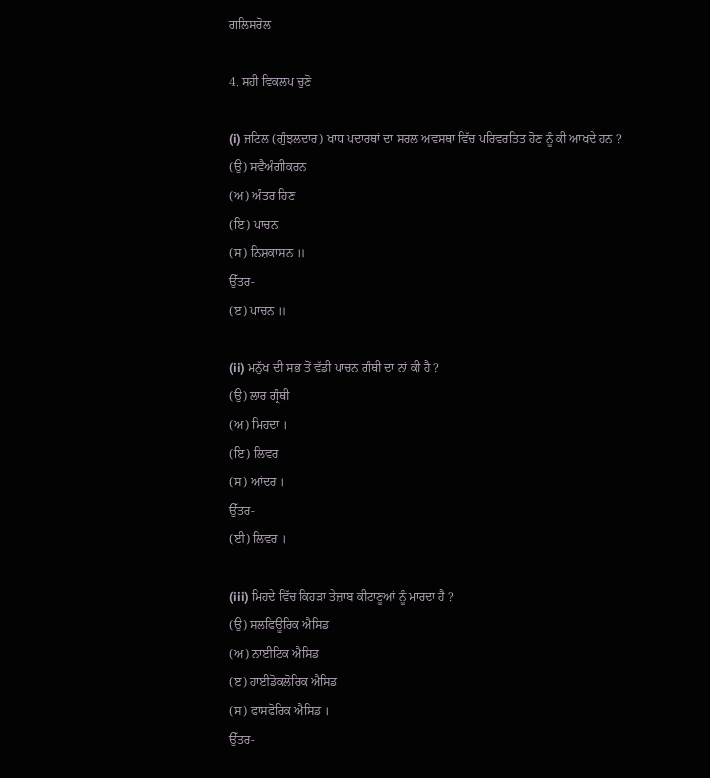ਗਲਿਸਰੋਲ

4. ਸਹੀ ਵਿਕਲਪ ਚੁਣੋ

(i) ਜਟਿਲ (ਗੁੰਝਲਦਾਰ) ਖਾਧ ਪਦਾਰਥਾਂ ਦਾ ਸਰਲ ਅਵਸਥਾ ਵਿੱਚ ਪਰਿਵਰਤਿਤ ਹੋਣ ਨੂੰ ਕੀ ਆਖਦੇ ਹਨ ?
(ਉ) ਸਵੈਅੰਗੀਕਰਨ
(ਅ) ਅੰਤਰ ਹਿਣ
(ਇ) ਪਾਚਨ
(ਸ) ਨਿਸ਼ਕਾਸਨ ॥
ਉੱਤਰ-
(ੲ) ਪਾਚਨ ॥

(ii) ਮਨੁੱਖ ਦੀ ਸਭ ਤੋਂ ਵੱਡੀ ਪਾਚਨ ਗੰਥੀ ਦਾ ਨਾਂ ਕੀ ਹੈ ?
(ਉ) ਲਾਰ ਗ੍ਰੰਥੀ
(ਅ) ਮਿਹਦਾ ।
(ਇ) ਲਿਵਰ
(ਸ) ਆਂਦਰ ।
ਉੱਤਰ-
(ਈ) ਲਿਵਰ ।

(iii) ਮਿਹਦੇ ਵਿੱਚ ਕਿਹੜਾ ਤੇਜ਼ਾਬ ਕੀਟਾਣੂਆਂ ਨੂੰ ਮਾਰਦਾ ਹੈ ?
(ਉ) ਸਲਫਿਊਰਿਕ ਐਸਿਡ
(ਅ) ਨਾਈਟਿਕ ਐਸਿਡ
(ੲ) ਹਾਈਡੋਕਲੋਰਿਕ ਐਸਿਡ
(ਸ) ਫਾਸਫੋਰਿਕ ਐਸਿਡ ।
ਉੱਤਰ-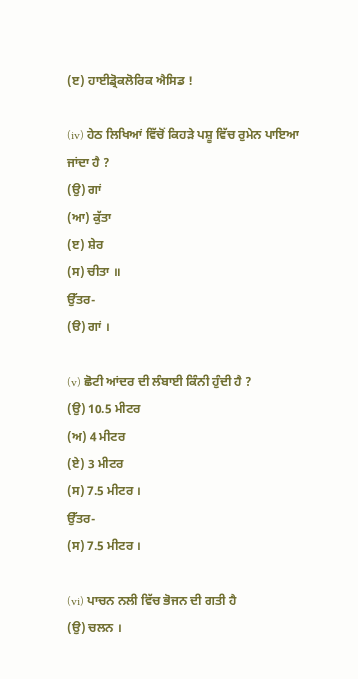(ੲ) ਹਾਈਡ੍ਰੋਕਲੋਰਿਕ ਐਸਿਡ !

(iv) ਹੇਠ ਲਿਖਿਆਂ ਵਿੱਚੋਂ ਕਿਹੜੇ ਪਸ਼ੂ ਵਿੱਚ ਰੁਮੇਨ ਪਾਇਆ ਜਾਂਦਾ ਹੈ ?
(ਉ) ਗਾਂ
(ਆ) ਕੁੱਤਾ
(ੲ) ਸ਼ੇਰ
(ਸ) ਚੀਤਾ ॥
ਉੱਤਰ-
(ੳ) ਗਾਂ ।

(v) ਛੋਟੀ ਆਂਦਰ ਦੀ ਲੰਬਾਈ ਕਿੰਨੀ ਹੁੰਦੀ ਹੈ ?
(ਉ) 10.5 ਮੀਟਰ
(ਅ) 4 ਮੀਟਰ
(ਏ) 3 ਮੀਟਰ
(ਸ) 7.5 ਮੀਟਰ ।
ਉੱਤਰ-
(ਸ) 7.5 ਮੀਟਰ ।

(vi) ਪਾਚਨ ਨਲੀ ਵਿੱਚ ਭੋਜਨ ਦੀ ਗਤੀ ਹੈ
(ਉ) ਚਲਨ ।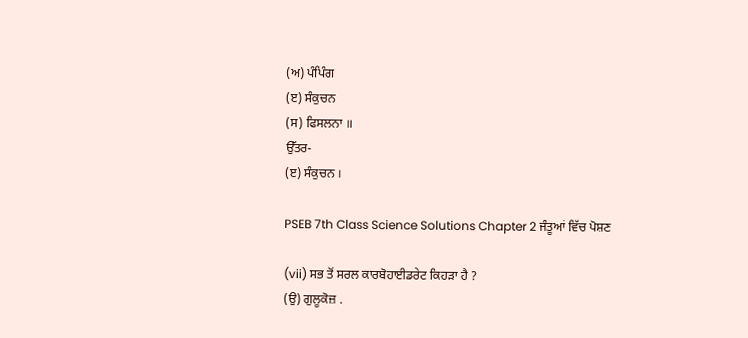(ਅ) ਪੰਪਿੰਗ
(ੲ) ਸੰਕੁਚਨ
(ਸ) ਫਿਸਲਨਾ ॥
ਉੱਤਰ-
(ੲ) ਸੰਕੁਚਨ ।

PSEB 7th Class Science Solutions Chapter 2 ਜੰਤੂਆਂ ਵਿੱਚ ਪੋਸ਼ਣ

(vii) ਸਭ ਤੋਂ ਸਰਲ ਕਾਰਬੋਹਾਈਡਰੇਟ ਕਿਹੜਾ ਹੈ ?
(ਉ) ਗੁਲੂਕੋਜ਼ .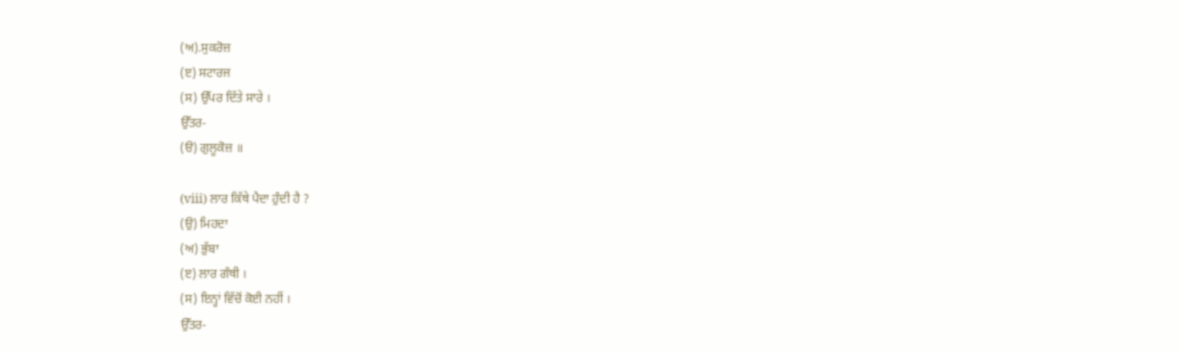(ਅ).ਸੁਕਰੋਜ਼
(ੲ) ਸਟਾਰਜ
(ਸ) ਉੱਪਰ ਦਿੱਤੇ ਸਾਰੇ ।
ਉੱਤਰ-
(ੳ) ਗੁਲੂਕੋਜ਼ ॥

(viii) ਲਾਰ ਕਿੱਥੇ ਪੈਦਾ ਹੁੰਦੀ ਹੈ ?
(ਉ) ਮਿਹਦਾ
(ਅ) ਭੁੱਬਾ
(ੲ) ਲਾਰ ਗੰਥੀ ।
(ਸ) ਇਨ੍ਹਾਂ ਵਿੱਚੋਂ ਕੋਈ ਨਹੀਂ ।
ਉੱਤਰ-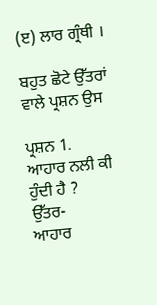(ੲ) ਲਾਰ ਗ੍ਰੰਥੀ ।

ਬਹੁਤ ਛੋਟੇ ਉੱਤਰਾਂ ਵਾਲੇ ਪ੍ਰਸ਼ਨ ਉਸ

ਪ੍ਰਸ਼ਨ 1.
ਆਹਾਰ ਨਲੀ ਕੀ ਹੁੰਦੀ ਹੈ ?
ਉੱਤਰ-
ਆਹਾਰ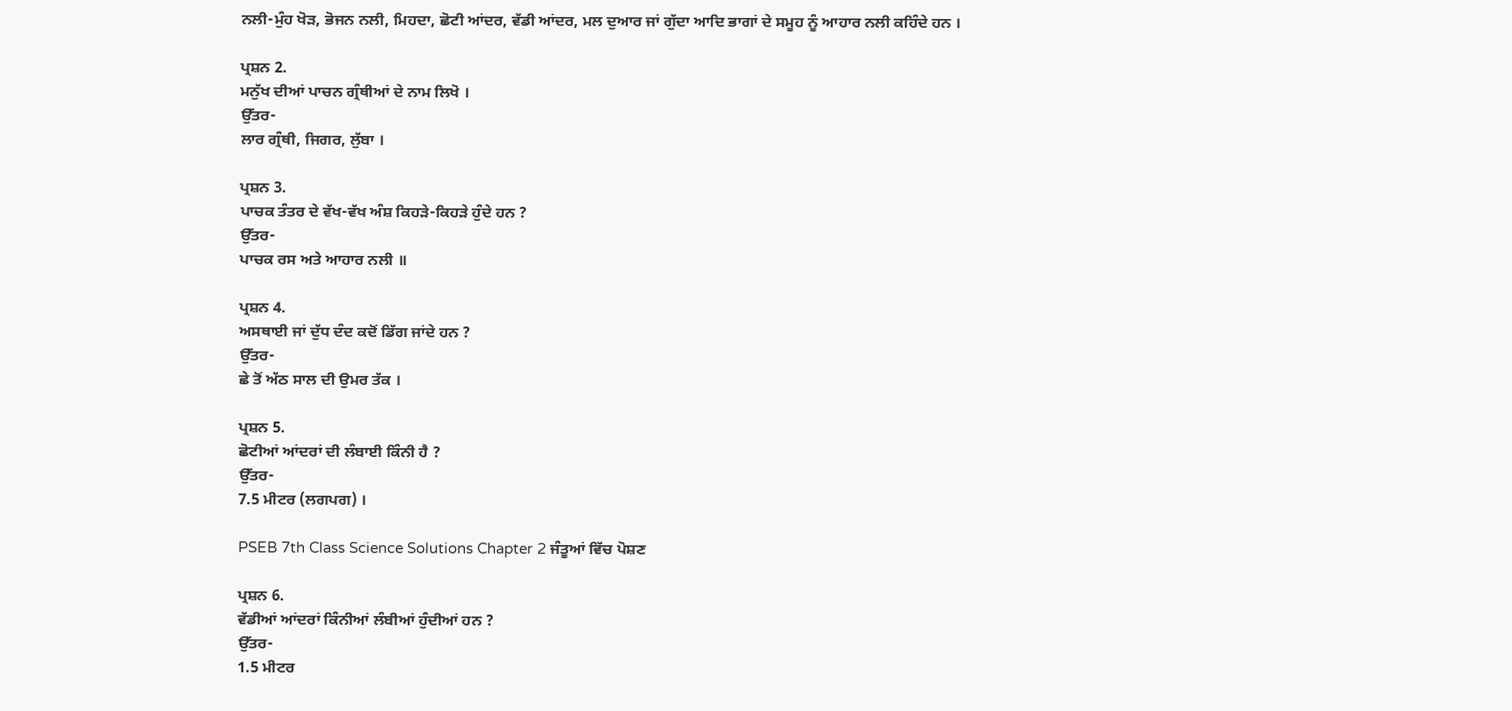ਨਲੀ-ਮੁੰਹ ਖੋੜ, ਭੋਜਨ ਨਲੀ, ਮਿਹਦਾ, ਛੋਟੀ ਆਂਦਰ, ਵੱਡੀ ਆਂਦਰ, ਮਲ ਦੁਆਰ ਜਾਂ ਗੁੱਦਾ ਆਦਿ ਭਾਗਾਂ ਦੇ ਸਮੂਹ ਨੂੰ ਆਹਾਰ ਨਲੀ ਕਹਿੰਦੇ ਹਨ ।

ਪ੍ਰਸ਼ਨ 2.
ਮਨੁੱਖ ਦੀਆਂ ਪਾਚਨ ਗ੍ਰੰਥੀਆਂ ਦੇ ਨਾਮ ਲਿਖੋ ।
ਉੱਤਰ-
ਲਾਰ ਗ੍ਰੰਥੀ, ਜਿਗਰ, ਲੁੱਬਾ ।

ਪ੍ਰਸ਼ਨ 3.
ਪਾਚਕ ਤੰਤਰ ਦੇ ਵੱਖ-ਵੱਖ ਅੰਸ਼ ਕਿਹੜੇ-ਕਿਹੜੇ ਹੁੰਦੇ ਹਨ ?
ਉੱਤਰ-
ਪਾਚਕ ਰਸ ਅਤੇ ਆਹਾਰ ਨਲੀ ॥

ਪ੍ਰਸ਼ਨ 4.
ਅਸਥਾਈ ਜਾਂ ਦੁੱਧ ਦੰਦ ਕਦੋਂ ਡਿੱਗ ਜਾਂਦੇ ਹਨ ?
ਉੱਤਰ-
ਛੇ ਤੋਂ ਅੱਠ ਸਾਲ ਦੀ ਉਮਰ ਤੱਕ ।

ਪ੍ਰਸ਼ਨ 5.
ਛੋਟੀਆਂ ਆਂਦਰਾਂ ਦੀ ਲੰਬਾਈ ਕਿੰਨੀ ਹੈ ?
ਉੱਤਰ-
7.5 ਮੀਟਰ (ਲਗਪਗ) ।

PSEB 7th Class Science Solutions Chapter 2 ਜੰਤੂਆਂ ਵਿੱਚ ਪੋਸ਼ਣ

ਪ੍ਰਸ਼ਨ 6.
ਵੱਡੀਆਂ ਆਂਦਰਾਂ ਕਿੰਨੀਆਂ ਲੰਬੀਆਂ ਹੁੰਦੀਆਂ ਹਨ ?
ਉੱਤਰ-
1.5 ਮੀਟਰ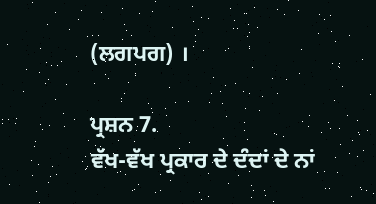(ਲਗਪਗ) ।

ਪ੍ਰਸ਼ਨ 7.
ਵੱਖ-ਵੱਖ ਪ੍ਰਕਾਰ ਦੇ ਦੰਦਾਂ ਦੇ ਨਾਂ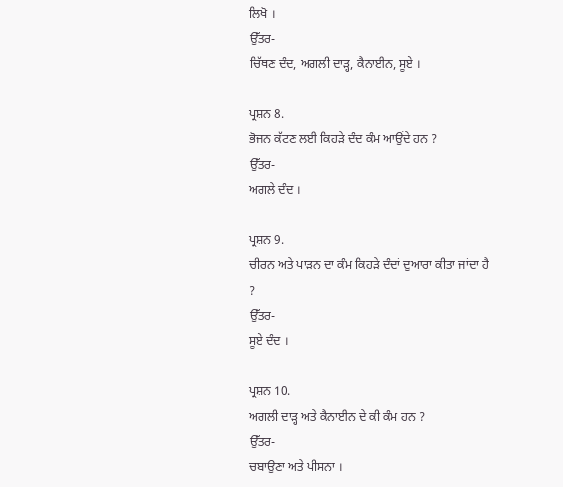ਲਿਖੋ ।
ਉੱਤਰ-
ਚਿੱਥਣ ਦੰਦ, ਅਗਲੀ ਦਾੜ੍ਹ, ਕੈਨਾਈਨ, ਸੂਏ ।

ਪ੍ਰਸ਼ਨ 8.
ਭੋਜਨ ਕੱਟਣ ਲਈ ਕਿਹੜੇ ਦੰਦ ਕੰਮ ਆਉਂਦੇ ਹਨ ?
ਉੱਤਰ-
ਅਗਲੇ ਦੰਦ ।

ਪ੍ਰਸ਼ਨ 9.
ਚੀਰਨ ਅਤੇ ਪਾੜਨ ਦਾ ਕੰਮ ਕਿਹੜੇ ਦੰਦਾਂ ਦੁਆਰਾ ਕੀਤਾ ਜਾਂਦਾ ਹੈ ?
ਉੱਤਰ-
ਸੂਏ ਦੰਦ ।

ਪ੍ਰਸ਼ਨ 10.
ਅਗਲੀ ਦਾੜ੍ਹ ਅਤੇ ਕੈਨਾਈਨ ਦੇ ਕੀ ਕੰਮ ਹਨ ?
ਉੱਤਰ-
ਚਬਾਉਣਾ ਅਤੇ ਪੀਸਨਾ ।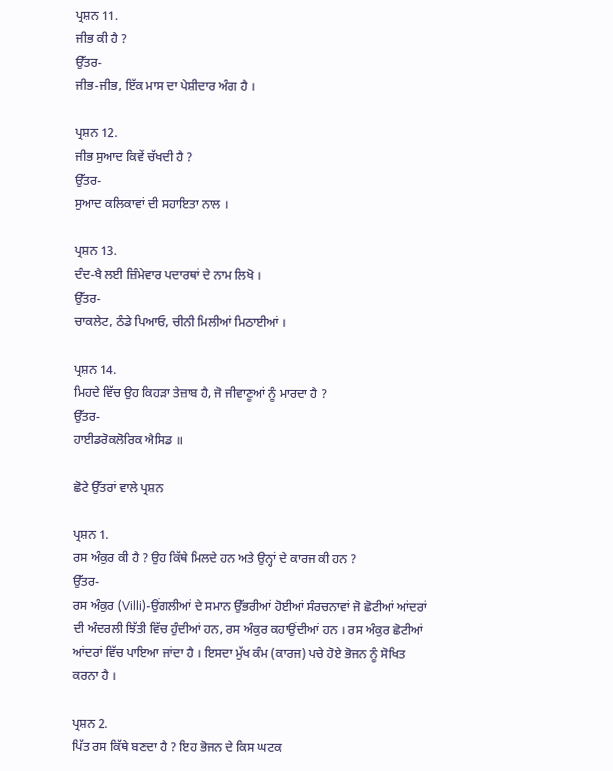ਪ੍ਰਸ਼ਨ 11.
ਜੀਭ ਕੀ ਹੈ ?
ਉੱਤਰ-
ਜੀਭ-ਜੀਭ, ਇੱਕ ਮਾਸ ਦਾ ਪੇਸ਼ੀਦਾਰ ਅੰਗ ਹੈ ।

ਪ੍ਰਸ਼ਨ 12.
ਜੀਭ ਸੁਆਦ ਕਿਵੇਂ ਚੱਖਦੀ ਹੈ ?
ਉੱਤਰ-
ਸੁਆਦ ਕਲਿਕਾਵਾਂ ਦੀ ਸਹਾਇਤਾ ਨਾਲ ।

ਪ੍ਰਸ਼ਨ 13.
ਦੰਦ-ਖੈ ਲਈ ਜ਼ਿੰਮੇਵਾਰ ਪਦਾਰਥਾਂ ਦੇ ਨਾਮ ਲਿਖੋ ।
ਉੱਤਰ-
ਚਾਕਲੇਟ, ਠੰਡੇ ਪਿਆਓ, ਚੀਨੀ ਮਿਲੀਆਂ ਮਿਠਾਈਆਂ ।

ਪ੍ਰਸ਼ਨ 14.
ਮਿਹਦੇ ਵਿੱਚ ਉਹ ਕਿਹੜਾ ਤੇਜ਼ਾਬ ਹੈ, ਜੋ ਜੀਵਾਣੂਆਂ ਨੂੰ ਮਾਰਦਾ ਹੈ ?
ਉੱਤਰ-
ਹਾਈਡਰੋਕਲੋਰਿਕ ਐਸਿਡ ॥

ਛੋਟੇ ਉੱਤਰਾਂ ਵਾਲੇ ਪ੍ਰਸ਼ਨ

ਪ੍ਰਸ਼ਨ 1.
ਰਸ ਅੰਕੁਰ ਕੀ ਹੈ ? ਉਹ ਕਿੱਥੇ ਮਿਲਦੇ ਹਨ ਅਤੇ ਉਨ੍ਹਾਂ ਦੇ ਕਾਰਜ ਕੀ ਹਨ ?
ਉੱਤਰ-
ਰਸ ਅੰਕੁਰ (Villi)-ਉਂਗਲੀਆਂ ਦੇ ਸਮਾਨ ਉੱਭਰੀਆਂ ਹੋਈਆਂ ਸੰਰਚਨਾਵਾਂ ਜੋ ਛੋਟੀਆਂ ਆਂਦਰਾਂ ਦੀ ਅੰਦਰਲੀ ਝਿੱਤੀ ਵਿੱਚ ਹੁੰਦੀਆਂ ਹਨ, ਰਸ ਅੰਕੁਰ ਕਹਾਉਂਦੀਆਂ ਹਨ । ਰਸ ਅੰਕੁਰ ਛੋਟੀਆਂ ਆਂਦਰਾਂ ਵਿੱਚ ਪਾਇਆ ਜਾਂਦਾ ਹੈ । ਇਸਦਾ ਮੁੱਖ ਕੰਮ (ਕਾਰਜ) ਪਚੇ ਹੋਏ ਭੋਜਨ ਨੂੰ ਸੋਖਿਤ ਕਰਨਾ ਹੈ ।

ਪ੍ਰਸ਼ਨ 2.
ਪਿੱਤ ਰਸ ਕਿੱਥੇ ਬਣਦਾ ਹੈ ? ਇਹ ਭੋਜਨ ਦੇ ਕਿਸ ਘਟਕ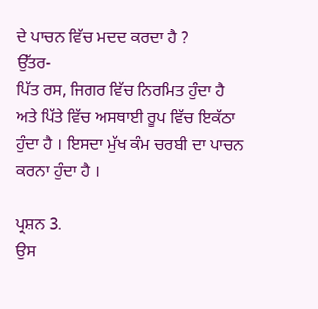ਦੇ ਪਾਚਨ ਵਿੱਚ ਮਦਦ ਕਰਦਾ ਹੈ ?
ਉੱਤਰ-
ਪਿੱਤ ਰਸ, ਜਿਗਰ ਵਿੱਚ ਨਿਰਮਿਤ ਹੁੰਦਾ ਹੈ ਅਤੇ ਪਿੱਤੇ ਵਿੱਚ ਅਸਥਾਈ ਰੂਪ ਵਿੱਚ ਇਕੱਠਾ ਹੁੰਦਾ ਹੈ । ਇਸਦਾ ਮੁੱਖ ਕੰਮ ਚਰਬੀ ਦਾ ਪਾਚਨ ਕਰਨਾ ਹੁੰਦਾ ਹੈ ।

ਪ੍ਰਸ਼ਨ 3.
ਉਸ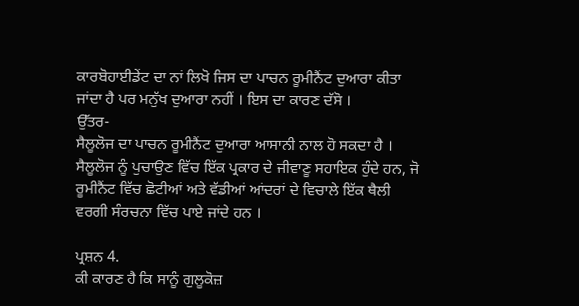ਕਾਰਬੋਹਾਈਡੇਂਟ ਦਾ ਨਾਂ ਲਿਖੋ ਜਿਸ ਦਾ ਪਾਚਨ ਰੂਮੀਨੈਂਟ ਦੁਆਰਾ ਕੀਤਾ ਜਾਂਦਾ ਹੈ ਪਰ ਮਨੁੱਖ ਦੁਆਰਾ ਨਹੀਂ । ਇਸ ਦਾ ਕਾਰਣ ਦੱਸੋ ।
ਉੱਤਰ-
ਸੈਲੂਲੋਜ ਦਾ ਪਾਚਨ ਰੂਮੀਨੈਂਟ ਦੁਆਰਾ ਆਸਾਨੀ ਨਾਲ ਹੋ ਸਕਦਾ ਹੈ । ਸੈਲੂਲੋਜ ਨੂੰ ਪੁਚਾਉਣ ਵਿੱਚ ਇੱਕ ਪ੍ਰਕਾਰ ਦੇ ਜੀਵਾਣੂ ਸਹਾਇਕ ਹੁੰਦੇ ਹਨ, ਜੋ ਰੂਮੀਨੈਂਟ ਵਿੱਚ ਛੋਟੀਆਂ ਅਤੇ ਵੱਡੀਆਂ ਆਂਦਰਾਂ ਦੇ ਵਿਚਾਲੇ ਇੱਕ ਥੈਲੀ ਵਰਗੀ ਸੰਰਚਨਾ ਵਿੱਚ ਪਾਏ ਜਾਂਦੇ ਹਨ ।

ਪ੍ਰਸ਼ਨ 4.
ਕੀ ਕਾਰਣ ਹੈ ਕਿ ਸਾਨੂੰ ਗੁਲੂਕੋਜ਼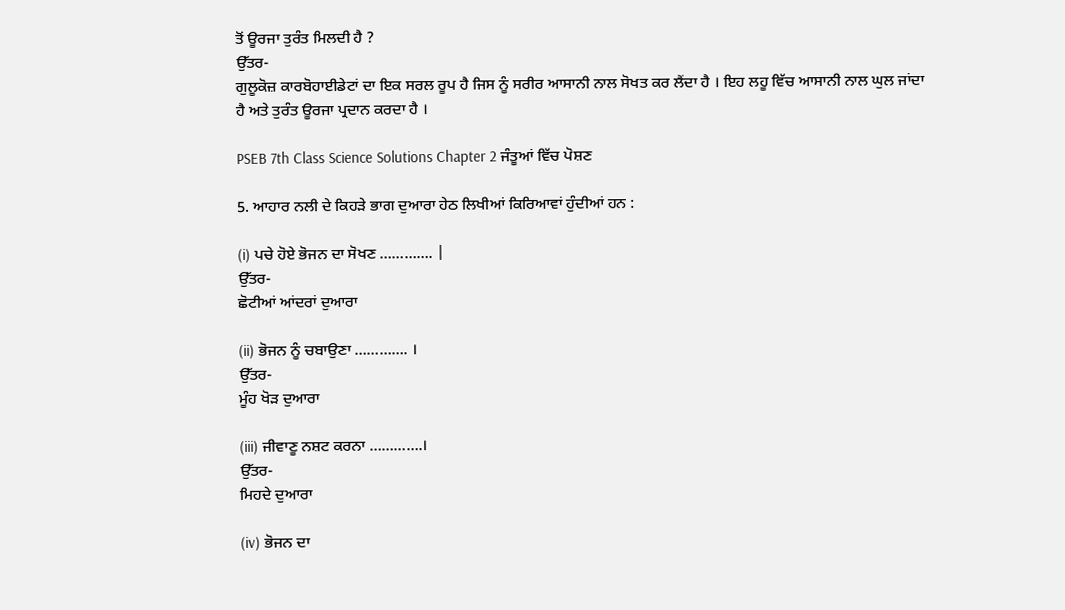ਤੋਂ ਊਰਜਾ ਤੁਰੰਤ ਮਿਲਦੀ ਹੈ ?
ਉੱਤਰ-
ਗੁਲੂਕੋਜ਼ ਕਾਰਬੋਹਾਈਡੇਟਾਂ ਦਾ ਇਕ ਸਰਲ ਰੂਪ ਹੈ ਜਿਸ ਨੂੰ ਸਰੀਰ ਆਸਾਨੀ ਨਾਲ ਸੋਖਤ ਕਰ ਲੈਂਦਾ ਹੈ । ਇਹ ਲਹੂ ਵਿੱਚ ਆਸਾਨੀ ਨਾਲ ਘੁਲ ਜਾਂਦਾ ਹੈ ਅਤੇ ਤੁਰੰਤ ਊਰਜਾ ਪ੍ਰਦਾਨ ਕਰਦਾ ਹੈ ।

PSEB 7th Class Science Solutions Chapter 2 ਜੰਤੂਆਂ ਵਿੱਚ ਪੋਸ਼ਣ

5. ਆਹਾਰ ਨਲੀ ਦੇ ਕਿਹੜੇ ਭਾਗ ਦੁਆਰਾ ਹੇਠ ਲਿਖੀਆਂ ਕਿਰਿਆਵਾਂ ਹੁੰਦੀਆਂ ਹਨ :

(i) ਪਚੇ ਹੋਏ ਭੋਜਨ ਦਾ ਸੋਖਣ …………. |
ਉੱਤਰ-
ਛੋਟੀਆਂ ਆਂਦਰਾਂ ਦੁਆਰਾ

(ii) ਭੋਜਨ ਨੂੰ ਚਬਾਉਣਾ …………. ।
ਉੱਤਰ-
ਮੂੰਹ ਖੋੜ ਦੁਆਰਾ

(iii) ਜੀਵਾਣੂ ਨਸ਼ਟ ਕਰਨਾ ………….।
ਉੱਤਰ-
ਮਿਹਦੇ ਦੁਆਰਾ

(iv) ਭੋਜਨ ਦਾ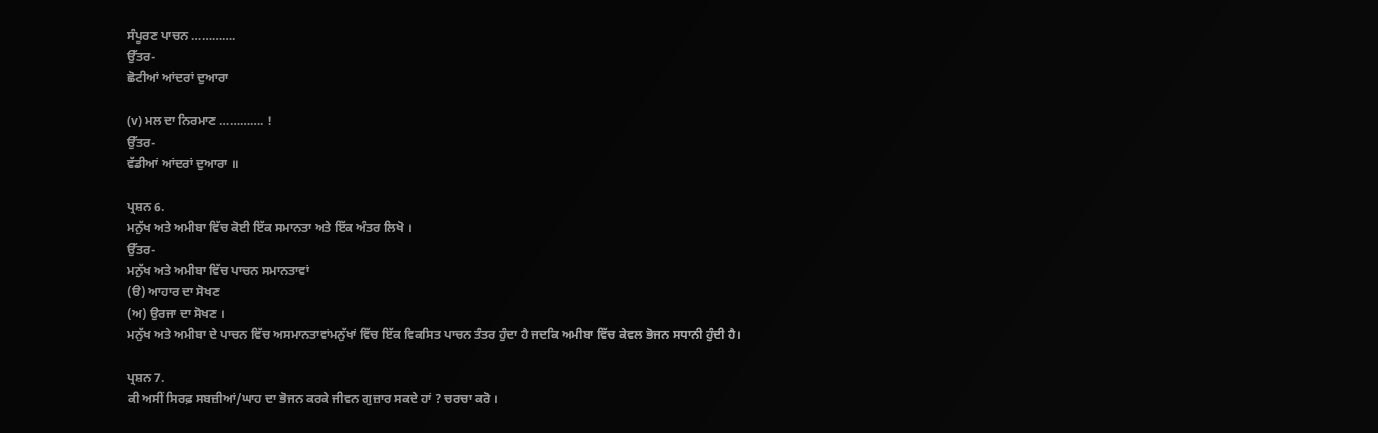ਸੰਪੂਰਣ ਪਾਚਨ ………….
ਉੱਤਰ-
ਛੋਟੀਆਂ ਆਂਦਰਾਂ ਦੁਆਰਾ

(v) ਮਲ ਦਾ ਨਿਰਮਾਣ …………. !
ਉੱਤਰ-
ਵੱਡੀਆਂ ਆਂਦਰਾਂ ਦੁਆਰਾ ॥

ਪ੍ਰਸ਼ਨ 6.
ਮਨੁੱਖ ਅਤੇ ਅਮੀਬਾ ਵਿੱਚ ਕੋਈ ਇੱਕ ਸਮਾਨਤਾ ਅਤੇ ਇੱਕ ਅੰਤਰ ਲਿਖੋ ।
ਉੱਤਰ-
ਮਨੁੱਖ ਅਤੇ ਅਮੀਬਾ ਵਿੱਚ ਪਾਚਨ ਸਮਾਨਤਾਵਾਂ
(ੳ) ਆਹਾਰ ਦਾ ਸੋਖਣ
(ਅ) ਉਰਜਾ ਦਾ ਸੋਖਣ ।
ਮਨੁੱਖ ਅਤੇ ਅਮੀਬਾ ਦੇ ਪਾਚਨ ਵਿੱਚ ਅਸਮਾਨਤਾਵਾਂਮਨੁੱਖਾਂ ਵਿੱਚ ਇੱਕ ਵਿਕਸਿਤ ਪਾਚਨ ਤੰਤਰ ਹੁੰਦਾ ਹੈ ਜਦਕਿ ਅਮੀਬਾ ਵਿੱਚ ਕੇਵਲ ਭੋਜਨ ਸਧਾਨੀ ਹੁੰਦੀ ਹੈ।

ਪ੍ਰਸ਼ਨ 7.
ਕੀ ਅਸੀਂ ਸਿਰਫ਼ ਸਬਜ਼ੀਆਂ/ਘਾਹ ਦਾ ਭੋਜਨ ਕਰਕੇ ਜੀਵਨ ਗੁਜ਼ਾਰ ਸਕਦੇ ਹਾਂ ? ਚਰਚਾ ਕਰੋ ।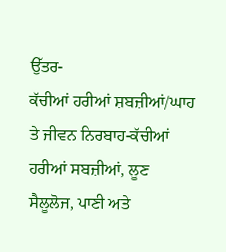ਉੱਤਰ-
ਕੱਚੀਆਂ ਹਰੀਆਂ ਸ਼ਬਜ਼ੀਆਂ/ਘਾਹ ਤੇ ਜੀਵਨ ਨਿਰਬਾਹ-ਕੱਚੀਆਂ ਹਰੀਆਂ ਸਬਜ਼ੀਆਂ, ਲੂਣ ਸੈਲੂਲੋਜ, ਪਾਣੀ ਅਤੇ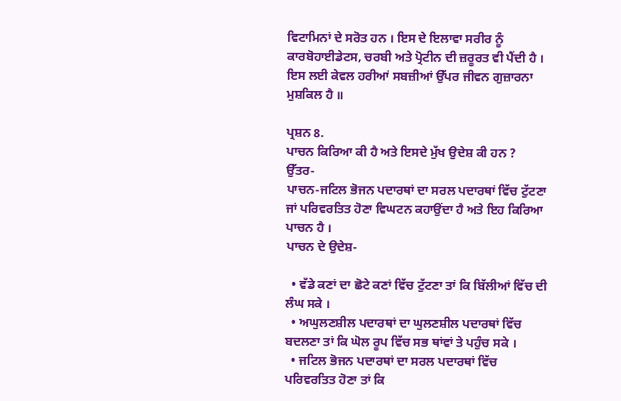ਵਿਟਾਮਿਨਾਂ ਦੇ ਸਰੋਤ ਹਨ । ਇਸ ਦੇ ਇਲਾਵਾ ਸਰੀਰ ਨੂੰ ਕਾਰਬੋਹਾਈਡੇਟਸ, ਚਰਬੀ ਅਤੇ ਪ੍ਰੋਟੀਨ ਦੀ ਜ਼ਰੂਰਤ ਵੀ ਪੈਂਦੀ ਹੈ । ਇਸ ਲਈ ਕੇਵਲ ਹਰੀਆਂ ਸਬਜ਼ੀਆਂ ਉੱਪਰ ਜੀਵਨ ਗੁਜ਼ਾਰਨਾ ਮੁਸ਼ਕਿਲ ਹੈ ॥

ਪ੍ਰਸ਼ਨ 8.
ਪਾਚਨ ਕਿਰਿਆ ਕੀ ਹੈ ਅਤੇ ਇਸਦੇ ਮੁੱਖ ਉਦੇਸ਼ ਕੀ ਹਨ ?
ਉੱਤਰ-
ਪਾਚਨ-ਜਟਿਲ ਭੋਜਨ ਪਦਾਰਥਾਂ ਦਾ ਸਰਲ ਪਦਾਰਥਾਂ ਵਿੱਚ ਟੁੱਟਣਾ ਜਾਂ ਪਰਿਵਰਤਿਤ ਹੋਣਾ ਵਿਘਟਨ ਕਹਾਉਂਦਾ ਹੈ ਅਤੇ ਇਹ ਕਿਰਿਆ ਪਾਚਨ ਹੈ ।
ਪਾਚਨ ਦੇ ਉਦੇਸ਼-

  • ਵੱਡੇ ਕਣਾਂ ਦਾ ਛੋਟੇ ਕਣਾਂ ਵਿੱਚ ਟੁੱਟਣਾ ਤਾਂ ਕਿ ਬਿੱਲੀਆਂ ਵਿੱਚ ਦੀ ਲੰਘ ਸਕੇ ।
  • ਅਘੁਲਣਸ਼ੀਲ ਪਦਾਰਥਾਂ ਦਾ ਘੁਲਣਸ਼ੀਲ ਪਦਾਰਥਾਂ ਵਿੱਚ ਬਦਲਣਾ ਤਾਂ ਕਿ ਘੋਲ ਰੂਪ ਵਿੱਚ ਸਭ ਥਾਂਵਾਂ ਤੇ ਪਹੁੰਚ ਸਕੇ ।
  • ਜਟਿਲ ਭੋਜਨ ਪਦਾਰਥਾਂ ਦਾ ਸਰਲ ਪਦਾਰਥਾਂ ਵਿੱਚ ਪਰਿਵਰਤਿਤ ਹੋਣਾ ਤਾਂ ਕਿ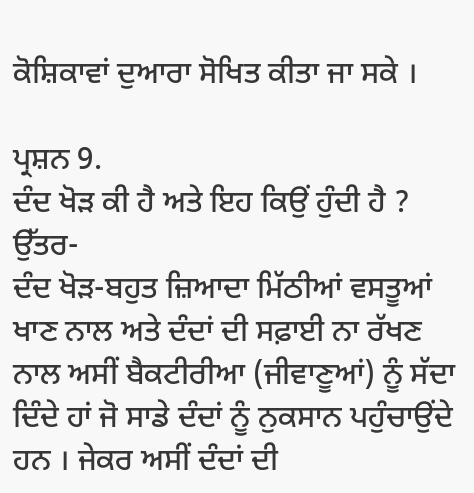ਕੋਸ਼ਿਕਾਵਾਂ ਦੁਆਰਾ ਸੋਖਿਤ ਕੀਤਾ ਜਾ ਸਕੇ ।

ਪ੍ਰਸ਼ਨ 9.
ਦੰਦ ਖੋੜ ਕੀ ਹੈ ਅਤੇ ਇਹ ਕਿਉਂ ਹੁੰਦੀ ਹੈ ?
ਉੱਤਰ-
ਦੰਦ ਖੋੜ-ਬਹੁਤ ਜ਼ਿਆਦਾ ਮਿੱਠੀਆਂ ਵਸਤੂਆਂ ਖਾਣ ਨਾਲ ਅਤੇ ਦੰਦਾਂ ਦੀ ਸਫ਼ਾਈ ਨਾ ਰੱਖਣ ਨਾਲ ਅਸੀਂ ਬੈਕਟੀਰੀਆ (ਜੀਵਾਣੂਆਂ) ਨੂੰ ਸੱਦਾ ਦਿੰਦੇ ਹਾਂ ਜੋ ਸਾਡੇ ਦੰਦਾਂ ਨੂੰ ਨੁਕਸਾਨ ਪਹੁੰਚਾਉਂਦੇ ਹਨ । ਜੇਕਰ ਅਸੀਂ ਦੰਦਾਂ ਦੀ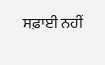ਸਫ਼ਾਈ ਨਹੀਂ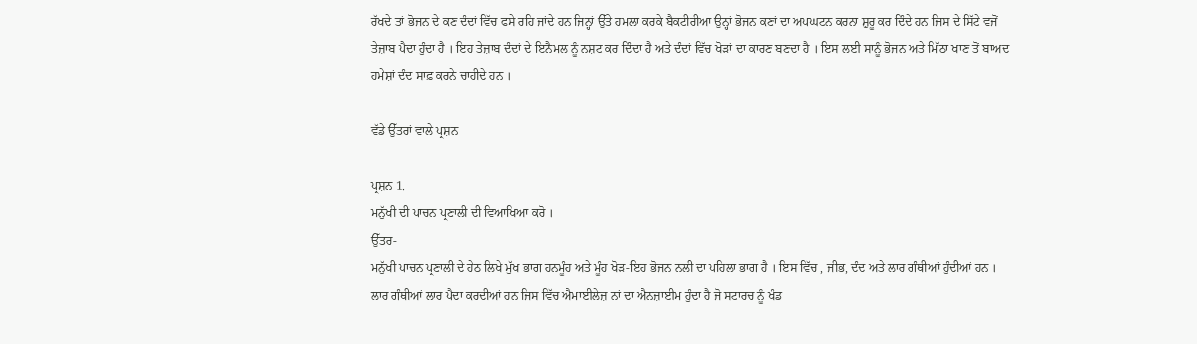ਰੱਖਦੇ ਤਾਂ ਭੋਜਨ ਦੇ ਕਣ ਦੰਦਾਂ ਵਿੱਚ ਫਸੇ ਰਹਿ ਜਾਂਦੇ ਹਨ ਜਿਨ੍ਹਾਂ ਉੱਤੇ ਹਮਲਾ ਕਰਕੇ ਬੈਕਟੀਰੀਆ ਉਨ੍ਹਾਂ ਭੋਜਨ ਕਣਾਂ ਦਾ ਅਪਘਟਨ ਕਰਨਾ ਸ਼ੁਰੂ ਕਰ ਦਿੰਦੇ ਹਨ ਜਿਸ ਦੇ ਸਿੱਟੇ ਵਜੋਂ ਤੇਜ਼ਾਬ ਪੈਦਾ ਹੁੰਦਾ ਹੈ । ਇਹ ਤੇਜ਼ਾਬ ਦੰਦਾਂ ਦੇ ਇਨੈਮਲ ਨੂੰ ਨਸ਼ਟ ਕਰ ਦਿੰਦਾ ਹੈ ਅਤੇ ਦੰਦਾਂ ਵਿੱਚ ਖੋੜਾਂ ਦਾ ਕਾਰਣ ਬਣਦਾ ਹੈ । ਇਸ ਲਈ ਸਾਨੂੰ ਭੋਜਨ ਅਤੇ ਮਿੱਠਾ ਖਾਣ ਤੋਂ ਬਾਅਦ ਹਮੇਸ਼ਾਂ ਦੰਦ ਸਾਫ਼ ਕਰਨੇ ਚਾਹੀਦੇ ਹਨ ।

ਵੱਡੇ ਉੱਤਰਾਂ ਵਾਲੇ ਪ੍ਰਸ਼ਨ

ਪ੍ਰਸ਼ਨ 1.
ਮਨੁੱਖੀ ਦੀ ਪਾਚਨ ਪ੍ਰਣਾਲੀ ਦੀ ਵਿਆਖਿਆ ਕਰੋ ।
ਉੱਤਰ-
ਮਨੁੱਖੀ ਪਾਚਨ ਪ੍ਰਣਾਲੀ ਦੇ ਹੇਠ ਲਿਖੇ ਮੁੱਖ ਭਾਗ ਹਨਮੂੰਹ ਅਤੇ ਮੂੰਹ ਖੋੜ-ਇਹ ਭੋਜਨ ਨਲੀ ਦਾ ਪਹਿਲਾ ਭਾਗ ਹੈ । ਇਸ ਵਿੱਚ , ਜੀਭ, ਦੰਦ ਅਤੇ ਲਾਰ ਗੰਥੀਆਂ ਹੁੰਦੀਆਂ ਹਨ । ਲਾਰ ਗੰਥੀਆਂ ਲਾਰ ਪੈਦਾ ਕਰਦੀਆਂ ਹਨ ਜਿਸ ਵਿੱਚ ਐਮਾਈਲੇਜ਼ ਨਾਂ ਦਾ ਐਨਜ਼ਾਈਮ ਹੁੰਦਾ ਹੈ ਜੋ ਸਟਾਰਚ ਨੂੰ ਖੰਡ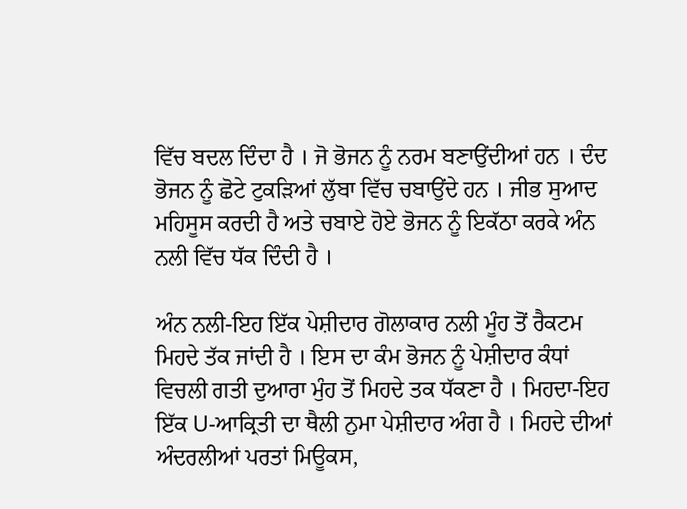ਵਿੱਚ ਬਦਲ ਦਿੰਦਾ ਹੈ । ਜੋ ਭੋਜਨ ਨੂੰ ਨਰਮ ਬਣਾਉਂਦੀਆਂ ਹਨ । ਦੰਦ ਭੋਜਨ ਨੂੰ ਛੋਟੇ ਟੁਕੜਿਆਂ ਲੁੱਬਾ ਵਿੱਚ ਚਬਾਉਂਦੇ ਹਨ । ਜੀਭ ਸੁਆਦ ਮਹਿਸੂਸ ਕਰਦੀ ਹੈ ਅਤੇ ਚਬਾਏ ਹੋਏ ਭੋਜਨ ਨੂੰ ਇਕੱਠਾ ਕਰਕੇ ਅੰਨ ਨਲੀ ਵਿੱਚ ਧੱਕ ਦਿੰਦੀ ਹੈ ।

ਅੰਨ ਨਲੀ-ਇਹ ਇੱਕ ਪੇਸ਼ੀਦਾਰ ਗੋਲਾਕਾਰ ਨਲੀ ਮੂੰਹ ਤੋਂ ਰੈਕਟਮ ਮਿਹਦੇ ਤੱਕ ਜਾਂਦੀ ਹੈ । ਇਸ ਦਾ ਕੰਮ ਭੋਜਨ ਨੂੰ ਪੇਸ਼ੀਦਾਰ ਕੰਧਾਂ ਵਿਚਲੀ ਗਤੀ ਦੁਆਰਾ ਮੁੰਹ ਤੋਂ ਮਿਹਦੇ ਤਕ ਧੱਕਣਾ ਹੈ । ਮਿਹਦਾ-ਇਹ ਇੱਕ U-ਆਕ੍ਰਿਤੀ ਦਾ ਥੈਲੀ ਨੁਮਾ ਪੇਸ਼ੀਦਾਰ ਅੰਗ ਹੈ । ਮਿਹਦੇ ਦੀਆਂ ਅੰਦਰਲੀਆਂ ਪਰਤਾਂ ਮਿਊਕਸ,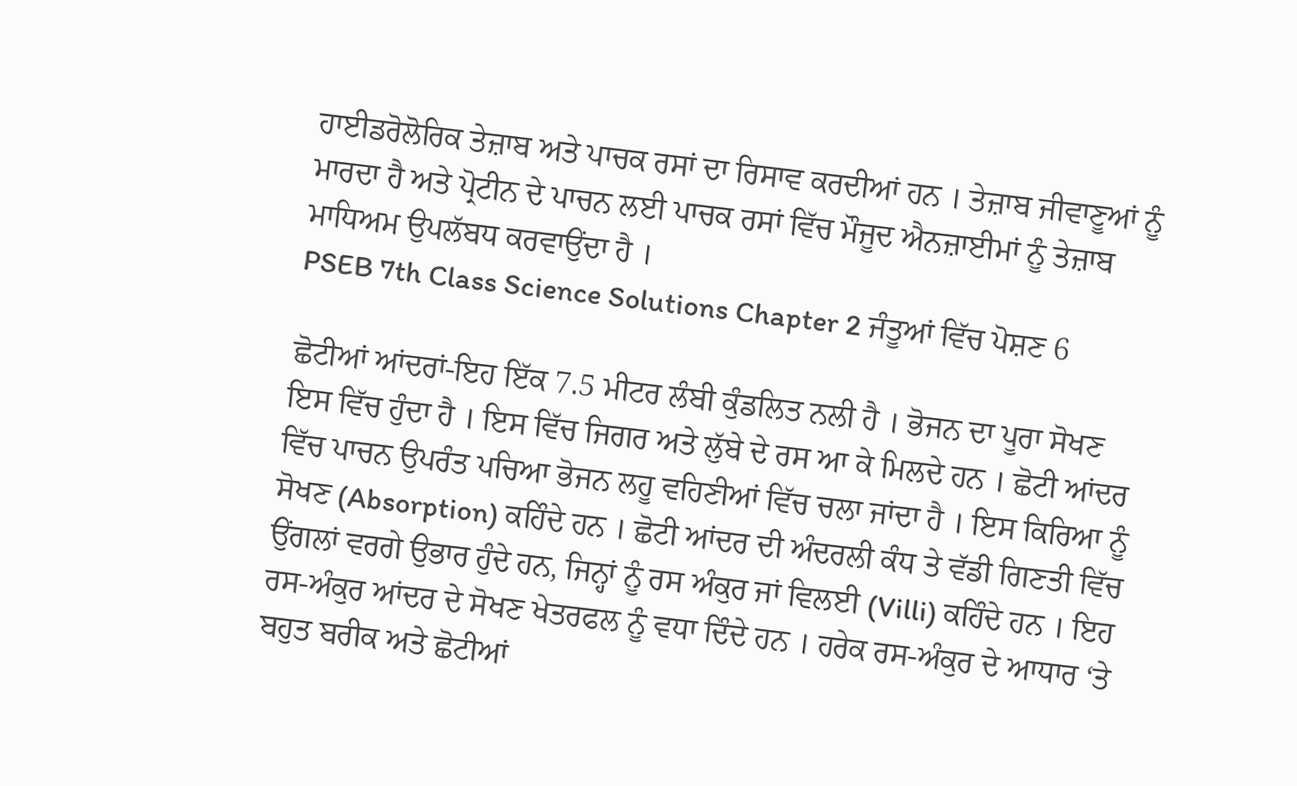ਹਾਈਡਰੋਲੋਰਿਕ ਤੇਜ਼ਾਬ ਅਤੇ ਪਾਚਕ ਰਸਾਂ ਦਾ ਰਿਸਾਵ ਕਰਦੀਆਂ ਹਨ । ਤੇਜ਼ਾਬ ਜੀਵਾਣੂਆਂ ਨੂੰ ਮਾਰਦਾ ਹੈ ਅਤੇ ਪ੍ਰੋਟੀਨ ਦੇ ਪਾਚਨ ਲਈ ਪਾਚਕ ਰਸਾਂ ਵਿੱਚ ਮੌਜੂਦ ਐਨਜ਼ਾਈਮਾਂ ਨੂੰ ਤੇਜ਼ਾਬ ਮਾਧਿਅਮ ਉਪਲੱਬਧ ਕਰਵਾਉਂਦਾ ਹੈ ।
PSEB 7th Class Science Solutions Chapter 2 ਜੰਤੂਆਂ ਵਿੱਚ ਪੋਸ਼ਣ 6

ਛੋਟੀਆਂ ਆਂਦਰਾਂ-ਇਹ ਇੱਕ 7.5 ਮੀਟਰ ਲੰਬੀ ਕੁੰਡਲਿਤ ਨਲੀ ਹੈ । ਭੋਜਨ ਦਾ ਪੂਰਾ ਸੋਖਣ ਇਸ ਵਿੱਚ ਹੁੰਦਾ ਹੈ । ਇਸ ਵਿੱਚ ਜਿਗਰ ਅਤੇ ਲੁੱਬੇ ਦੇ ਰਸ ਆ ਕੇ ਮਿਲਦੇ ਹਨ । ਛੋਟੀ ਆਂਦਰ ਵਿੱਚ ਪਾਚਨ ਉਪਰੰਤ ਪਚਿਆ ਭੋਜਨ ਲਹੂ ਵਹਿਣੀਆਂ ਵਿੱਚ ਚਲਾ ਜਾਂਦਾ ਹੈ । ਇਸ ਕਿਰਿਆ ਨੂੰ ਸੋਖਣ (Absorption) ਕਹਿੰਦੇ ਹਨ । ਛੋਟੀ ਆਂਦਰ ਦੀ ਅੰਦਰਲੀ ਕੰਧ ਤੇ ਵੱਡੀ ਗਿਣਤੀ ਵਿੱਚ ਉਂਗਲਾਂ ਵਰਗੇ ਉਭਾਰ ਹੁੰਦੇ ਹਨ, ਜਿਨ੍ਹਾਂ ਨੂੰ ਰਸ ਅੰਕੁਰ ਜਾਂ ਵਿਲਈ (Villi) ਕਹਿੰਦੇ ਹਨ । ਇਹ ਰਸ-ਅੰਕੁਰ ਆਂਦਰ ਦੇ ਸੋਖਣ ਖੇਤਰਫਲ ਨੂੰ ਵਧਾ ਦਿੰਦੇ ਹਨ । ਹਰੇਕ ਰਸ-ਅੰਕੁਰ ਦੇ ਆਧਾਰ ‘ਤੇ ਬਹੁਤ ਬਰੀਕ ਅਤੇ ਛੋਟੀਆਂ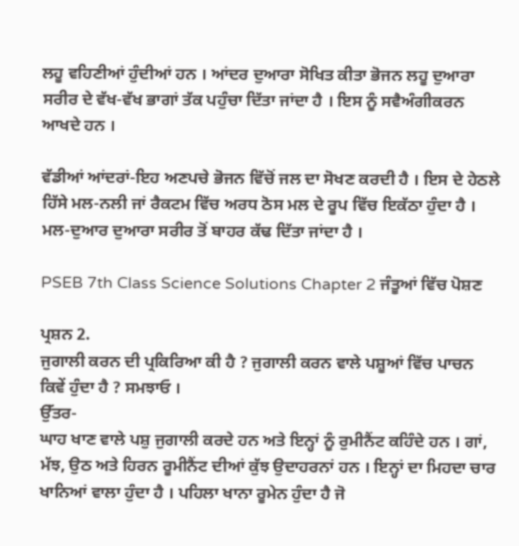ਲਹੂ ਵਹਿਣੀਆਂ ਹੁੰਦੀਆਂ ਹਨ । ਆਂਦਰ ਦੁਆਰਾ ਸੋਖਿਤ ਕੀਤਾ ਭੋਜਨ ਲਹੂ ਦੁਆਰਾ ਸਰੀਰ ਦੇ ਵੱਖ-ਵੱਖ ਭਾਗਾਂ ਤੱਕ ਪਹੁੰਚਾ ਦਿੱਤਾ ਜਾਂਦਾ ਹੈ । ਇਸ ਨੂੰ ਸਵੈਅੰਗੀਕਰਨ ਆਖਦੇ ਹਨ ।

ਵੱਡੀਆਂ ਆਂਦਰਾਂ-ਇਹ ਅਣਪਚੇ ਭੋਜਨ ਵਿੱਚੋਂ ਜਲ ਦਾ ਸੋਖਣ ਕਰਦੀ ਹੈ । ਇਸ ਦੇ ਹੇਠਲੇ ਹਿੱਸੇ ਮਲ-ਨਲੀ ਜਾਂ ਰੈਕਟਮ ਵਿੱਚ ਅਰਧ ਠੋਸ ਮਲ ਦੇ ਰੂਪ ਵਿੱਚ ਇਕੱਠਾ ਹੁੰਦਾ ਹੈ । ਮਲ-ਦੁਆਰ ਦੁਆਰਾ ਸਰੀਰ ਤੋਂ ਬਾਹਰ ਕੱਢ ਦਿੱਤਾ ਜਾਂਦਾ ਹੈ ।

PSEB 7th Class Science Solutions Chapter 2 ਜੰਤੂਆਂ ਵਿੱਚ ਪੋਸ਼ਣ

ਪ੍ਰਸ਼ਨ 2.
ਜੁਗਾਲੀ ਕਰਨ ਦੀ ਪ੍ਰਕਿਰਿਆ ਕੀ ਹੈ ? ਜੁਗਾਲੀ ਕਰਨ ਵਾਲੇ ਪਸ਼ੂਆਂ ਵਿੱਚ ਪਾਚਨ ਕਿਵੇਂ ਹੁੰਦਾ ਹੈ ? ਸਮਝਾਓ ।
ਉੱਤਰ-
ਘਾਹ ਖਾਣ ਵਾਲੇ ਪਸ਼ੁ ਜੁਗਾਲੀ ਕਰਦੇ ਹਨ ਅਤੇ ਇਨ੍ਹਾਂ ਨੂੰ ਰੁਮੀਨੈਂਟ ਕਹਿੰਦੇ ਹਨ । ਗਾਂ, ਮੱਝ, ਉਠ ਅਤੇ ਹਿਰਨ ਰੂਮੀਨੈਂਟ ਦੀਆਂ ਕੁੱਝ ਉਦਾਹਰਨਾਂ ਹਨ । ਇਨ੍ਹਾਂ ਦਾ ਮਿਹਦਾ ਚਾਰ ਖਾਨਿਆਂ ਵਾਲਾ ਹੁੰਦਾ ਹੈ । ਪਹਿਲਾ ਖਾਨਾ ਰੂਮੇਨ ਹੁੰਦਾ ਹੈ ਜੋ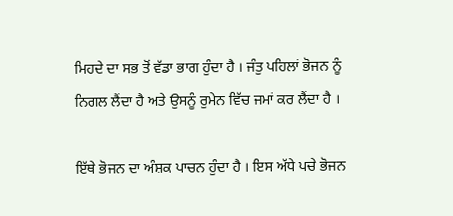ਮਿਹਦੇ ਦਾ ਸਭ ਤੋਂ ਵੱਡਾ ਭਾਗ ਹੁੰਦਾ ਹੈ । ਜੰਤੁ ਪਹਿਲਾਂ ਭੋਜਨ ਨੂੰ ਨਿਗਲ ਲੈਂਦਾ ਹੈ ਅਤੇ ਉਸਨੂੰ ਰੁਮੇਨ ਵਿੱਚ ਜਮਾਂ ਕਰ ਲੈਂਦਾ ਹੈ ।

ਇੱਥੇ ਭੋਜਨ ਦਾ ਅੰਸ਼ਕ ਪਾਚਨ ਹੁੰਦਾ ਹੈ । ਇਸ ਅੱਧੇ ਪਚੇ ਭੋਜਨ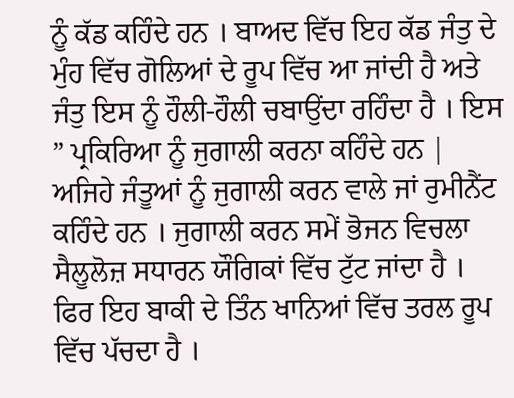ਨੂੰ ਕੱਡ ਕਹਿੰਦੇ ਹਨ । ਬਾਅਦ ਵਿੱਚ ਇਹ ਕੱਡ ਜੰਤੁ ਦੇ ਮੁੰਹ ਵਿੱਚ ਗੋਲਿਆਂ ਦੇ ਰੂਪ ਵਿੱਚ ਆ ਜਾਂਦੀ ਹੈ ਅਤੇ ਜੰਤੁ ਇਸ ਨੂੰ ਹੌਲੀ-ਹੌਲੀ ਚਬਾਉਂਦਾ ਰਹਿੰਦਾ ਹੈ । ਇਸ ” ਪ੍ਰਕਿਰਿਆ ਨੂੰ ਜੁਗਾਲੀ ਕਰਨਾ ਕਹਿੰਦੇ ਹਨ | ਅਜਿਹੇ ਜੰਤੂਆਂ ਨੂੰ ਜੁਗਾਲੀ ਕਰਨ ਵਾਲੇ ਜਾਂ ਰੁਮੀਨੈਂਟ ਕਹਿੰਦੇ ਹਨ । ਜੁਗਾਲੀ ਕਰਨ ਸਮੇਂ ਭੋਜਨ ਵਿਚਲਾ ਸੈਲੂਲੋਜ਼ ਸਧਾਰਨ ਯੌਗਿਕਾਂ ਵਿੱਚ ਟੁੱਟ ਜਾਂਦਾ ਹੈ । ਫਿਰ ਇਹ ਬਾਕੀ ਦੇ ਤਿੰਨ ਖਾਨਿਆਂ ਵਿੱਚ ਤਰਲ ਰੂਪ ਵਿੱਚ ਪੱਚਦਾ ਹੈ ।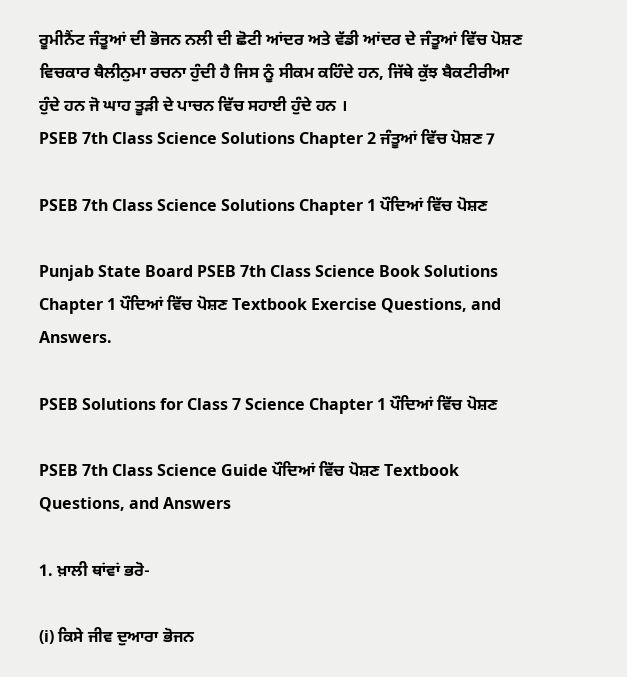ਰੂਮੀਨੈਂਟ ਜੰਤੂਆਂ ਦੀ ਭੋਜਨ ਨਲੀ ਦੀ ਛੋਟੀ ਆਂਦਰ ਅਤੇ ਵੱਡੀ ਆਂਦਰ ਦੇ ਜੰਤੂਆਂ ਵਿੱਚ ਪੋਸ਼ਣ ਵਿਚਕਾਰ ਥੈਲੀਨੁਮਾ ਰਚਨਾ ਹੁੰਦੀ ਹੈ ਜਿਸ ਨੂੰ ਸੀਕਮ ਕਹਿੰਦੇ ਹਨ, ਜਿੱਥੇ ਕੁੱਝ ਬੈਕਟੀਰੀਆ ਹੁੰਦੇ ਹਨ ਜੋ ਘਾਹ ਤੂੜੀ ਦੇ ਪਾਚਨ ਵਿੱਚ ਸਹਾਈ ਹੁੰਦੇ ਹਨ ।
PSEB 7th Class Science Solutions Chapter 2 ਜੰਤੂਆਂ ਵਿੱਚ ਪੋਸ਼ਣ 7

PSEB 7th Class Science Solutions Chapter 1 ਪੌਦਿਆਂ ਵਿੱਚ ਪੋਸ਼ਣ

Punjab State Board PSEB 7th Class Science Book Solutions Chapter 1 ਪੌਦਿਆਂ ਵਿੱਚ ਪੋਸ਼ਣ Textbook Exercise Questions, and Answers.

PSEB Solutions for Class 7 Science Chapter 1 ਪੌਦਿਆਂ ਵਿੱਚ ਪੋਸ਼ਣ

PSEB 7th Class Science Guide ਪੌਦਿਆਂ ਵਿੱਚ ਪੋਸ਼ਣ Textbook Questions, and Answers

1. ਖ਼ਾਲੀ ਥਾਂਵਾਂ ਭਰੋ-

(i) ਕਿਸੇ ਜੀਵ ਦੁਆਰਾ ਭੋਜਨ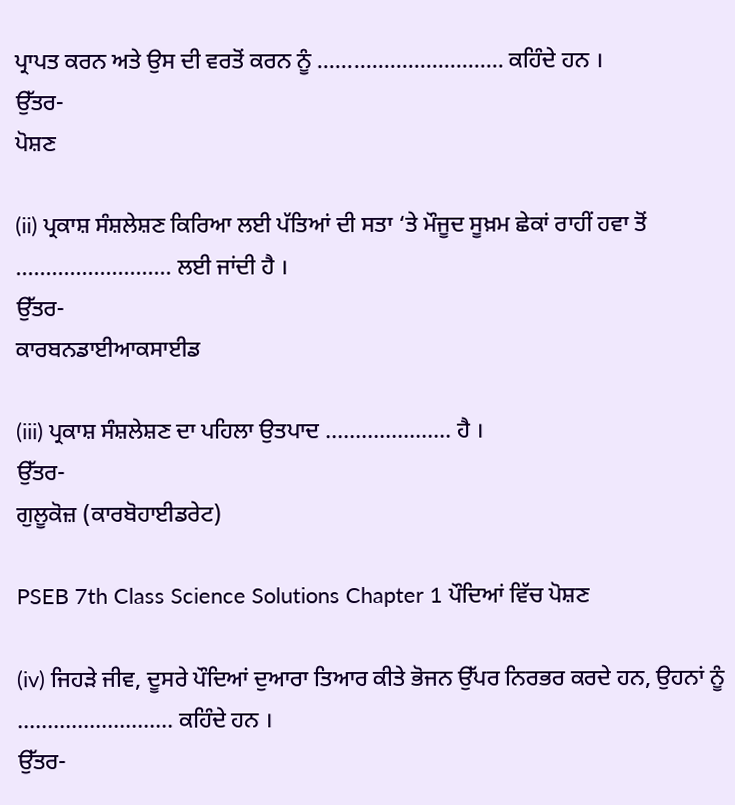ਪ੍ਰਾਪਤ ਕਰਨ ਅਤੇ ਉਸ ਦੀ ਵਰਤੋਂ ਕਰਨ ਨੂੰ …………………………. ਕਹਿੰਦੇ ਹਨ ।
ਉੱਤਰ-
ਪੋਸ਼ਣ

(ii) ਪ੍ਰਕਾਸ਼ ਸੰਸ਼ਲੇਸ਼ਣ ਕਿਰਿਆ ਲਈ ਪੱਤਿਆਂ ਦੀ ਸਤਾ ‘ਤੇ ਮੌਜੂਦ ਸੂਖ਼ਮ ਛੇਕਾਂ ਰਾਹੀਂ ਹਵਾ ਤੋਂ …………………….. ਲਈ ਜਾਂਦੀ ਹੈ ।
ਉੱਤਰ-
ਕਾਰਬਨਡਾਈਆਕਸਾਈਡ

(iii) ਪ੍ਰਕਾਸ਼ ਸੰਸ਼ਲੇਸ਼ਣ ਦਾ ਪਹਿਲਾ ਉਤਪਾਦ ………………… ਹੈ ।
ਉੱਤਰ-
ਗੁਲੂਕੋਜ਼ (ਕਾਰਬੋਹਾਈਡਰੇਟ)

PSEB 7th Class Science Solutions Chapter 1 ਪੌਦਿਆਂ ਵਿੱਚ ਪੋਸ਼ਣ

(iv) ਜਿਹੜੇ ਜੀਵ, ਦੂਸਰੇ ਪੌਦਿਆਂ ਦੁਆਰਾ ਤਿਆਰ ਕੀਤੇ ਭੋਜਨ ਉੱਪਰ ਨਿਰਭਰ ਕਰਦੇ ਹਨ, ਉਹਨਾਂ ਨੂੰ …………………….. ਕਹਿੰਦੇ ਹਨ ।
ਉੱਤਰ-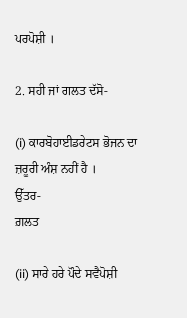ਪਰਪੋਸ਼ੀ ।

2. ਸਹੀ ਜਾਂ ਗਲਤ ਦੱਸੋ-

(i) ਕਾਰਬੋਹਾਈਡਰੇਟਸ ਭੋਜਨ ਦਾ ਜ਼ਰੂਰੀ ਅੰਸ਼ ਨਹੀਂ ਹੈ ।
ਉੱਤਰ-
ਗ਼ਲਤ

(ii) ਸਾਰੇ ਹਰੇ ਪੌਦੇ ਸਵੈਪੋਸ਼ੀ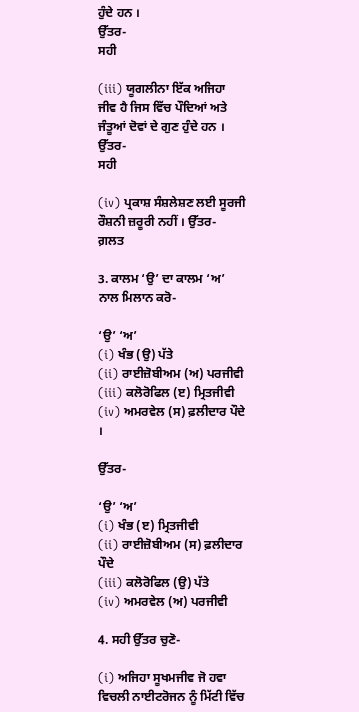ਹੁੰਦੇ ਹਨ ।
ਉੱਤਰ-
ਸਹੀ

(iii) ਯੂਗਲੀਨਾ ਇੱਕ ਅਜਿਹਾ ਜੀਵ ਹੈ ਜਿਸ ਵਿੱਚ ਪੌਦਿਆਂ ਅਤੇ ਜੰਤੂਆਂ ਦੋਵਾਂ ਦੇ ਗੁਣ ਹੁੰਦੇ ਹਨ ।
ਉੱਤਰ-
ਸਹੀ

(iv) ਪ੍ਰਕਾਸ਼ ਸੰਸ਼ਲੇਸ਼ਣ ਲਈ ਸੂਰਜੀ ਰੌਸ਼ਨੀ ਜ਼ਰੂਰੀ ਨਹੀਂ । ਉੱਤਰ-
ਗ਼ਲਤ

3. ਕਾਲਮ ‘ਉ’ ਦਾ ਕਾਲਮ ‘ਅ’ ਨਾਲ ਮਿਲਾਨ ਕਰੋ-

‘ਉ’ ‘ਅ’
(i) ਖੰਭ (ਉ) ਪੱਤੇ
(ii) ਰਾਈਜ਼ੋਬੀਅਮ (ਅ) ਪਰਜੀਵੀ
(iii) ਕਲੋਰੋਫਿਲ (ੲ) ਮ੍ਰਿਤਜੀਵੀ
(iv) ਅਮਰਵੇਲ (ਸ) ਫ਼ਲੀਦਾਰ ਪੌਦੇ ।

ਉੱਤਰ-

‘ਉ’ ‘ਅ’
(i) ਖੰਭ (ੲ) ਮ੍ਰਿਤਜੀਵੀ
(ii) ਰਾਈਜ਼ੋਬੀਅਮ (ਸ) ਫ਼ਲੀਦਾਰ ਪੌਦੇ
(iii) ਕਲੋਰੋਫਿਲ (ਉ) ਪੱਤੇ
(iv) ਅਮਰਵੇਲ (ਅ) ਪਰਜੀਵੀ

4. ਸਹੀ ਉੱਤਰ ਚੁਣੋ-

(i) ਅਜਿਹਾ ਸੂਖਮਜੀਵ ਜੋ ਹਵਾ ਵਿਚਲੀ ਨਾਈਟਰੋਜਨ ਨੂੰ ਮਿੱਟੀ ਵਿੱਚ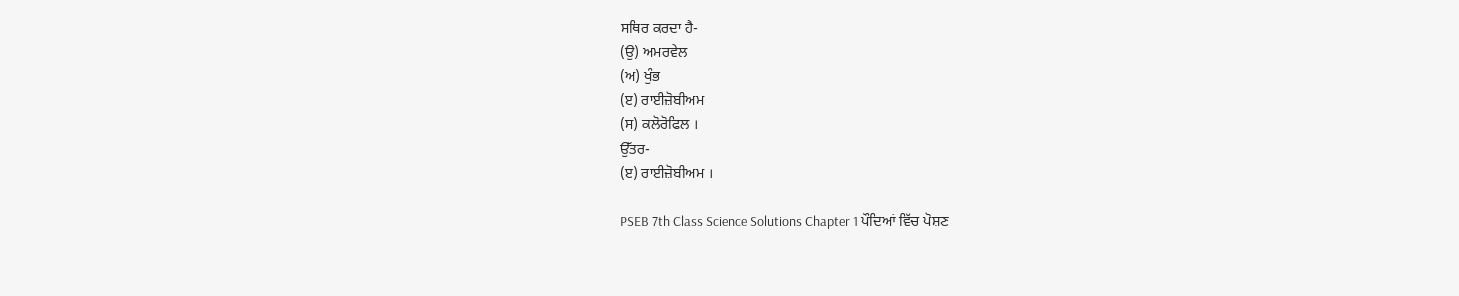ਸਥਿਰ ਕਰਦਾ ਹੈ-
(ਉ) ਅਮਰਵੇਲ
(ਅ) ਖੁੰਭ
(ੲ) ਰਾਈਜ਼ੋਬੀਅਮ
(ਸ) ਕਲੋਰੋਫਿਲ ।
ਉੱਤਰ-
(ੲ) ਰਾਈਜ਼ੋਬੀਅਮ ।

PSEB 7th Class Science Solutions Chapter 1 ਪੌਦਿਆਂ ਵਿੱਚ ਪੋਸ਼ਣ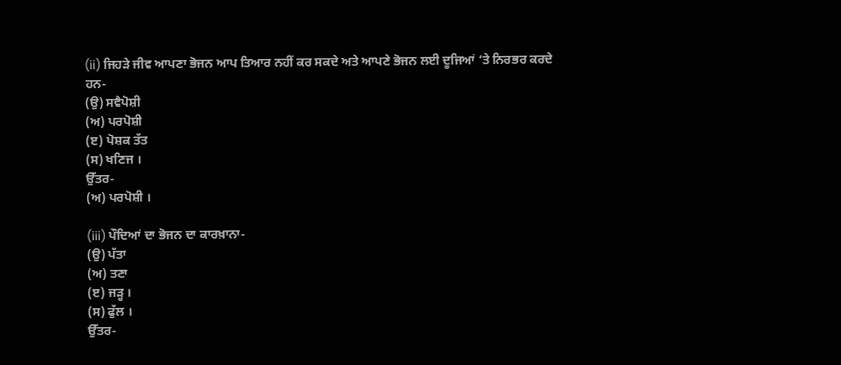(ii) ਜਿਹੜੇ ਜੀਵ ਆਪਣਾ ਭੋਜਨ ਆਪ ਤਿਆਰ ਨਹੀਂ ਕਰ ਸਕਦੇ ਅਤੇ ਆਪਣੇ ਭੋਜਨ ਲਈ ਦੂਜਿਆਂ ‘ਤੇ ਨਿਰਭਰ ਕਰਦੇ ਹਨ-
(ਉ) ਸਵੈਪੋਸ਼ੀ
(ਅ) ਪਰਪੋਸ਼ੀ
(ੲ) ਪੋਸ਼ਕ ਤੱਤ
(ਸ) ਖਣਿਜ ।
ਉੱਤਰ-
(ਅ) ਪਰਪੋਸ਼ੀ ।

(iii) ਪੌਦਿਆਂ ਦਾ ਭੋਜਨ ਦਾ ਕਾਰਖ਼ਾਨਾ-
(ਉ) ਪੱਤਾ
(ਅ) ਤਣਾ
(ੲ) ਜੜ੍ਹ ।
(ਸ) ਫੁੱਲ ।
ਉੱਤਰ-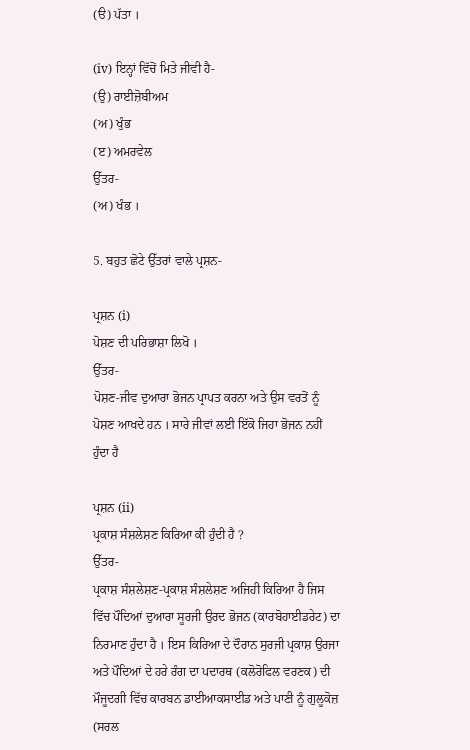(ੳ) ਪੱਤਾ ।

(iv) ਇਨ੍ਹਾਂ ਵਿੱਚੋਂ ਮਿਤੇ ਜੀਵੀ ਹੈ-
(ਉ) ਰਾਈਜ਼ੋਬੀਅਮ
(ਅ) ਖੁੰਭ
(ੲ) ਅਮਰਵੇਲ
ਉੱਤਰ-
(ਅ) ਖੰਭ ।

5. ਬਹੁਤ ਛੋਟੇ ਉੱਤਰਾਂ ਵਾਲੇ ਪ੍ਰਸ਼ਨ-

ਪ੍ਰਸ਼ਨ (i)
ਪੋਸ਼ਣ ਦੀ ਪਰਿਭਾਸ਼ਾ ਲਿਖੋ ।
ਉੱਤਰ-
ਪੋਸ਼ਣ-ਜੀਵ ਦੁਆਰਾ ਭੋਜਨ ਪ੍ਰਾਪਤ ਕਰਨਾ ਅਤੇ ਉਸ ਵਰਤੋਂ ਨੂੰ ਪੋਸ਼ਣ ਆਖਦੇ ਹਨ । ਸਾਰੇ ਜੀਵਾਂ ਲਈ ਇੱਕੋ ਜਿਹਾ ਭੋਜਨ ਨਹੀਂ ਹੁੰਦਾ ਹੈ

ਪ੍ਰਸ਼ਨ (ii)
ਪ੍ਰਕਾਸ਼ ਸੰਸ਼ਲੇਸ਼ਣ ਕਿਰਿਆ ਕੀ ਹੁੰਦੀ ਹੈ ?
ਉੱਤਰ-
ਪ੍ਰਕਾਸ਼ ਸੰਸ਼ਲੇਸ਼ਣ-ਪ੍ਰਕਾਸ਼ ਸੰਸ਼ਲੇਸ਼ਣ ਅਜਿਹੀ ਕਿਰਿਆ ਹੈ ਜਿਸ ਵਿੱਚ ਪੌਦਿਆਂ ਦੁਆਰਾ ਸੂਰਜੀ ਉਰਦ ਭੋਜਨ (ਕਾਰਬੋਹਾਈਡਰੇਟ) ਦਾ ਨਿਰਮਾਣ ਹੁੰਦਾ ਹੈ । ਇਸ ਕਿਰਿਆ ਦੇ ਦੌਰਾਨ ਸੁਰਜੀ ਪ੍ਰਕਾਸ਼ ਉਰਜਾ ਅਤੇ ਪੌਦਿਆਂ ਦੇ ਹਰੇ ਰੰਗ ਦਾ ਪਦਾਰਥ (ਕਲੋਰੋਫਿਲ ਵਰਣਕ) ਦੀ ਮੌਜੂਦਗੀ ਵਿੱਚ ਕਾਰਬਨ ਡਾਈਆਕਸਾਈਡ ਅਤੇ ਪਾਣੀ ਨੂੰ ਗੁਲੂਕੋਜ਼ (ਸਰਲ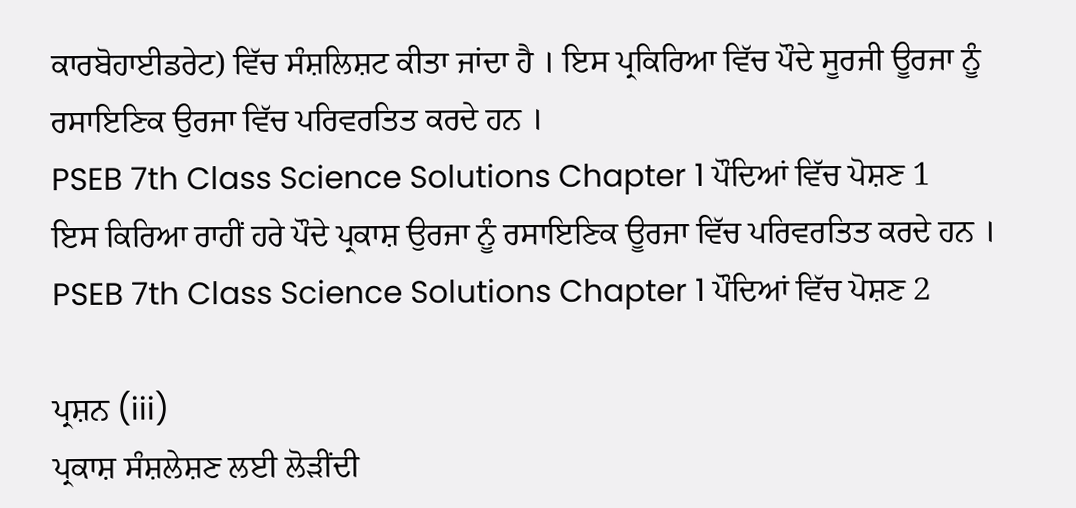ਕਾਰਬੋਹਾਈਡਰੇਟ) ਵਿੱਚ ਸੰਸ਼ਲਿਸ਼ਟ ਕੀਤਾ ਜਾਂਦਾ ਹੈ । ਇਸ ਪ੍ਰਕਿਰਿਆ ਵਿੱਚ ਪੌਦੇ ਸੂਰਜੀ ਊਰਜਾ ਨੂੰ ਰਸਾਇਣਿਕ ਉਰਜਾ ਵਿੱਚ ਪਰਿਵਰਤਿਤ ਕਰਦੇ ਹਨ ।
PSEB 7th Class Science Solutions Chapter 1 ਪੌਦਿਆਂ ਵਿੱਚ ਪੋਸ਼ਣ 1
ਇਸ ਕਿਰਿਆ ਰਾਹੀਂ ਹਰੇ ਪੌਦੇ ਪ੍ਰਕਾਸ਼ ਉਰਜਾ ਨੂੰ ਰਸਾਇਣਿਕ ਊਰਜਾ ਵਿੱਚ ਪਰਿਵਰਤਿਤ ਕਰਦੇ ਹਨ ।
PSEB 7th Class Science Solutions Chapter 1 ਪੌਦਿਆਂ ਵਿੱਚ ਪੋਸ਼ਣ 2

ਪ੍ਰਸ਼ਨ (iii)
ਪ੍ਰਕਾਸ਼ ਸੰਸ਼ਲੇਸ਼ਣ ਲਈ ਲੋੜੀਂਦੀ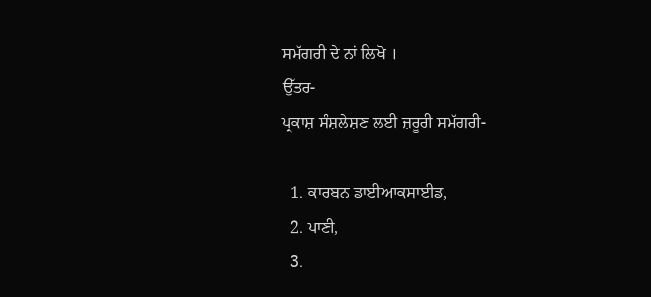ਸਮੱਗਰੀ ਦੇ ਨਾਂ ਲਿਖੋ ।
ਉੱਤਰ-
ਪ੍ਰਕਾਸ਼ ਸੰਸ਼ਲੇਸ਼ਣ ਲਈ ਜ਼ਰੂਰੀ ਸਮੱਗਰੀ-

  1. ਕਾਰਬਨ ਡਾਈਆਕਸਾਈਡ,
  2. ਪਾਣੀ,
  3.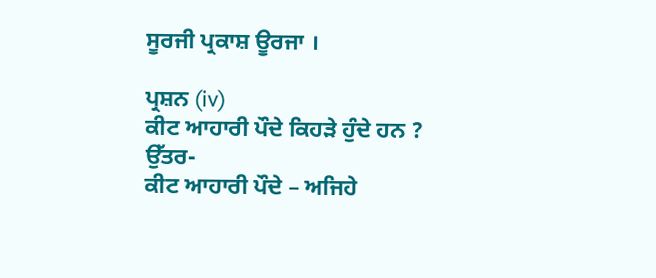ਸੂਰਜੀ ਪ੍ਰਕਾਸ਼ ਊਰਜਾ ।

ਪ੍ਰਸ਼ਨ (iv)
ਕੀਟ ਆਹਾਰੀ ਪੌਦੇ ਕਿਹੜੇ ਹੁੰਦੇ ਹਨ ?
ਉੱਤਰ-
ਕੀਟ ਆਹਾਰੀ ਪੌਦੇ – ਅਜਿਹੇ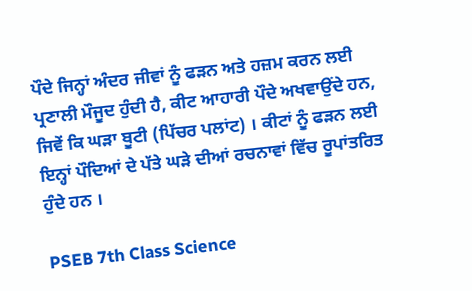ਪੌਦੇ ਜਿਨ੍ਹਾਂ ਅੰਦਰ ਜੀਵਾਂ ਨੂੰ ਫੜਨ ਅਤੇ ਹਜ਼ਮ ਕਰਨ ਲਈ ਪ੍ਰਣਾਲੀ ਮੌਜੂਦ ਹੁੰਦੀ ਹੈ, ਕੀਟ ਆਹਾਰੀ ਪੌਦੇ ਅਖਵਾਉਂਦੇ ਹਨ, ਜਿਵੇਂ ਕਿ ਘੜਾ ਬੂਟੀ (ਪਿੱਚਰ ਪਲਾਂਟ) । ਕੀਟਾਂ ਨੂੰ ਫੜਨ ਲਈ ਇਨ੍ਹਾਂ ਪੌਦਿਆਂ ਦੇ ਪੱਤੇ ਘੜੇ ਦੀਆਂ ਰਚਨਾਵਾਂ ਵਿੱਚ ਰੂਪਾਂਤਰਿਤ ਹੁੰਦੇ ਹਨ ।

PSEB 7th Class Science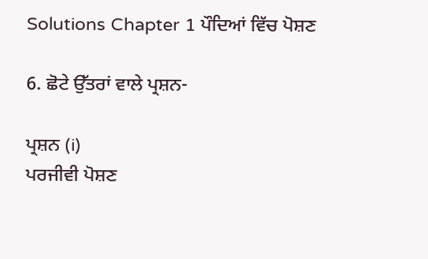Solutions Chapter 1 ਪੌਦਿਆਂ ਵਿੱਚ ਪੋਸ਼ਣ

6. ਛੋਟੇ ਉੱਤਰਾਂ ਵਾਲੇ ਪ੍ਰਸ਼ਨ-

ਪ੍ਰਸ਼ਨ (i)
ਪਰਜੀਵੀ ਪੋਸ਼ਣ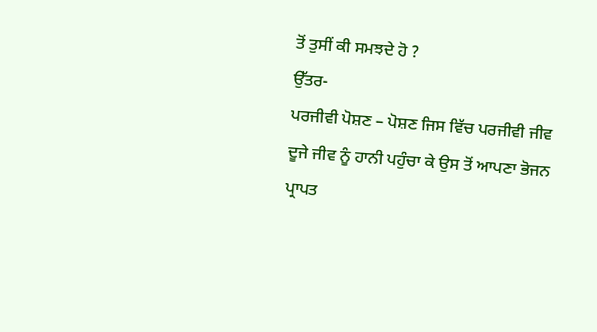ਤੋਂ ਤੁਸੀਂ ਕੀ ਸਮਝਦੇ ਹੋ ?
ਉੱਤਰ-
ਪਰਜੀਵੀ ਪੋਸ਼ਣ – ਪੋਸ਼ਣ ਜਿਸ ਵਿੱਚ ਪਰਜੀਵੀ ਜੀਵ ਦੂਜੇ ਜੀਵ ਨੂੰ ਹਾਨੀ ਪਹੁੰਚਾ ਕੇ ਉਸ ਤੋਂ ਆਪਣਾ ਭੋਜਨ ਪ੍ਰਾਪਤ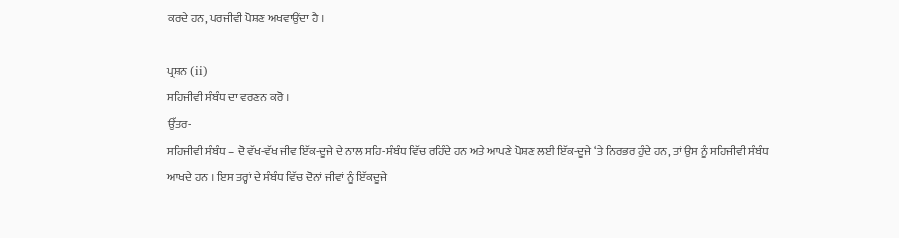ਕਰਦੇ ਹਨ, ਪਰਜੀਵੀ ਪੋਸ਼ਣ ਅਖਵਾਉਂਦਾ ਹੈ ।

ਪ੍ਰਸ਼ਨ (ii)
ਸਹਿਜੀਵੀ ਸੰਬੰਧ ਦਾ ਵਰਣਨ ਕਰੋ ।
ਉੱਤਰ-
ਸਹਿਜੀਵੀ ਸੰਬੰਧ – ਦੋ ਵੱਖ-ਵੱਖ ਜੀਵ ਇੱਕ-ਦੂਜੇ ਦੇ ਨਾਲ ਸਹਿ-ਸੰਬੰਧ ਵਿੱਚ ਰਹਿੰਦੇ ਹਨ ਅਤੇ ਆਪਣੇ ਪੋਸ਼ਣ ਲਈ ਇੱਕ-ਦੂਜੇ ‘ਤੇ ਨਿਰਭਰ ਹੁੰਦੇ ਹਨ, ਤਾਂ ਉਸ ਨੂੰ ਸਹਿਜੀਵੀ ਸੰਬੰਧ ਆਖਦੇ ਹਨ । ਇਸ ਤਰ੍ਹਾਂ ਦੇ ਸੰਬੰਧ ਵਿੱਚ ਦੋਨਾਂ ਜੀਵਾਂ ਨੂੰ ਇੱਕਦੂਜੇ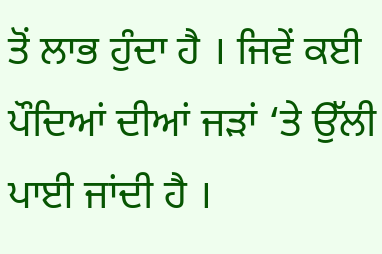ਤੋਂ ਲਾਭ ਹੁੰਦਾ ਹੈ । ਜਿਵੇਂ ਕਈ ਪੌਦਿਆਂ ਦੀਆਂ ਜੜਾਂ ‘ਤੇ ਉੱਲੀ ਪਾਈ ਜਾਂਦੀ ਹੈ ।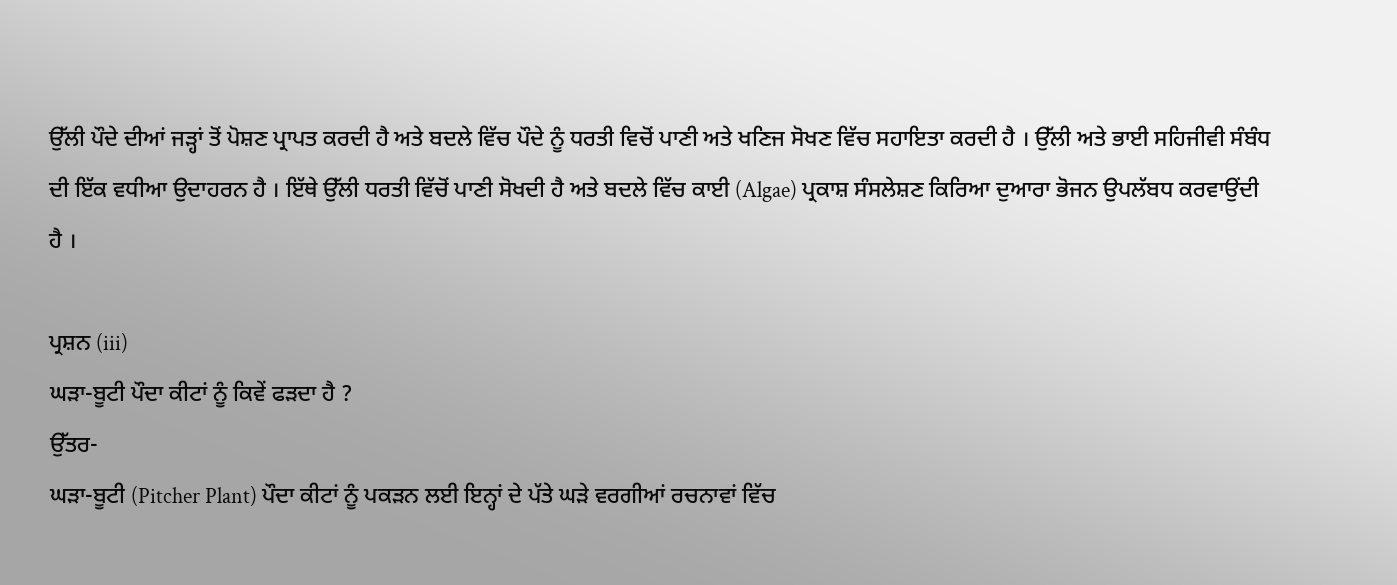ਉੱਲੀ ਪੌਦੇ ਦੀਆਂ ਜੜ੍ਹਾਂ ਤੋਂ ਪੋਸ਼ਣ ਪ੍ਰਾਪਤ ਕਰਦੀ ਹੈ ਅਤੇ ਬਦਲੇ ਵਿੱਚ ਪੌਦੇ ਨੂੰ ਧਰਤੀ ਵਿਚੋਂ ਪਾਣੀ ਅਤੇ ਖਣਿਜ ਸੋਖਣ ਵਿੱਚ ਸਹਾਇਤਾ ਕਰਦੀ ਹੈ । ਉੱਲੀ ਅਤੇ ਭਾਈ ਸਹਿਜੀਵੀ ਸੰਬੰਧ ਦੀ ਇੱਕ ਵਧੀਆ ਉਦਾਹਰਨ ਹੈ । ਇੱਥੇ ਉੱਲੀ ਧਰਤੀ ਵਿੱਚੋਂ ਪਾਣੀ ਸੋਖਦੀ ਹੈ ਅਤੇ ਬਦਲੇ ਵਿੱਚ ਕਾਈ (Algae) ਪ੍ਰਕਾਸ਼ ਸੰਸਲੇਸ਼ਣ ਕਿਰਿਆ ਦੁਆਰਾ ਭੋਜਨ ਉਪਲੱਬਧ ਕਰਵਾਉਂਦੀ ਹੈ ।

ਪ੍ਰਸ਼ਨ (iii)
ਘੜਾ-ਬੂਟੀ ਪੌਦਾ ਕੀਟਾਂ ਨੂੰ ਕਿਵੇਂ ਫੜਦਾ ਹੈ ?
ਉੱਤਰ-
ਘੜਾ-ਬੂਟੀ (Pitcher Plant) ਪੌਦਾ ਕੀਟਾਂ ਨੂੰ ਪਕੜਨ ਲਈ ਇਨ੍ਹਾਂ ਦੇ ਪੱਤੇ ਘੜੇ ਵਰਗੀਆਂ ਰਚਨਾਵਾਂ ਵਿੱਚ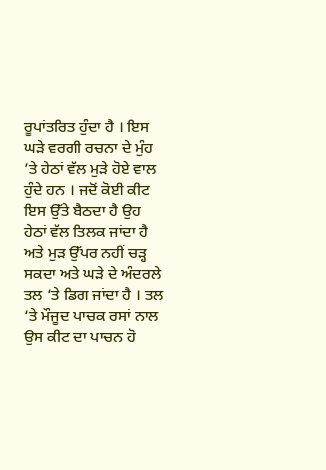ਰੂਪਾਂਤਰਿਤ ਹੁੰਦਾ ਹੈ । ਇਸ ਘੜੇ ਵਰਗੀ ਰਚਨਾ ਦੇ ਮੁੰਹ ’ਤੇ ਹੇਠਾਂ ਵੱਲ ਮੁੜੇ ਹੋਏ ਵਾਲ ਹੁੰਦੇ ਹਨ । ਜਦੋਂ ਕੋਈ ਕੀਟ ਇਸ ਉੱਤੇ ਬੈਠਦਾ ਹੈ ਉਹ ਹੇਠਾਂ ਵੱਲ ਤਿਲਕ ਜਾਂਦਾ ਹੈ ਅਤੇ ਮੁੜ ਉੱਪਰ ਨਹੀਂ ਚੜ੍ਹ ਸਕਦਾ ਅਤੇ ਘੜੇ ਦੇ ਅੰਦਰਲੇ ਤਲ ‘ਤੇ ਡਿਗ ਜਾਂਦਾ ਹੈ । ਤਲ ‘ਤੇ ਮੌਜੂਦ ਪਾਚਕ ਰਸਾਂ ਨਾਲ ਉਸ ਕੀਟ ਦਾ ਪਾਚਨ ਹੋ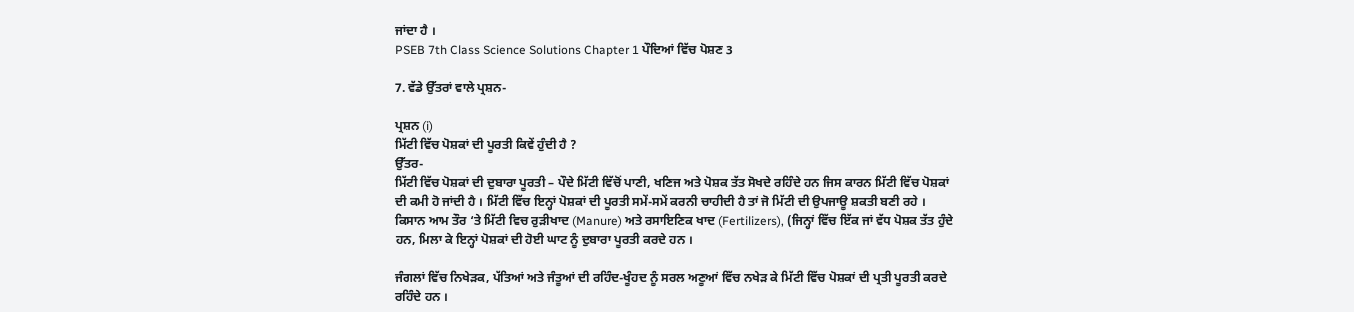ਜਾਂਦਾ ਹੈ ।
PSEB 7th Class Science Solutions Chapter 1 ਪੌਦਿਆਂ ਵਿੱਚ ਪੋਸ਼ਣ 3

7. ਵੱਡੇ ਉੱਤਰਾਂ ਵਾਲੇ ਪ੍ਰਸ਼ਨ-

ਪ੍ਰਸ਼ਨ (i)
ਮਿੱਟੀ ਵਿੱਚ ਪੋਸ਼ਕਾਂ ਦੀ ਪੂਰਤੀ ਕਿਵੇਂ ਹੁੰਦੀ ਹੈ ?
ਉੱਤਰ-
ਮਿੱਟੀ ਵਿੱਚ ਪੋਸ਼ਕਾਂ ਦੀ ਦੁਬਾਰਾ ਪੂਰਤੀ – ਪੌਦੇ ਮਿੱਟੀ ਵਿੱਚੋਂ ਪਾਣੀ, ਖਣਿਜ ਅਤੇ ਪੋਸ਼ਕ ਤੱਤ ਸੋਖਦੇ ਰਹਿੰਦੇ ਹਨ ਜਿਸ ਕਾਰਨ ਮਿੱਟੀ ਵਿੱਚ ਪੋਸ਼ਕਾਂ ਦੀ ਕਮੀ ਹੋ ਜਾਂਦੀ ਹੈ । ਮਿੱਟੀ ਵਿੱਚ ਇਨ੍ਹਾਂ ਪੋਸ਼ਕਾਂ ਦੀ ਪੂਰਤੀ ਸਮੇਂ-ਸਮੇਂ ਕਰਨੀ ਚਾਹੀਦੀ ਹੈ ਤਾਂ ਜੋ ਮਿੱਟੀ ਦੀ ਉਪਜਾਊ ਸ਼ਕਤੀ ਬਣੀ ਰਹੇ । ਕਿਸਾਨ ਆਮ ਤੌਰ ‘ਤੇ ਮਿੱਟੀ ਵਿਚ ਰੁੜੀਖਾਦ (Manure) ਅਤੇ ਰਸਾਇਣਿਕ ਖਾਦ (Fertilizers), (ਜਿਨ੍ਹਾਂ ਵਿੱਚ ਇੱਕ ਜਾਂ ਵੱਧ ਪੋਸ਼ਕ ਤੱਤ ਹੁੰਦੇ ਹਨ, ਮਿਲਾ ਕੇ ਇਨ੍ਹਾਂ ਪੋਸ਼ਕਾਂ ਦੀ ਹੋਈ ਘਾਟ ਨੂੰ ਦੁਬਾਰਾ ਪੂਰਤੀ ਕਰਦੇ ਹਨ ।

ਜੰਗਲਾਂ ਵਿੱਚ ਨਿਖੇੜਕ, ਪੱਤਿਆਂ ਅਤੇ ਜੰਤੂਆਂ ਦੀ ਰਹਿੰਦ-ਖੂੰਹਦ ਨੂੰ ਸਰਲ ਅਣੂਆਂ ਵਿੱਚ ਨਖੇੜ ਕੇ ਮਿੱਟੀ ਵਿੱਚ ਪੋਸ਼ਕਾਂ ਦੀ ਪ੍ਰਤੀ ਪੂਰਤੀ ਕਰਦੇ ਰਹਿੰਦੇ ਹਨ ।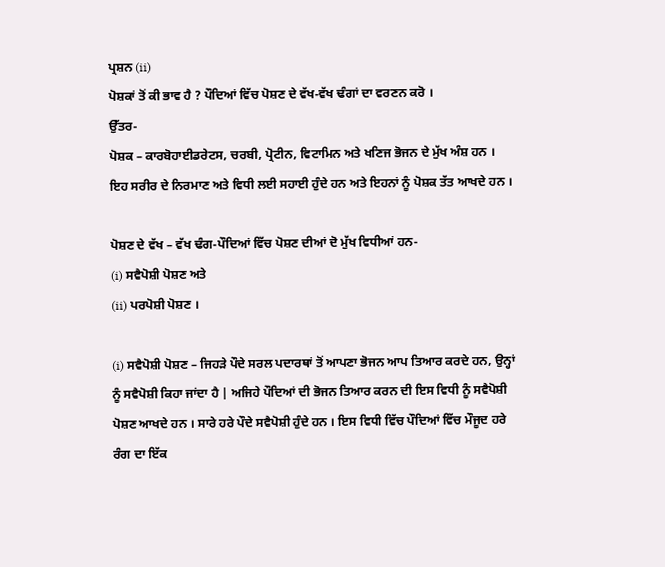ਪ੍ਰਸ਼ਨ (ii)
ਪੋਸ਼ਕਾਂ ਤੋਂ ਕੀ ਭਾਵ ਹੈ ? ਪੌਦਿਆਂ ਵਿੱਚ ਪੋਸ਼ਣ ਦੇ ਵੱਖ-ਵੱਖ ਢੰਗਾਂ ਦਾ ਵਰਣਨ ਕਰੋ ।
ਉੱਤਰ-
ਪੋਸ਼ਕ – ਕਾਰਬੋਹਾਈਡਰੇਟਸ, ਚਰਬੀ, ਪ੍ਰੋਟੀਨ, ਵਿਟਾਮਿਨ ਅਤੇ ਖਣਿਜ ਭੋਜਨ ਦੇ ਮੁੱਖ ਅੰਸ਼ ਹਨ । ਇਹ ਸਰੀਰ ਦੇ ਨਿਰਮਾਣ ਅਤੇ ਵਿਧੀ ਲਈ ਸਹਾਈ ਹੁੰਦੇ ਹਨ ਅਤੇ ਇਹਨਾਂ ਨੂੰ ਪੋਸ਼ਕ ਤੱਤ ਆਖਦੇ ਹਨ ।

ਪੋਸ਼ਣ ਦੇ ਵੱਖ – ਵੱਖ ਢੰਗ-ਪੌਦਿਆਂ ਵਿੱਚ ਪੋਸ਼ਣ ਦੀਆਂ ਦੋ ਮੁੱਖ ਵਿਧੀਆਂ ਹਨ-
(i) ਸਵੈਪੋਸ਼ੀ ਪੋਸ਼ਣ ਅਤੇ
(ii) ਪਰਪੋਸ਼ੀ ਪੋਸ਼ਣ ।

(i) ਸਵੈਪੋਸ਼ੀ ਪੋਸ਼ਣ – ਜਿਹੜੇ ਪੌਦੇ ਸਰਲ ਪਦਾਰਥਾਂ ਤੋਂ ਆਪਣਾ ਭੋਜਨ ਆਪ ਤਿਆਰ ਕਰਦੇ ਹਨ, ਉਨ੍ਹਾਂ ਨੂੰ ਸਵੈਪੋਸ਼ੀ ਕਿਹਾ ਜਾਂਦਾ ਹੈ | ਅਜਿਹੇ ਪੌਦਿਆਂ ਦੀ ਭੋਜਨ ਤਿਆਰ ਕਰਨ ਦੀ ਇਸ ਵਿਧੀ ਨੂੰ ਸਵੈਪੋਸ਼ੀ ਪੋਸ਼ਣ ਆਖਦੇ ਹਨ । ਸਾਰੇ ਹਰੇ ਪੌਦੇ ਸਵੈਪੋਸ਼ੀ ਹੁੰਦੇ ਹਨ । ਇਸ ਵਿਧੀ ਵਿੱਚ ਪੌਦਿਆਂ ਵਿੱਚ ਮੌਜੂਦ ਹਰੇ ਰੰਗ ਦਾ ਇੱਕ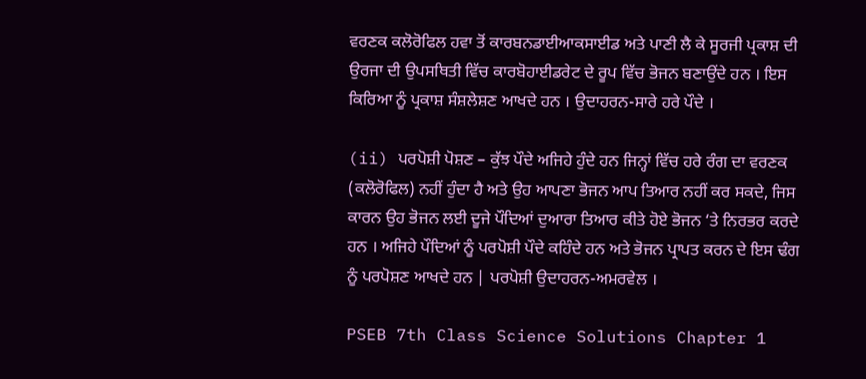ਵਰਣਕ ਕਲੋਰੋਫਿਲ ਹਵਾ ਤੋਂ ਕਾਰਬਨਡਾਈਆਕਸਾਈਡ ਅਤੇ ਪਾਣੀ ਲੈ ਕੇ ਸੂਰਜੀ ਪ੍ਰਕਾਸ਼ ਦੀ ਉਰਜਾ ਦੀ ਉਪਸਥਿਤੀ ਵਿੱਚ ਕਾਰਬੋਹਾਈਡਰੇਟ ਦੇ ਰੂਪ ਵਿੱਚ ਭੋਜਨ ਬਣਾਉਂਦੇ ਹਨ । ਇਸ ਕਿਰਿਆ ਨੂੰ ਪ੍ਰਕਾਸ਼ ਸੰਸ਼ਲੇਸ਼ਣ ਆਖਦੇ ਹਨ । ਉਦਾਹਰਨ-ਸਾਰੇ ਹਰੇ ਪੌਦੇ ।

(ii) ਪਰਪੋਸ਼ੀ ਪੋਸ਼ਣ – ਕੁੱਝ ਪੌਦੇ ਅਜਿਹੇ ਹੁੰਦੇ ਹਨ ਜਿਨ੍ਹਾਂ ਵਿੱਚ ਹਰੇ ਰੰਗ ਦਾ ਵਰਣਕ (ਕਲੋਰੋਫਿਲ) ਨਹੀਂ ਹੁੰਦਾ ਹੈ ਅਤੇ ਉਹ ਆਪਣਾ ਭੋਜਨ ਆਪ ਤਿਆਰ ਨਹੀਂ ਕਰ ਸਕਦੇ, ਜਿਸ ਕਾਰਨ ਉਹ ਭੋਜਨ ਲਈ ਦੂਜੇ ਪੌਦਿਆਂ ਦੁਆਰਾ ਤਿਆਰ ਕੀਤੇ ਹੋਏ ਭੋਜਨ ‘ਤੇ ਨਿਰਭਰ ਕਰਦੇ ਹਨ । ਅਜਿਹੇ ਪੌਦਿਆਂ ਨੂੰ ਪਰਪੋਸ਼ੀ ਪੌਦੇ ਕਹਿੰਦੇ ਹਨ ਅਤੇ ਭੋਜਨ ਪ੍ਰਾਪਤ ਕਰਨ ਦੇ ਇਸ ਢੰਗ ਨੂੰ ਪਰਪੋਸ਼ਣ ਆਖਦੇ ਹਨ | ਪਰਪੋਸ਼ੀ ਉਦਾਹਰਨ-ਅਮਰਵੇਲ ।

PSEB 7th Class Science Solutions Chapter 1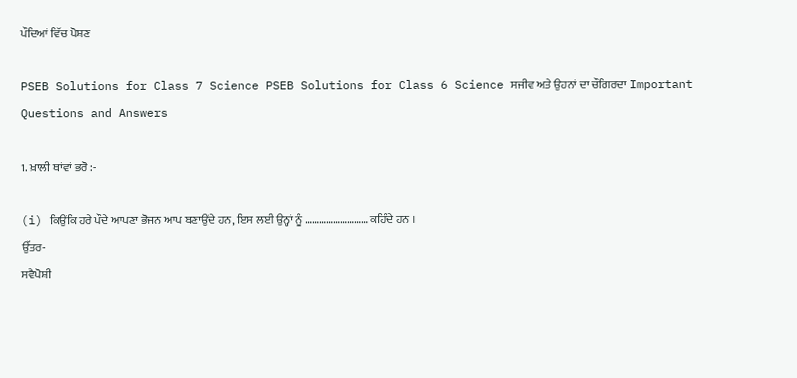ਪੌਦਿਆਂ ਵਿੱਚ ਪੋਸ਼ਣ

PSEB Solutions for Class 7 Science PSEB Solutions for Class 6 Science ਸਜੀਵ ਅਤੇ ਉਹਨਾਂ ਦਾ ਚੌਗਿਰਦਾ Important Questions and Answers

1. ਖ਼ਾਲੀ ਥਾਂਵਾਂ ਭਰੋ :-

(i) ਕਿਉਂਕਿ ਹਰੇ ਪੌਦੇ ਆਪਣਾ ਭੋਜਨ ਆਪ ਬਣਾਉਂਦੇ ਹਨ, ਇਸ ਲਈ ਉਨ੍ਹਾਂ ਨੂੰ ……………………… ਕਹਿੰਦੇ ਹਨ ।
ਉੱਤਰ-
ਸਵੈਪੋਸ਼ੀ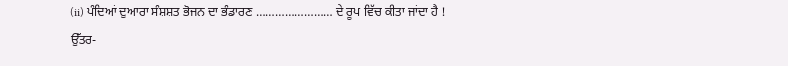(ii) ਪੰਦਿਆਂ ਦੁਆਰਾ ਸੰਸ਼ਸ਼ਤ ਭੋਜਨ ਦਾ ਭੰਡਾਰਣ …………………… ਦੇ ਰੂਪ ਵਿੱਚ ਕੀਤਾ ਜਾਂਦਾ ਹੈ !
ਉੱਤਰ-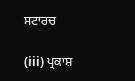ਸਟਾਰਚ

(iii) ਪ੍ਰਕਾਸ਼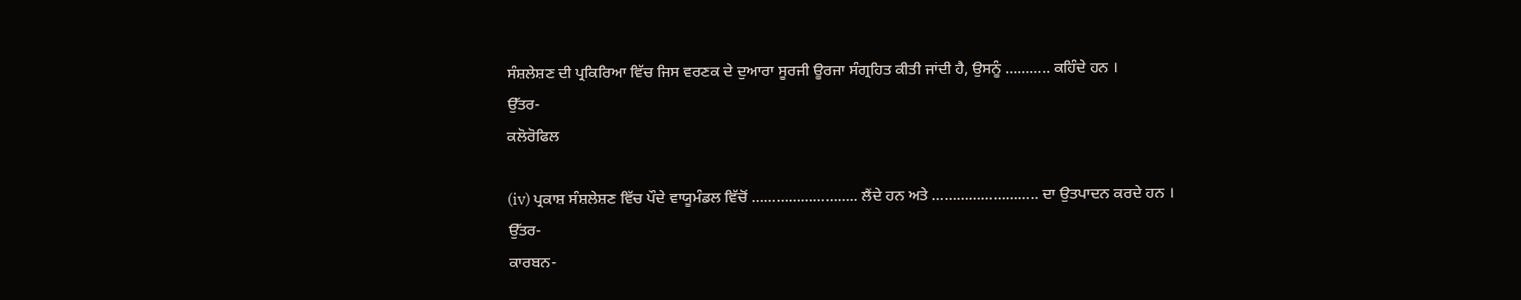ਸੰਸ਼ਲੇਸ਼ਣ ਦੀ ਪ੍ਰਕਿਰਿਆ ਵਿੱਚ ਜਿਸ ਵਰਣਕ ਦੇ ਦੁਆਰਾ ਸੂਰਜੀ ਊਰਜਾ ਸੰਗ੍ਰਹਿਤ ਕੀਤੀ ਜਾਂਦੀ ਹੈ, ਉਸਨੂੰ ……….. ਕਹਿੰਦੇ ਹਨ ।
ਉੱਤਰ-
ਕਲੋਰੋਫਿਲ

(iv) ਪ੍ਰਕਾਸ਼ ਸੰਸ਼ਲੇਸ਼ਣ ਵਿੱਚ ਪੌਦੇ ਵਾਯੂਮੰਡਲ ਵਿੱਚੋਂ …………………….. ਲੈਂਦੇ ਹਨ ਅਤੇ …………………….. ਦਾ ਉਤਪਾਦਨ ਕਰਦੇ ਹਨ ।
ਉੱਤਰ-
ਕਾਰਬਨ-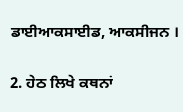ਡਾਈਆਕਸਾਈਡ, ਆਕਸੀਜਨ ।

2. ਹੇਠ ਲਿਖੇ ਕਥਨਾਂ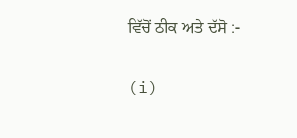ਵਿੱਚੋਂ ਠੀਕ ਅਤੇ ਦੱਸੋ :-

(i)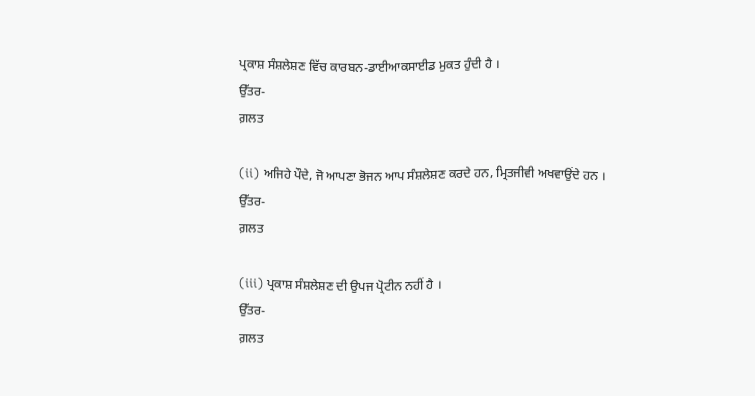ਪ੍ਰਕਾਸ਼ ਸੰਸ਼ਲੇਸ਼ਣ ਵਿੱਚ ਕਾਰਬਨ-ਡਾਈਆਕਸਾਈਡ ਮੁਕਤ ਹੁੰਦੀ ਹੈ ।
ਉੱਤਰ-
ਗ਼ਲਤ

(ii) ਅਜਿਹੇ ਪੌਦੇ, ਜੋ ਆਪਣਾ ਭੋਜਨ ਆਪ ਸੰਸ਼ਲੇਸ਼ਣ ਕਰਦੇ ਹਨ, ਮ੍ਰਿਤਜੀਵੀ ਅਖਵਾਉਂਦੇ ਹਨ ।
ਉੱਤਰ-
ਗ਼ਲਤ

(iii) ਪ੍ਰਕਾਸ਼ ਸੰਸ਼ਲੇਸ਼ਣ ਦੀ ਉਪਜ ਪ੍ਰੋਟੀਨ ਨਹੀਂ ਹੈ ।
ਉੱਤਰ-
ਗ਼ਲਤ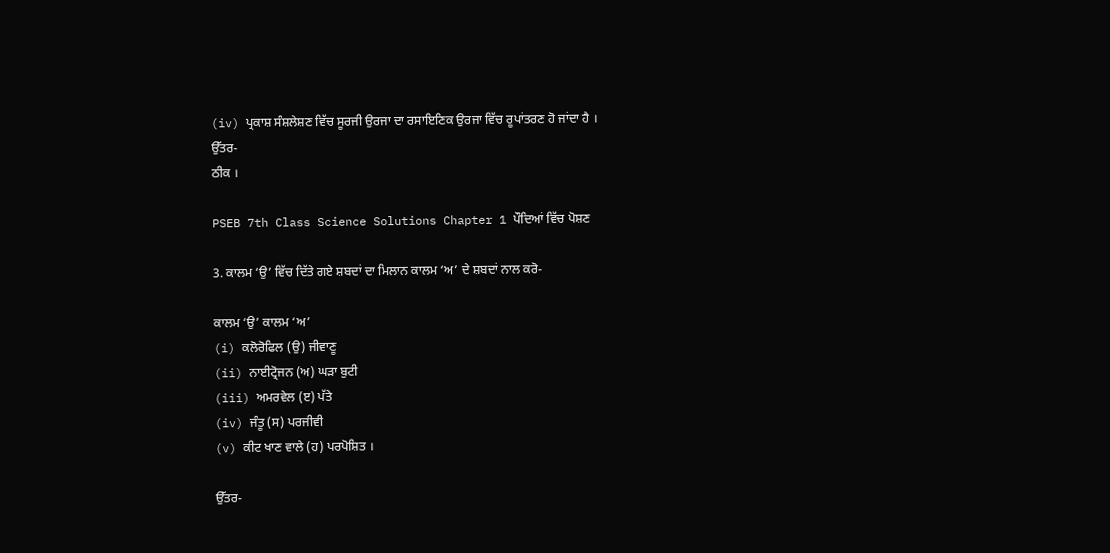(iv) ਪ੍ਰਕਾਸ਼ ਸੰਸ਼ਲੇਸ਼ਣ ਵਿੱਚ ਸੂਰਜੀ ਉਰਜਾ ਦਾ ਰਸਾਇਣਿਕ ਉਰਜਾ ਵਿੱਚ ਰੂਪਾਂਤਰਣ ਹੋ ਜਾਂਦਾ ਹੈ ।
ਉੱਤਰ-
ਠੀਕ ।

PSEB 7th Class Science Solutions Chapter 1 ਪੌਦਿਆਂ ਵਿੱਚ ਪੋਸ਼ਣ

3. ਕਾਲਮ ‘ਉ’ ਵਿੱਚ ਦਿੱਤੇ ਗਏ ਸ਼ਬਦਾਂ ਦਾ ਮਿਲਾਨ ਕਾਲਮ ‘ਅ’ ਦੇ ਸ਼ਬਦਾਂ ਨਾਲ ਕਰੋ-

ਕਾਲਮ ‘ਉ’ ਕਾਲਮ ‘ਅ’
(i) ਕਲੋਰੋਫਿਲ (ਉ) ਜੀਵਾਣੂ
(ii) ਨਾਈਟ੍ਰੋਜਨ (ਅ) ਘੜਾ ਬੁਟੀ
(iii) ਅਮਰਵੇਲ (ੲ) ਪੱਤੇ
(iv) ਜੰਤੂ (ਸ) ਪਰਜੀਵੀ
(v) ਕੀਟ ਖਾਣ ਵਾਲੇ (ਹ) ਪਰਪੋਸ਼ਿਤ ।

ਉੱਤਰ-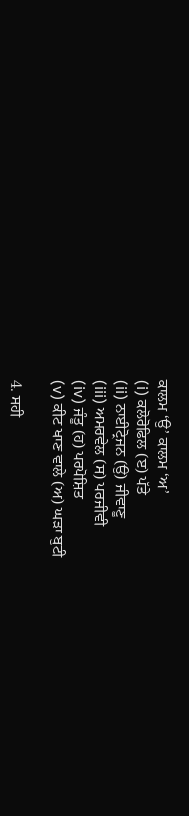ਕਾਲਮ ‘ਉ’ ਕਾਲਮ ‘ਅ’
(i) ਕਲੋਰੋਫਿਲ (ੲ) ਪੱਤੇ
(ii) ਨਾਈਟ੍ਰੋਜਨ (ਉ) ਜੀਵਾਣੂ
(iii) ਅਮਰਵੇਲ (ਸ) ਪਰਜੀਵੀ
(iv) ਜੰਤੂ (ਹ) ਪਰਪੋਸ਼ਿਤ
(v) ਕੀਟ ਖਾਣ ਵਾਲੇ (ਅ) ਘੜਾ ਬੁਟੀ

4. ਸਹੀ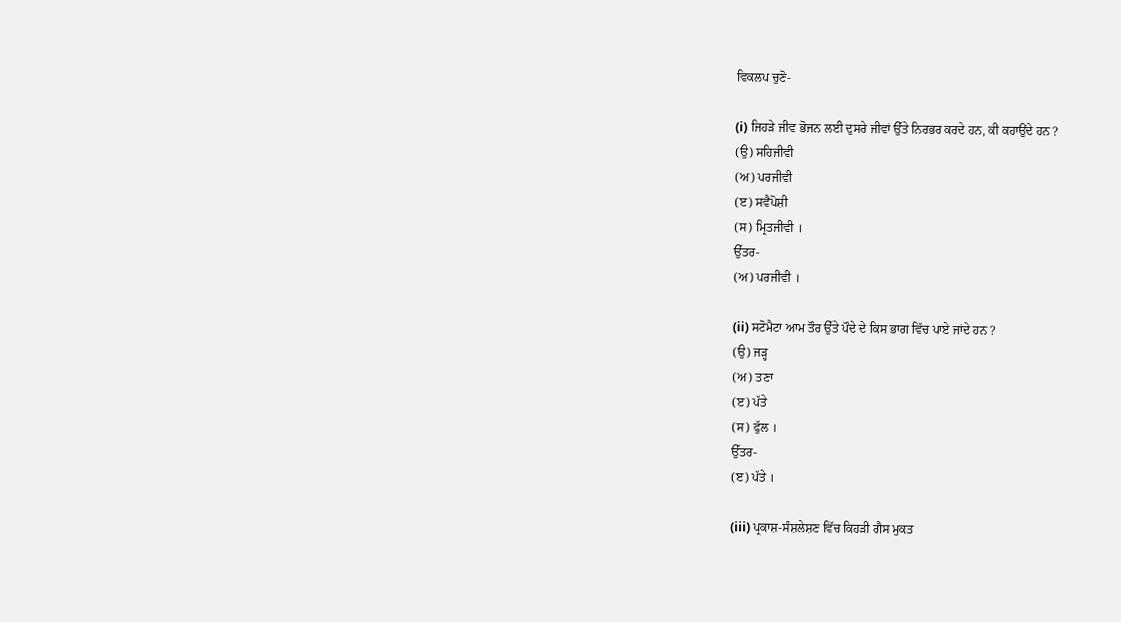ਵਿਕਲਪ ਚੁਣੋ-

(i) ਜਿਹੜੇ ਜੀਵ ਭੋਜਨ ਲਈ ਦੁਸਰੇ ਜੀਵਾਂ ਉੱਤੇ ਨਿਰਭਰ ਕਰਦੇ ਹਨ, ਕੀ ਕਹਾਉਂਦੇ ਹਨ ?
(ਉ) ਸਹਿਜੀਵੀ
(ਅ) ਪਰਜੀਵੀ
(ੲ) ਸਵੈਪੋਸ਼ੀ
(ਸ) ਮ੍ਰਿਤਜੀਵੀ ।
ਉੱਤਰ-
(ਅ) ਪਰਜੀਵੀ ।

(ii) ਸਟੋਮੈਟਾ ਆਮ ਤੌਰ ਉੱਤੇ ਪੌਦੇ ਦੇ ਕਿਸ ਭਾਗ ਵਿੱਚ ਪਾਏ ਜਾਂਦੇ ਹਨ ?
(ਉ) ਜੜ੍ਹ
(ਅ) ਤਣਾ
(ੲ) ਪੱਤੇ
(ਸ) ਫੁੱਲ ।
ਉੱਤਰ-
(ੲ) ਪੱਤੇ ।

(iii) ਪ੍ਰਕਾਸ਼-ਸੰਸ਼ਲੇਸ਼ਣ ਵਿੱਚ ਕਿਹੜੀ ਗੈਸ ਮੁਕਤ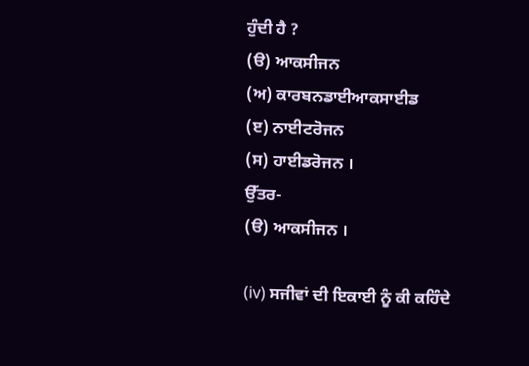ਹੁੰਦੀ ਹੈ ?
(ੳ) ਆਕਸੀਜਨ
(ਅ) ਕਾਰਬਨਡਾਈਆਕਸਾਈਡ
(ੲ) ਨਾਈਟਰੋਜਨ
(ਸ) ਹਾਈਡਰੋਜਨ ।
ਉੱਤਰ-
(ੳ) ਆਕਸੀਜਨ ।

(iv) ਸਜੀਵਾਂ ਦੀ ਇਕਾਈ ਨੂੰ ਕੀ ਕਹਿੰਦੇ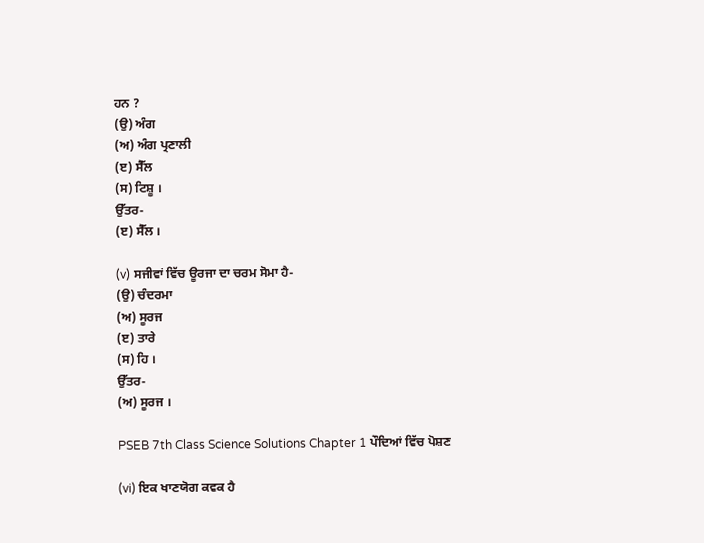ਹਨ ?
(ਉ) ਅੰਗ
(ਅ) ਅੰਗ ਪ੍ਰਣਾਲੀ
(ੲ) ਸੈੱਲ
(ਸ) ਟਿਸ਼ੂ ।
ਉੱਤਰ-
(ੲ) ਸੈੱਲ ।

(v) ਸਜੀਵਾਂ ਵਿੱਚ ਊਰਜਾ ਦਾ ਚਰਮ ਸੋਮਾ ਹੈ-
(ਉ) ਚੰਦਰਮਾ
(ਅ) ਸੂਰਜ
(ੲ) ਤਾਰੇ
(ਸ) ਹਿ ।
ਉੱਤਰ-
(ਅ) ਸੂਰਜ ।

PSEB 7th Class Science Solutions Chapter 1 ਪੌਦਿਆਂ ਵਿੱਚ ਪੋਸ਼ਣ

(vi) ਇਕ ਖਾਣਯੋਗ ਕਵਕ ਹੈ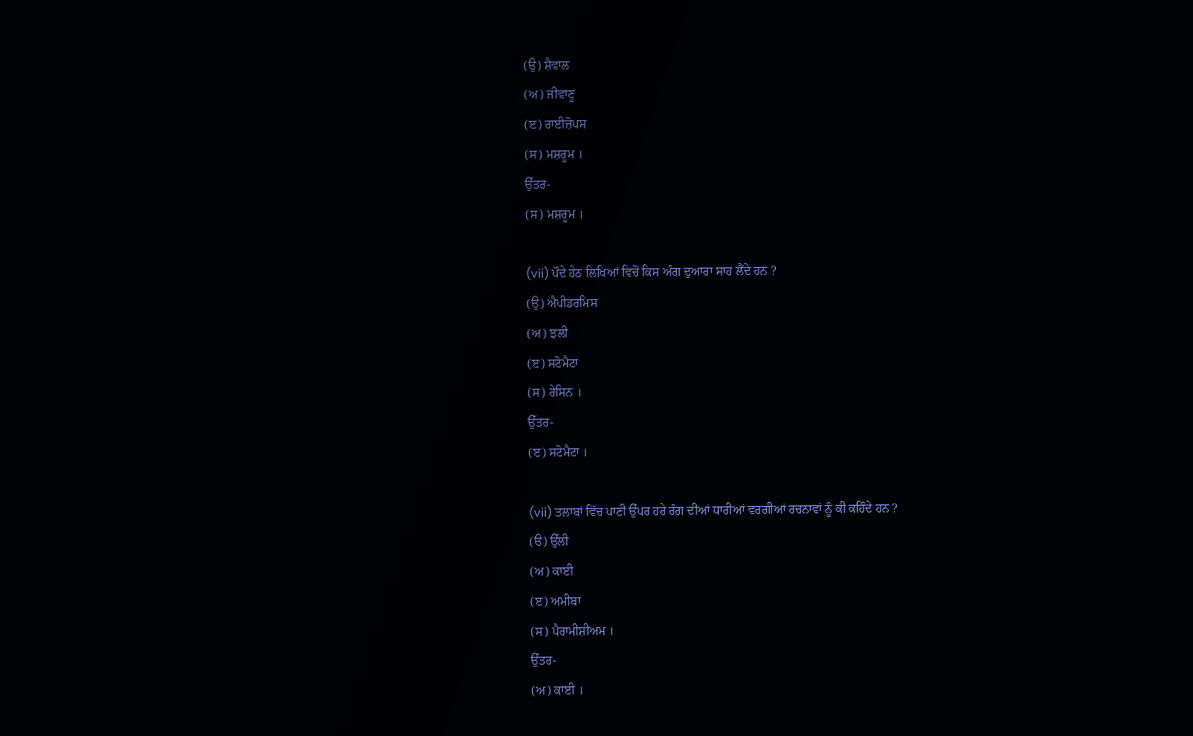(ਉ) ਸ਼ੈਵਾਲ
(ਅ) ਜੀਵਾਣੂ
(ੲ) ਰਾਈਜ਼ੋਪਸ
(ਸ) ਮਸ਼ਰੂਮ ।
ਉੱਤਰ-
(ਸ) ਮਸ਼ਰੂਮ ।

(vii) ਪੌਦੇ ਹੇਠ ਲਿਖਿਆਂ ਵਿਚੋਂ ਕਿਸ ਅੰਗ ਦੁਆਰਾ ਸਾਹ ਲੈਂਦੇ ਹਨ ?
(ਉ) ਐਪੀਡਰਮਿਸ
(ਅ) ਝਲੀ
(ੲ) ਸਟੋਮੈਟਾ
(ਸ) ਰੇਸਿਨ ।
ਉੱਤਰ-
(ੲ) ਸਟੋਮੈਟਾ ।

(vii) ਤਲਾਬਾਂ ਵਿੱਚ ਪਾਣੀ ਉੱਪਰ ਹਰੇ ਰੰਗ ਦੀਆਂ ਧਾਰੀਆਂ ਵਰਗੀਆਂ ਰਚਨਾਵਾਂ ਨੂੰ ਕੀ ਕਹਿੰਦੇ ਹਨ ?
(ੳ) ਉੱਲੀ
(ਅ) ਕਾਈ
(ੲ) ਅਮੀਬਾ
(ਸ) ਪੈਰਾਮੀਸ਼ੀਅਮ ।
ਉੱਤਰ-
(ਅ) ਕਾਈ ।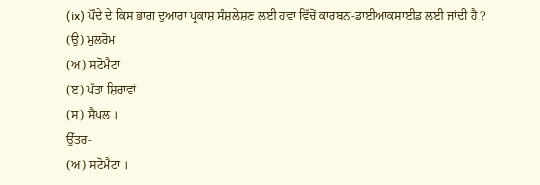(ix) ਪੌਦੇ ਦੇ ਕਿਸ ਭਾਗ ਦੁਆਰਾ ਪ੍ਰਕਾਸ਼ ਸੰਸ਼ਲੇਸ਼ਣ ਲਈ ਹਵਾ ਵਿੱਚੋਂ ਕਾਰਬਨ-ਡਾਈਆਕਸਾਈਡ ਲਈ ਜਾਂਦੀ ਹੈ ?
(ਉ) ਮੁਲਰੋਮ
(ਅ) ਸਟੋਮੈਟਾ
(ੲ) ਪੱਤਾ ਸ਼ਿਰਾਵਾਂ
(ਸ) ਸੈਪਲ ।
ਉੱਤਰ-
(ਅ) ਸਟੋਮੈਟਾ ।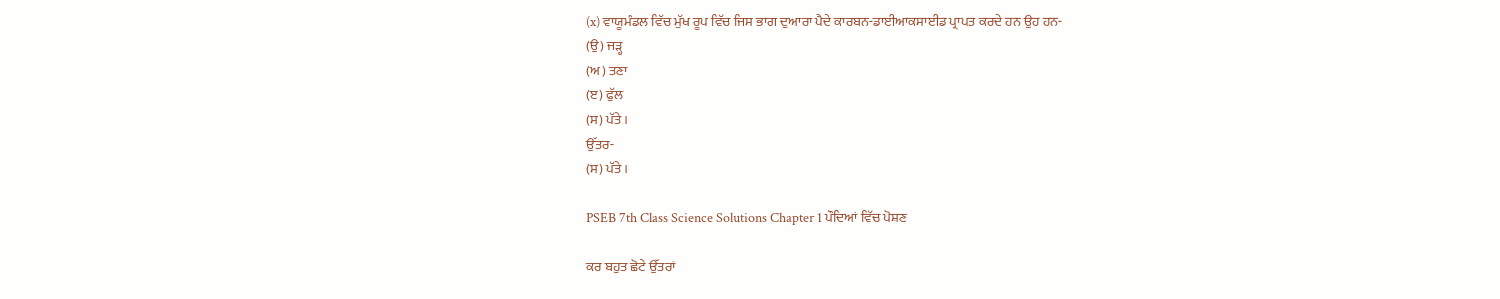(x) ਵਾਯੂਮੰਡਲ ਵਿੱਚ ਮੁੱਖ ਰੂਪ ਵਿੱਚ ਜਿਸ ਭਾਗ ਦੁਆਰਾ ਪੈਦੇ ਕਾਰਬਨ-ਡਾਈਆਕਸਾਈਡ ਪ੍ਰਾਪਤ ਕਰਦੇ ਹਨ ਉਹ ਹਨ-
(ਉ) ਜੜ੍ਹ
(ਅ) ਤਣਾ
(ੲ) ਫੁੱਲ
(ਸ) ਪੱਤੇ ।
ਉੱਤਰ-
(ਸ) ਪੱਤੇ ।

PSEB 7th Class Science Solutions Chapter 1 ਪੌਦਿਆਂ ਵਿੱਚ ਪੋਸ਼ਣ

ਕਰ ਬਹੁਤ ਛੋਟੇ ਉੱਤਰਾਂ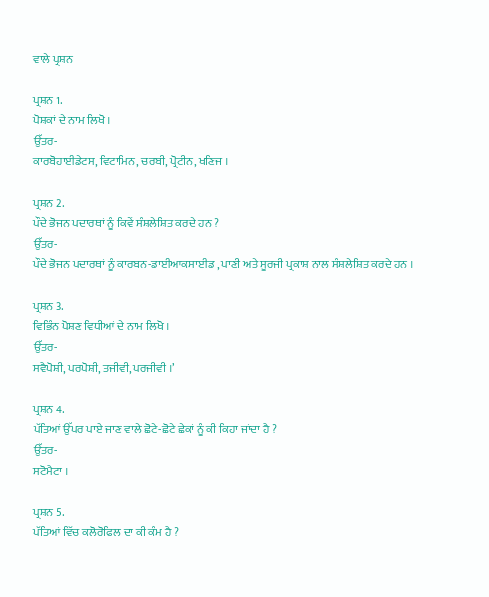ਵਾਲੇ ਪ੍ਰਸ਼ਨ

ਪ੍ਰਸ਼ਨ 1.
ਪੋਸ਼ਕਾਂ ਦੇ ਨਾਮ ਲਿਖੋ ।
ਉੱਤਰ-
ਕਾਰਬੋਹਾਈਡੇਟਸ, ਵਿਟਾਮਿਨ, ਚਰਬੀ, ਪ੍ਰੋਟੀਨ, ਖਣਿਜ ।

ਪ੍ਰਸ਼ਨ 2.
ਪੌਦੇ ਭੋਜਨ ਪਦਾਰਥਾਂ ਨੂੰ ਕਿਵੇਂ ਸੰਸ਼ਲੇਸ਼ਿਤ ਕਰਦੇ ਹਨ ?
ਉੱਤਰ-
ਪੌਦੇ ਭੋਜਨ ਪਦਾਰਥਾਂ ਨੂੰ ਕਾਰਬਨ-ਡਾਈਆਕਸਾਈਡ , ਪਾਣੀ ਅਤੇ ਸੂਰਜੀ ਪ੍ਰਕਾਸ਼ ਨਾਲ ਸੰਸ਼ਲੇਸ਼ਿਤ ਕਰਦੇ ਹਨ ।

ਪ੍ਰਸ਼ਨ 3.
ਵਿਭਿੰਨ ਪੋਸ਼ਣ ਵਿਧੀਆਂ ਦੇ ਨਾਮ ਲਿਖੋ ।
ਉੱਤਰ-
ਸਵੈਪੋਸ਼ੀ, ਪਰਪੋਸ਼ੀ, ਤਜੀਵੀ, ਪਰਜੀਵੀ ।’

ਪ੍ਰਸ਼ਨ 4.
ਪੱਤਿਆਂ ਉੱਪਰ ਪਾਏ ਜਾਣ ਵਾਲੇ ਛੋਟੇ-ਛੋਟੇ ਛੇਕਾਂ ਨੂੰ ਕੀ ਕਿਹਾ ਜਾਂਦਾ ਹੈ ?
ਉੱਤਰ-
ਸਟੋਮੈਟਾ ।

ਪ੍ਰਸ਼ਨ 5.
ਪੱਤਿਆਂ ਵਿੱਚ ਕਲੋਰੋਫਿਲ ਦਾ ਕੀ ਕੰਮ ਹੈ ?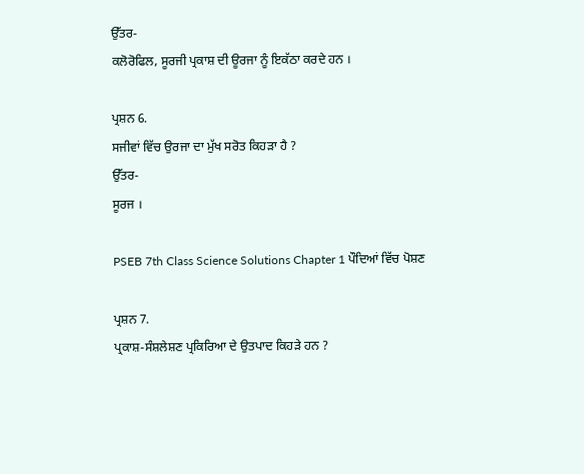ਉੱਤਰ-
ਕਲੋਰੋਫਿਲ, ਸੂਰਜੀ ਪ੍ਰਕਾਸ਼ ਦੀ ਊਰਜਾ ਨੂੰ ਇਕੱਠਾ ਕਰਦੇ ਹਨ ।

ਪ੍ਰਸ਼ਨ 6.
ਸਜੀਵਾਂ ਵਿੱਚ ਉਰਜਾ ਦਾ ਮੁੱਖ ਸਰੋਤ ਕਿਹੜਾ ਹੈ ?
ਉੱਤਰ-
ਸੂਰਜ ।

PSEB 7th Class Science Solutions Chapter 1 ਪੌਦਿਆਂ ਵਿੱਚ ਪੋਸ਼ਣ

ਪ੍ਰਸ਼ਨ 7.
ਪ੍ਰਕਾਸ਼-ਸੰਸ਼ਲੇਸ਼ਣ ਪ੍ਰਕਿਰਿਆ ਦੇ ਉਤਪਾਦ ਕਿਹੜੇ ਹਨ ?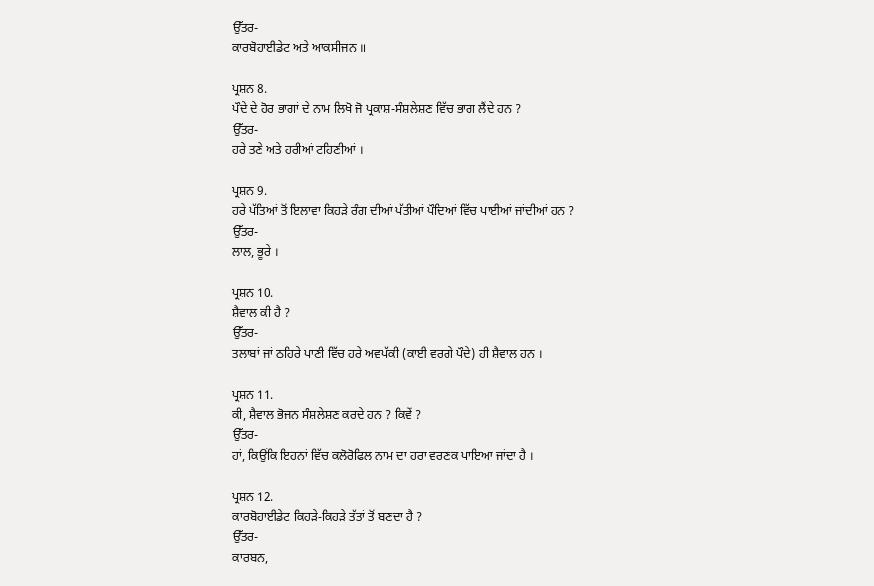ਉੱਤਰ-
ਕਾਰਬੋਹਾਈਡੇਟ ਅਤੇ ਆਕਸੀਜਨ ॥

ਪ੍ਰਸ਼ਨ 8.
ਪੌਦੇ ਦੇ ਹੋਰ ਭਾਗਾਂ ਦੇ ਨਾਮ ਲਿਖੋ ਜੋ ਪ੍ਰਕਾਸ਼-ਸੰਸ਼ਲੇਸ਼ਣ ਵਿੱਚ ਭਾਗ ਲੈਂਦੇ ਹਨ ?
ਉੱਤਰ-
ਹਰੇ ਤਣੇ ਅਤੇ ਹਰੀਆਂ ਟਹਿਣੀਆਂ ।

ਪ੍ਰਸ਼ਨ 9.
ਹਰੇ ਪੱਤਿਆਂ ਤੋਂ ਇਲਾਵਾ ਕਿਹੜੇ ਰੰਗ ਦੀਆਂ ਪੱਤੀਆਂ ਪੌਦਿਆਂ ਵਿੱਚ ਪਾਈਆਂ ਜਾਂਦੀਆਂ ਹਨ ?
ਉੱਤਰ-
ਲਾਲ, ਭੂਰੇ ।

ਪ੍ਰਸ਼ਨ 10.
ਸ਼ੈਵਾਲ ਕੀ ਹੈ ?
ਉੱਤਰ-
ਤਲਾਬਾਂ ਜਾਂ ਠਹਿਰੇ ਪਾਣੀ ਵਿੱਚ ਹਰੇ ਅਵਪੱਕੀ (ਕਾਈ ਵਰਗੇ ਪੌਦੇ) ਹੀ ਸ਼ੈਵਾਲ ਹਨ ।

ਪ੍ਰਸ਼ਨ 11.
ਕੀ, ਸ਼ੈਵਾਲ ਭੋਜਨ ਸੰਸ਼ਲੇਸ਼ਣ ਕਰਦੇ ਹਨ ? ਕਿਵੇਂ ?
ਉੱਤਰ-
ਹਾਂ, ਕਿਉਂਕਿ ਇਹਨਾਂ ਵਿੱਚ ਕਲੋਰੋਫਿਲ ਨਾਮ ਦਾ ਹਰਾ ਵਰਣਕ ਪਾਇਆ ਜਾਂਦਾ ਹੈ ।

ਪ੍ਰਸ਼ਨ 12.
ਕਾਰਬੋਹਾਈਡੇਟ ਕਿਹੜੇ-ਕਿਹੜੇ ਤੱਤਾਂ ਤੋਂ ਬਣਦਾ ਹੈ ?
ਉੱਤਰ-
ਕਾਰਬਨ,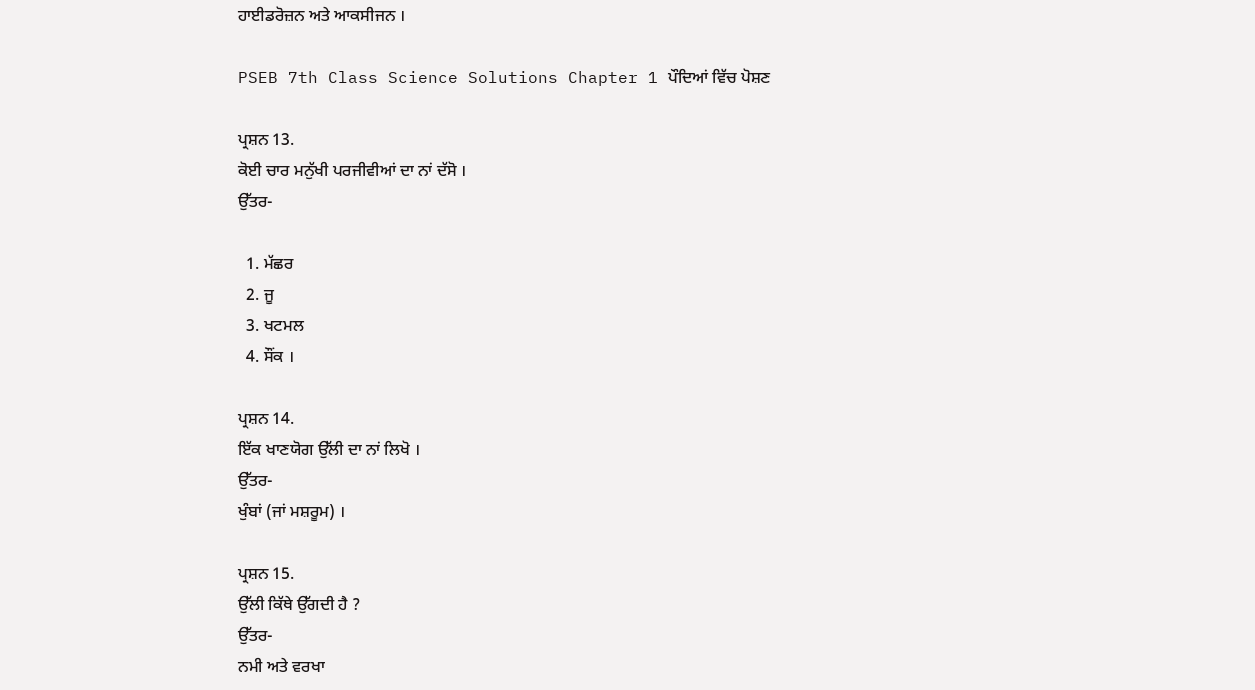ਹਾਈਡਰੋਜ਼ਨ ਅਤੇ ਆਕਸੀਜਨ ।

PSEB 7th Class Science Solutions Chapter 1 ਪੌਦਿਆਂ ਵਿੱਚ ਪੋਸ਼ਣ

ਪ੍ਰਸ਼ਨ 13.
ਕੋਈ ਚਾਰ ਮਨੁੱਖੀ ਪਰਜੀਵੀਆਂ ਦਾ ਨਾਂ ਦੱਸੋ ।
ਉੱਤਰ-

  1. ਮੱਛਰ
  2. ਜੂ
  3. ਖਟਮਲ
  4. ਸੌਂਕ ।

ਪ੍ਰਸ਼ਨ 14.
ਇੱਕ ਖਾਣਯੋਗ ਉੱਲੀ ਦਾ ਨਾਂ ਲਿਖੋ ।
ਉੱਤਰ-
ਖੁੰਬਾਂ (ਜਾਂ ਮਸ਼ਰੂਮ) ।

ਪ੍ਰਸ਼ਨ 15.
ਉੱਲੀ ਕਿੱਥੇ ਉੱਗਦੀ ਹੈ ?
ਉੱਤਰ-
ਨਮੀ ਅਤੇ ਵਰਖਾ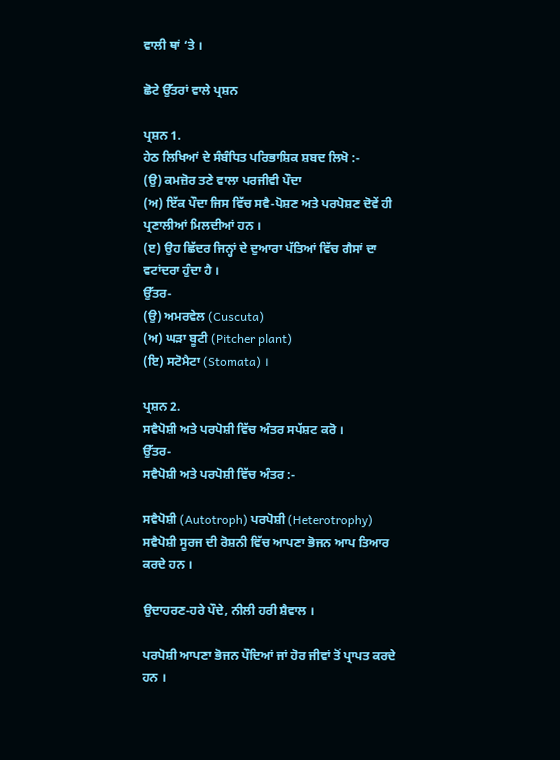ਵਾਲੀ ਥਾਂ ‘ਤੇ ।

ਛੋਟੇ ਉੱਤਰਾਂ ਵਾਲੇ ਪ੍ਰਸ਼ਨ

ਪ੍ਰਸ਼ਨ 1.
ਹੇਠ ਲਿਖਿਆਂ ਦੇ ਸੰਬੰਧਿਤ ਪਰਿਭਾਸ਼ਿਕ ਸ਼ਬਦ ਲਿਖੋ :-
(ਉ) ਕਮਜ਼ੋਰ ਤਣੇ ਵਾਲਾ ਪਰਜੀਵੀ ਪੌਦਾ
(ਅ) ਇੱਕ ਪੌਦਾ ਜਿਸ ਵਿੱਚ ਸਵੈ-ਪੋਸ਼ਣ ਅਤੇ ਪਰਪੋਸ਼ਣ ਦੋਵੇਂ ਹੀ ਪ੍ਰਣਾਲੀਆਂ ਮਿਲਦੀਆਂ ਹਨ ।
(ੲ) ਉਹ ਛਿੱਦਰ ਜਿਨ੍ਹਾਂ ਦੇ ਦੁਆਰਾ ਪੱਤਿਆਂ ਵਿੱਚ ਗੈਸਾਂ ਦਾ ਵਟਾਂਦਰਾ ਹੁੰਦਾ ਹੈ ।
ਉੱਤਰ-
(ਉ) ਅਮਰਵੇਲ (Cuscuta)
(ਅ) ਘੜਾ ਬੂਟੀ (Pitcher plant)
(ਇ) ਸਟੋਮੈਟਾ (Stomata) ।

ਪ੍ਰਸ਼ਨ 2.
ਸਵੈਪੋਸ਼ੀ ਅਤੇ ਪਰਪੋਸ਼ੀ ਵਿੱਚ ਅੰਤਰ ਸਪੱਸ਼ਟ ਕਰੋ ।
ਉੱਤਰ-
ਸਵੈਪੋਸ਼ੀ ਅਤੇ ਪਰਪੋਸ਼ੀ ਵਿੱਚ ਅੰਤਰ :-

ਸਵੈਪੋਸ਼ੀ (Autotroph) ਪਰਪੋਸ਼ੀ (Heterotrophy)
ਸਵੈਪੋਸ਼ੀ ਸੂਰਜ ਦੀ ਰੋਸ਼ਨੀ ਵਿੱਚ ਆਪਣਾ ਭੋਜਨ ਆਪ ਤਿਆਰ ਕਰਦੇ ਹਨ ।

ਉਦਾਹਰਣ-ਹਰੇ ਪੌਦੇ, ਨੀਲੀ ਹਰੀ ਸ਼ੈਵਾਲ ।

ਪਰਪੋਸ਼ੀ ਆਪਣਾ ਭੋਜਨ ਪੌਦਿਆਂ ਜਾਂ ਹੋਰ ਜੀਵਾਂ ਤੋਂ ਪ੍ਰਾਪਤ ਕਰਦੇ ਹਨ ।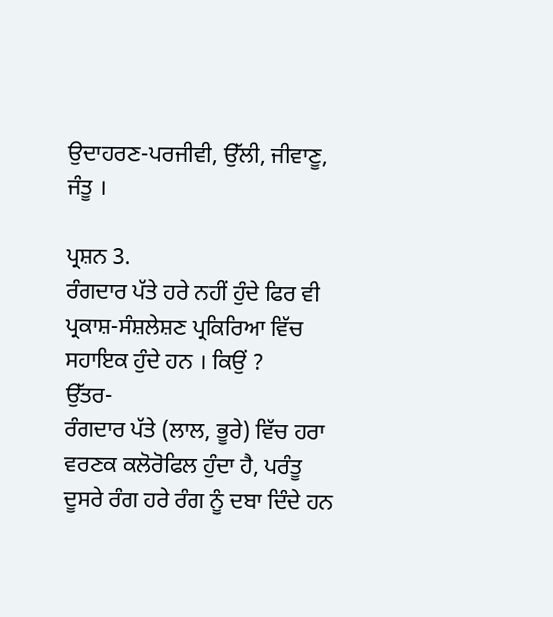ਉਦਾਹਰਣ-ਪਰਜੀਵੀ, ਉੱਲੀ, ਜੀਵਾਣੂ, ਜੰਤੂ ।

ਪ੍ਰਸ਼ਨ 3.
ਰੰਗਦਾਰ ਪੱਤੇ ਹਰੇ ਨਹੀਂ ਹੁੰਦੇ ਫਿਰ ਵੀ ਪ੍ਰਕਾਸ਼-ਸੰਸ਼ਲੇਸ਼ਣ ਪ੍ਰਕਿਰਿਆ ਵਿੱਚ ਸਹਾਇਕ ਹੁੰਦੇ ਹਨ । ਕਿਉਂ ?
ਉੱਤਰ-
ਰੰਗਦਾਰ ਪੱਤੇ (ਲਾਲ, ਭੂਰੇ) ਵਿੱਚ ਹਰਾ ਵਰਣਕ ਕਲੋਰੋਫਿਲ ਹੁੰਦਾ ਹੈ, ਪਰੰਤੂ ਦੂਸਰੇ ਰੰਗ ਹਰੇ ਰੰਗ ਨੂੰ ਦਬਾ ਦਿੰਦੇ ਹਨ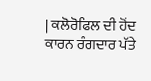| ਕਲੋਰੋਫਿਲ ਦੀ ਹੋਂਦ ਕਾਰਨ ਰੰਗਦਾਰ ਪੱਤੇ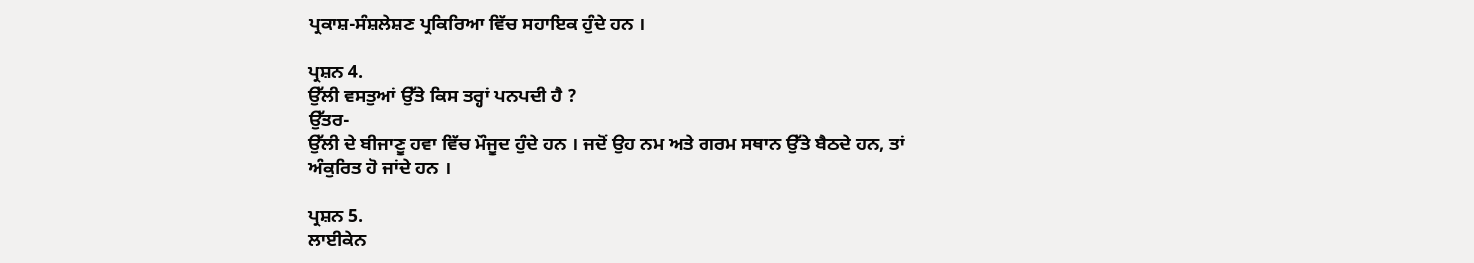ਪ੍ਰਕਾਸ਼-ਸੰਸ਼ਲੇਸ਼ਣ ਪ੍ਰਕਿਰਿਆ ਵਿੱਚ ਸਹਾਇਕ ਹੁੰਦੇ ਹਨ ।

ਪ੍ਰਸ਼ਨ 4.
ਉੱਲੀ ਵਸਤੁਆਂ ਉੱਤੇ ਕਿਸ ਤਰ੍ਹਾਂ ਪਨਪਦੀ ਹੈ ?
ਉੱਤਰ-
ਉੱਲੀ ਦੇ ਬੀਜਾਣੂ ਹਵਾ ਵਿੱਚ ਮੌਜੂਦ ਹੁੰਦੇ ਹਨ । ਜਦੋਂ ਉਹ ਨਮ ਅਤੇ ਗਰਮ ਸਥਾਨ ਉੱਤੇ ਬੈਠਦੇ ਹਨ, ਤਾਂ ਅੰਕੁਰਿਤ ਹੋ ਜਾਂਦੇ ਹਨ ।

ਪ੍ਰਸ਼ਨ 5.
ਲਾਈਕੇਨ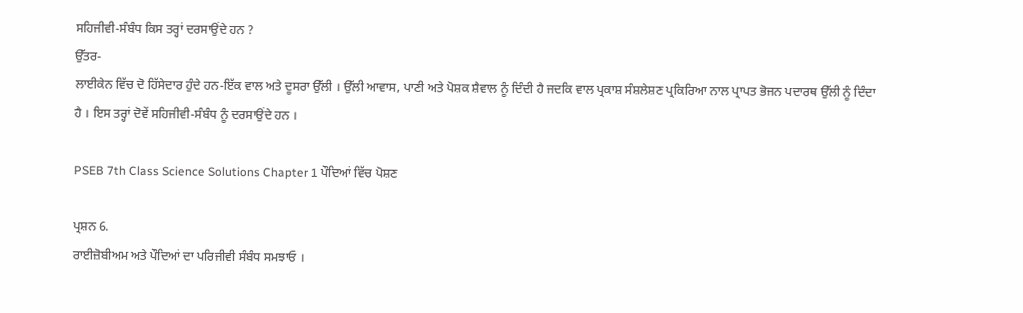ਸਹਿਜੀਵੀ-ਸੰਬੰਧ ਕਿਸ ਤਰ੍ਹਾਂ ਦਰਸਾਉਂਦੇ ਹਨ ?
ਉੱਤਰ-
ਲਾਈਕੇਨ ਵਿੱਚ ਦੋ ਹਿੱਸੇਦਾਰ ਹੁੰਦੇ ਹਨ-ਇੱਕ ਵਾਲ ਅਤੇ ਦੂਸਰਾ ਉੱਲੀ । ਉੱਲੀ ਆਵਾਸ, ਪਾਣੀ ਅਤੇ ਪੋਸ਼ਕ ਸ਼ੈਵਾਲ ਨੂੰ ਦਿੰਦੀ ਹੈ ਜਦਕਿ ਵਾਲ ਪ੍ਰਕਾਸ਼ ਸੰਸ਼ਲੇਸ਼ਣ ਪ੍ਰਕਿਰਿਆ ਨਾਲ ਪ੍ਰਾਪਤ ਭੋਜਨ ਪਦਾਰਥ ਉੱਲੀ ਨੂੰ ਦਿੰਦਾ ਹੈ । ਇਸ ਤਰ੍ਹਾਂ ਦੋਵੇਂ ਸਹਿਜੀਵੀ-ਸੰਬੰਧ ਨੂੰ ਦਰਸਾਉਂਦੇ ਹਨ ।

PSEB 7th Class Science Solutions Chapter 1 ਪੌਦਿਆਂ ਵਿੱਚ ਪੋਸ਼ਣ

ਪ੍ਰਸ਼ਨ 6.
ਰਾਈਜ਼ੋਬੀਅਮ ਅਤੇ ਪੌਦਿਆਂ ਦਾ ਪਰਿਜੀਵੀ ਸੰਬੰਧ ਸਮਝਾਓ ।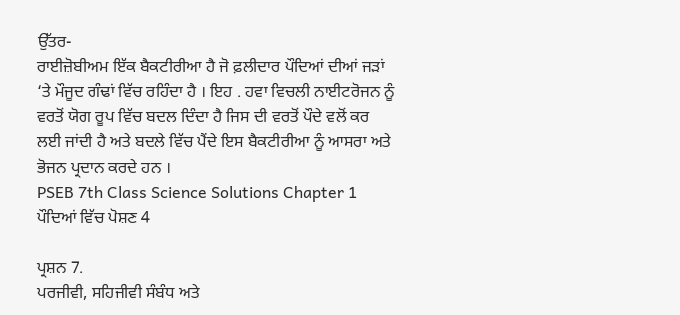ਉੱਤਰ-
ਰਾਈਜ਼ੋਬੀਅਮ ਇੱਕ ਬੈਕਟੀਰੀਆ ਹੈ ਜੋ ਫ਼ਲੀਦਾਰ ਪੌਦਿਆਂ ਦੀਆਂ ਜੜਾਂ ‘ਤੇ ਮੌਜੂਦ ਗੰਢਾਂ ਵਿੱਚ ਰਹਿੰਦਾ ਹੈ । ਇਹ . ਹਵਾ ਵਿਚਲੀ ਨਾਈਟਰੋਜਨ ਨੂੰ ਵਰਤੋਂ ਯੋਗ ਰੂਪ ਵਿੱਚ ਬਦਲ ਦਿੰਦਾ ਹੈ ਜਿਸ ਦੀ ਵਰਤੋਂ ਪੌਦੇ ਵਲੋਂ ਕਰ ਲਈ ਜਾਂਦੀ ਹੈ ਅਤੇ ਬਦਲੇ ਵਿੱਚ ਪੈਂਦੇ ਇਸ ਬੈਕਟੀਰੀਆ ਨੂੰ ਆਸਰਾ ਅਤੇ ਭੋਜਨ ਪ੍ਰਦਾਨ ਕਰਦੇ ਹਨ ।
PSEB 7th Class Science Solutions Chapter 1 ਪੌਦਿਆਂ ਵਿੱਚ ਪੋਸ਼ਣ 4

ਪ੍ਰਸ਼ਨ 7.
ਪਰਜੀਵੀ, ਸਹਿਜੀਵੀ ਸੰਬੰਧ ਅਤੇ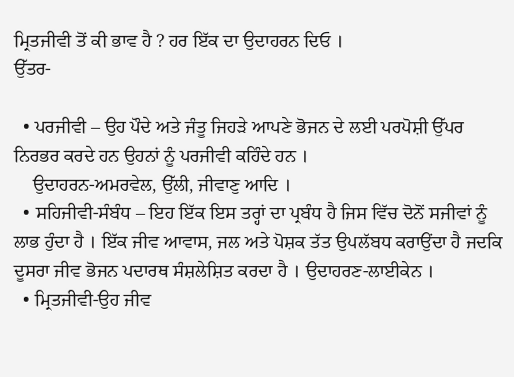ਮ੍ਰਿਤਜੀਵੀ ਤੋਂ ਕੀ ਭਾਵ ਹੈ ? ਹਰ ਇੱਕ ਦਾ ਉਦਾਹਰਨ ਦਿਓ ।
ਉੱਤਰ-

  • ਪਰਜੀਵੀ – ਉਹ ਪੌਦੇ ਅਤੇ ਜੰਤੂ ਜਿਹੜੇ ਆਪਣੇ ਭੋਜਨ ਦੇ ਲਈ ਪਰਪੋਸ਼ੀ ਉੱਪਰ ਨਿਰਭਰ ਕਰਦੇ ਹਨ ਉਹਨਾਂ ਨੂੰ ਪਰਜੀਵੀ ਕਹਿੰਦੇ ਹਨ ।
    ਉਦਾਹਰਨ-ਅਮਰਵੇਲ, ਉੱਲੀ, ਜੀਵਾਣੁ ਆਦਿ ।
  • ਸਹਿਜੀਵੀ-ਸੰਬੰਧ – ਇਹ ਇੱਕ ਇਸ ਤਰ੍ਹਾਂ ਦਾ ਪ੍ਰਬੰਧ ਹੈ ਜਿਸ ਵਿੱਚ ਦੋਨੋਂ ਸਜੀਵਾਂ ਨੂੰ ਲਾਭ ਹੁੰਦਾ ਹੈ । ਇੱਕ ਜੀਵ ਆਵਾਸ, ਜਲ ਅਤੇ ਪੋਸ਼ਕ ਤੱਤ ਉਪਲੱਬਧ ਕਰਾਉਂਦਾ ਹੈ ਜਦਕਿ ਦੂਸਰਾ ਜੀਵ ਭੋਜਨ ਪਦਾਰਥ ਸੰਸ਼ਲੇਸ਼ਿਤ ਕਰਦਾ ਹੈ । ਉਦਾਹਰਣ-ਲਾਈਕੇਨ ।
  • ਮ੍ਰਿਤਜੀਵੀ-ਉਹ ਜੀਵ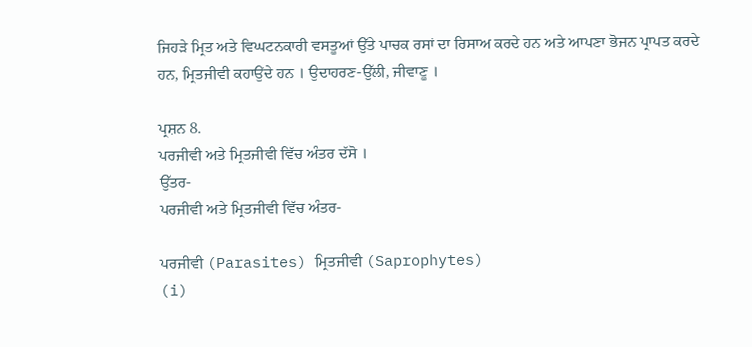ਜਿਹੜੇ ਮ੍ਰਿਤ ਅਤੇ ਵਿਘਟਨਕਾਰੀ ਵਸਤੂਆਂ ਉੱਤੇ ਪਾਚਕ ਰਸਾਂ ਦਾ ਰਿਸਾਅ ਕਰਦੇ ਹਨ ਅਤੇ ਆਪਣਾ ਭੋਜਨ ਪ੍ਰਾਪਤ ਕਰਦੇ ਹਨ, ਮ੍ਰਿਤਜੀਵੀ ਕਹਾਉਂਦੇ ਹਨ । ਉਦਾਹਰਣ-ਉੱਲੀ, ਜੀਵਾਣੂ ।

ਪ੍ਰਸ਼ਨ 8.
ਪਰਜੀਵੀ ਅਤੇ ਮ੍ਰਿਤਜੀਵੀ ਵਿੱਚ ਅੰਤਰ ਦੱਸੋ ।
ਉੱਤਰ-
ਪਰਜੀਵੀ ਅਤੇ ਮ੍ਰਿਤਜੀਵੀ ਵਿੱਚ ਅੰਤਰ-

ਪਰਜੀਵੀ (Parasites) ਮ੍ਰਿਤਜੀਵੀ (Saprophytes)
(i)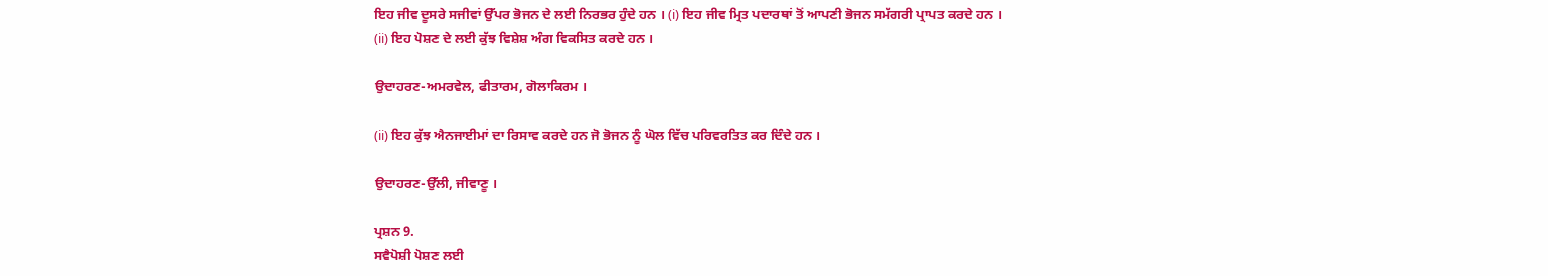ਇਹ ਜੀਵ ਦੂਸਰੇ ਸਜੀਵਾਂ ਉੱਪਰ ਭੋਜਨ ਦੇ ਲਈ ਨਿਰਭਰ ਹੁੰਦੇ ਹਨ । (i) ਇਹ ਜੀਵ ਮ੍ਰਿਤ ਪਦਾਰਥਾਂ ਤੋਂ ਆਪਣੀ ਭੋਜਨ ਸਮੱਗਰੀ ਪ੍ਰਾਪਤ ਕਰਦੇ ਹਨ ।
(ii) ਇਹ ਪੋਸ਼ਣ ਦੇ ਲਈ ਕੁੱਝ ਵਿਸ਼ੇਸ਼ ਅੰਗ ਵਿਕਸਿਤ ਕਰਦੇ ਹਨ ।

ਉਦਾਹਰਣ-ਅਮਰਵੇਲ, ਫੀਤਾਰਮ, ਗੋਲਾਕਿਰਮ ।

(ii) ਇਹ ਕੁੱਝ ਐਨਜਾਈਮਾਂ ਦਾ ਰਿਸਾਵ ਕਰਦੇ ਹਨ ਜੋ ਭੋਜਨ ਨੂੰ ਘੋਲ ਵਿੱਚ ਪਰਿਵਰਤਿਤ ਕਰ ਦਿੰਦੇ ਹਨ ।

ਉਦਾਹਰਣ-ਉੱਲੀ, ਜੀਵਾਣੂ ।

ਪ੍ਰਸ਼ਨ 9.
ਸਵੈਪੋਸ਼ੀ ਪੋਸ਼ਣ ਲਈ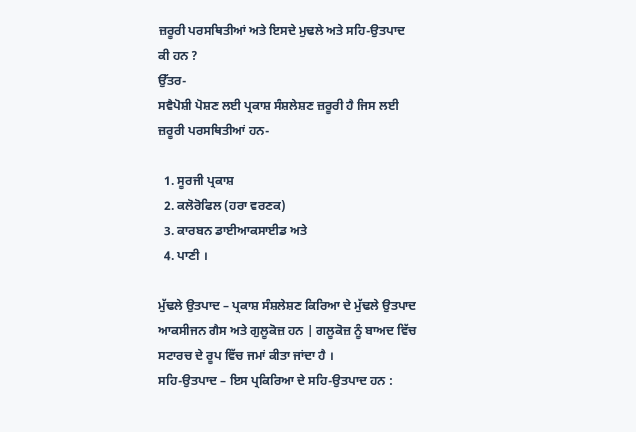ਜ਼ਰੂਰੀ ਪਰਸਥਿਤੀਆਂ ਅਤੇ ਇਸਦੇ ਮੁਢਲੇ ਅਤੇ ਸਹਿ-ਉਤਪਾਦ ਕੀ ਹਨ ?
ਉੱਤਰ-
ਸਵੈਪੋਸ਼ੀ ਪੋਸ਼ਣ ਲਈ ਪ੍ਰਕਾਸ਼ ਸੰਸ਼ਲੇਸ਼ਣ ਜ਼ਰੂਰੀ ਹੈ ਜਿਸ ਲਈ ਜ਼ਰੂਰੀ ਪਰਸਥਿਤੀਆਂ ਹਨ-

  1. ਸੂਰਜੀ ਪ੍ਰਕਾਸ਼
  2. ਕਲੋਰੋਫਿਲ (ਹਰਾ ਵਰਣਕ)
  3. ਕਾਰਬਨ ਡਾਈਆਕਸਾਈਡ ਅਤੇ
  4. ਪਾਣੀ ।

ਮੁੱਢਲੇ ਉਤਪਾਦ – ਪ੍ਰਕਾਸ਼ ਸੰਸ਼ਲੇਸ਼ਣ ਕਿਰਿਆ ਦੇ ਮੁੱਢਲੇ ਉਤਪਾਦ ਆਕਸੀਜਨ ਗੈਸ ਅਤੇ ਗੁਲੂਕੋਜ਼ ਹਨ | ਗਲੂਕੋਜ਼ ਨੂੰ ਬਾਅਦ ਵਿੱਚ ਸਟਾਰਚ ਦੇ ਰੂਪ ਵਿੱਚ ਜਮਾਂ ਕੀਤਾ ਜਾਂਦਾ ਹੈ ।
ਸਹਿ-ਉਤਪਾਦ – ਇਸ ਪ੍ਰਕਿਰਿਆ ਦੇ ਸਹਿ-ਉਤਪਾਦ ਹਨ :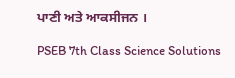ਪਾਣੀ ਅਤੇ ਆਕਸੀਜਨ ।

PSEB 7th Class Science Solutions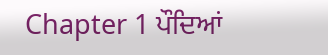Chapter 1 ਪੌਦਿਆਂ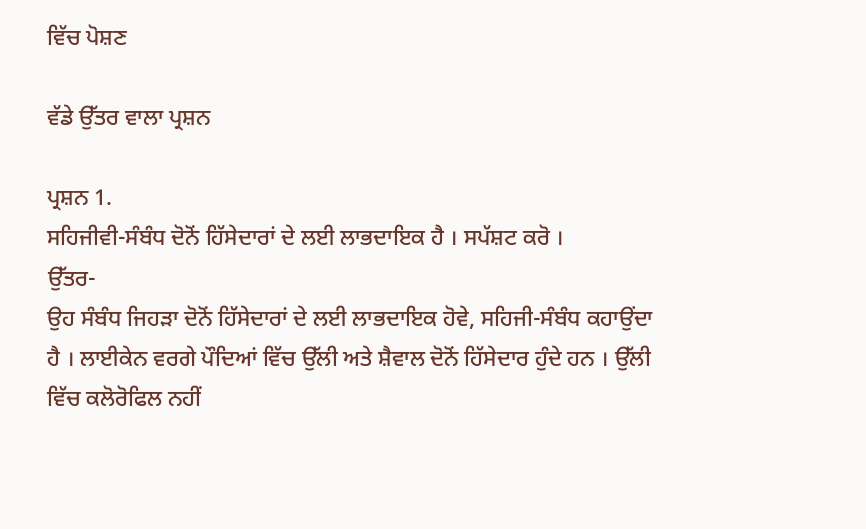ਵਿੱਚ ਪੋਸ਼ਣ

ਵੱਡੇ ਉੱਤਰ ਵਾਲਾ ਪ੍ਰਸ਼ਨ

ਪ੍ਰਸ਼ਨ 1.
ਸਹਿਜੀਵੀ-ਸੰਬੰਧ ਦੋਨੋਂ ਹਿੱਸੇਦਾਰਾਂ ਦੇ ਲਈ ਲਾਭਦਾਇਕ ਹੈ । ਸਪੱਸ਼ਟ ਕਰੋ ।
ਉੱਤਰ-
ਉਹ ਸੰਬੰਧ ਜਿਹੜਾ ਦੋਨੋਂ ਹਿੱਸੇਦਾਰਾਂ ਦੇ ਲਈ ਲਾਭਦਾਇਕ ਹੋਵੇ, ਸਹਿਜੀ-ਸੰਬੰਧ ਕਹਾਉਂਦਾ ਹੈ । ਲਾਈਕੇਨ ਵਰਗੇ ਪੌਦਿਆਂ ਵਿੱਚ ਉੱਲੀ ਅਤੇ ਸ਼ੈਵਾਲ ਦੋਨੋਂ ਹਿੱਸੇਦਾਰ ਹੁੰਦੇ ਹਨ । ਉੱਲੀ ਵਿੱਚ ਕਲੋਰੋਫਿਲ ਨਹੀਂ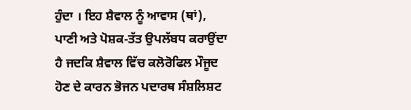ਹੁੰਦਾ । ਇਹ ਸ਼ੈਵਾਲ ਨੂੰ ਆਵਾਸ (ਥਾਂ), ਪਾਣੀ ਅਤੇ ਪੋਸ਼ਕ-ਤੱਤ ਉਪਲੱਬਧ ਕਰਾਉਂਦਾ ਹੈ ਜਦਕਿ ਸ਼ੈਵਾਲ ਵਿੱਚ ਕਲੋਰੋਫਿਲ ਮੌਜੂਦ ਹੋਣ ਦੇ ਕਾਰਨ ਭੋਜਨ ਪਦਾਰਥ ਸੰਸ਼ਲਿਸ਼ਟ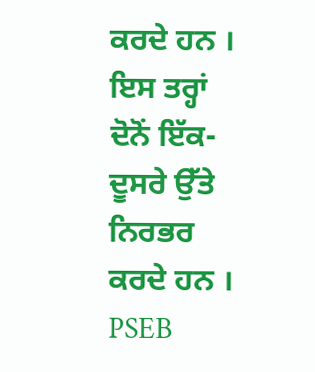ਕਰਦੇ ਹਨ । ਇਸ ਤਰ੍ਹਾਂ ਦੋਨੋਂ ਇੱਕ-ਦੂਸਰੇ ਉੱਤੇ ਨਿਰਭਰ ਕਰਦੇ ਹਨ ।
PSEB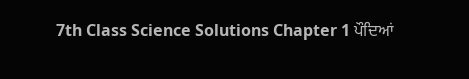7th Class Science Solutions Chapter 1 ਪੌਦਿਆਂ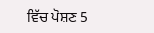ਵਿੱਚ ਪੋਸ਼ਣ 5